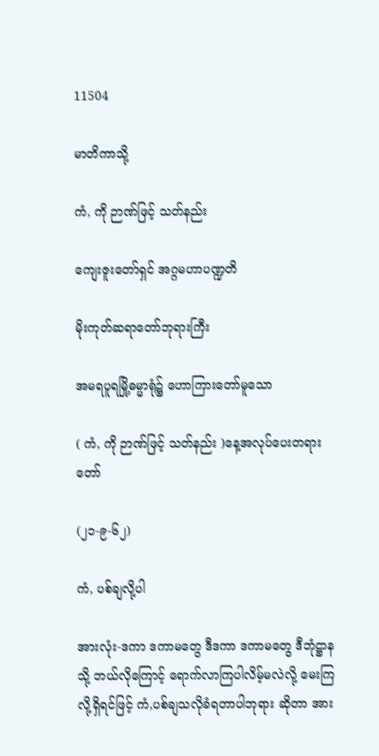11504

မာတိကာသို့

ကံ, ကို ဉာဏ်ဖြင့် သတ်နည်း

ကျေးဇူးတော်ရှင် အဂ္ဂမဟာပဏ္ဍတိ

မိုးကုတ်ဆရာတော်ဘုရားကြီး

အမရပူရမြို့ဓမ္မာရုံ၌ ဟောကြားတော်မူသော

( ကံ, ကို ဉာဏ်ဖြင့် သတ်နည်း )နေ့အလုပ်ပေးတရားတော်

(၂၁-၉-၆၂)

ကံ, ပစ်ချလို့ပါ

အားလုံး-ဒကာ ဒကာမတွေ ဒီဒကာ ဒကာမတွေ ဒီဘုံဋ္ဌာနသို့ ဘယ်လိုကြောင့် ရောက်လာကြပါလိမ့်မလဲလို့ မေးကြလို့ရှိရင်ဖြင့် ကံ,ပစ်ချသလိုခံရတာပါဘုရား ဆိုတာ အား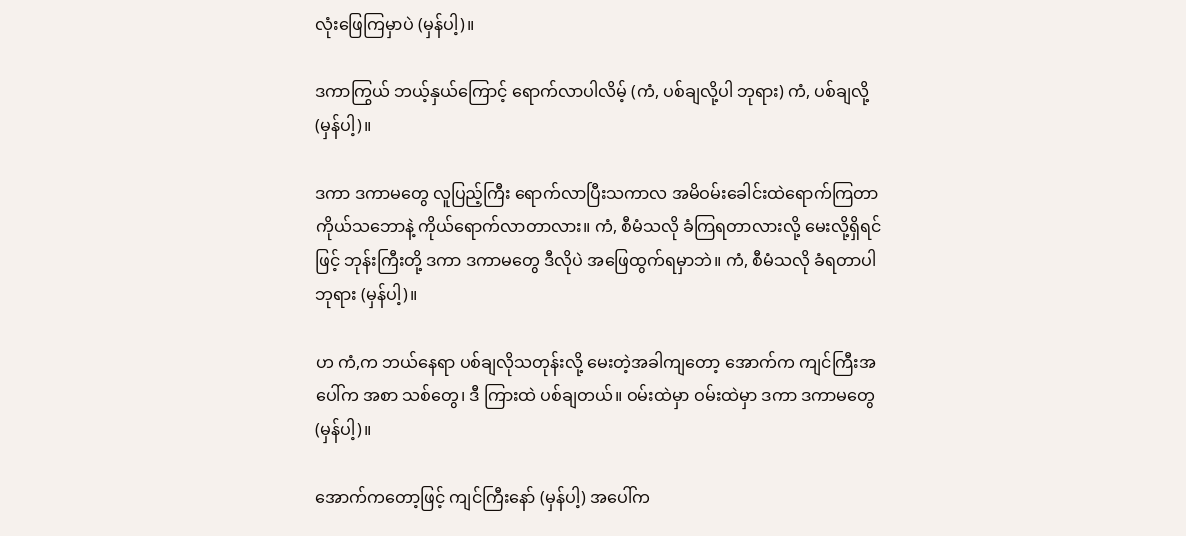လုံးဖြေကြမှာပဲ (မှန်ပါ့)။

ဒကာကြွယ် ဘယ့်နှယ်ကြောင့် ရောက်လာပါလိမ့် (ကံ, ပစ်ချလို့ပါ ဘုရား) ကံ, ပစ်ချလို့ (မှန်ပါ့)။

ဒကာ ဒကာမတွေ လူပြည့်ကြီး ရောက်လာပြီးသကာလ အမိဝမ်းခေါင်းထဲရောက်ကြတာ ကိုယ်သဘောနဲ့ ကိုယ်ရောက်လာတာလား။ ကံ, စီမံသလို ခံကြရတာလားလို့ မေးလို့ရှိရင်ဖြင့် ဘုန်းကြီးတို့ ဒကာ ဒကာမတွေ ဒီလိုပဲ အဖြေထွက်ရမှာဘဲ။ ကံ, စီမံသလို ခံရတာပါဘုရား (မှန်ပါ့)။

ဟ ကံ,က ဘယ်နေရာ ပစ်ချလိုသတုန်းလို့ မေးတဲ့အခါကျတော့ အောက်က ကျင်ကြီးအပေါ်က အစာ သစ်တွေ၊ ဒီ ကြားထဲ ပစ်ချတယ်။ ဝမ်းထဲမှာ ဝမ်းထဲမှာ ဒကာ ဒကာမတွေ (မှန်ပါ့)။

အောက်ကတော့ဖြင့် ကျင်ကြီးနော် (မှန်ပါ့) အပေါ်က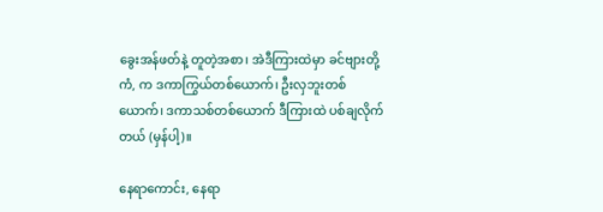ခွေးအန်ဖတ်နဲ့ တူတဲ့အစာ၊ အဲဒီကြားထဲမှာ ခင်ဗျားတို့ ကံ, က ဒကာကြွယ်တစ်ယောက်၊ ဦးလှဘူးတစ်ယောက်၊ ဒကာသစ်တစ်ယောက် ဒီကြားထဲ ပစ်ချလိုက်တယ် (မှန်ပါ့)။

နေရာကောင်း, နေရာ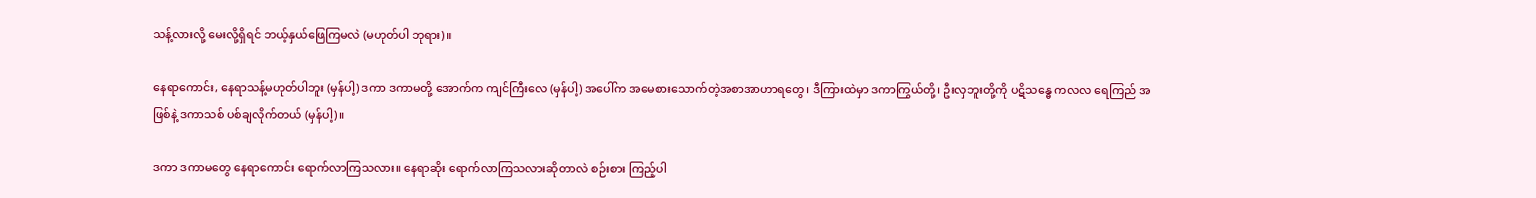သန့်လားလို့ မေးလို့ရှိရင် ဘယ့်နှယ်ဖြေကြမလဲ (မဟုတ်ပါ ဘုရား)။

နေရာကောင်း, နေရာသန့်မဟုတ်ပါဘူး (မှန်ပါ့) ဒကာ ဒကာမတို့ အောက်က ကျင်ကြီးလေ (မှန်ပါ့) အပေါ်က အမေစားသောက်တဲ့အစာအာဟာရတွေ၊ ဒီကြားထဲမှာ ဒကာကြွယ်တို့၊ ဦးလှဘူးတို့ကို ပဋိသန္ဓေ ကလလ ရေကြည် အဖြစ်နဲ့ ဒကာသစ် ပစ်ချလိုက်တယ် (မှန်ပါ့)။

ဒကာ ဒကာမတွေ နေရာကောင်း ရောက်လာကြသလား။ နေရာဆိုး ရောက်လာကြသလားဆိုတာလဲ စဉ်းစား ကြည့်ပါ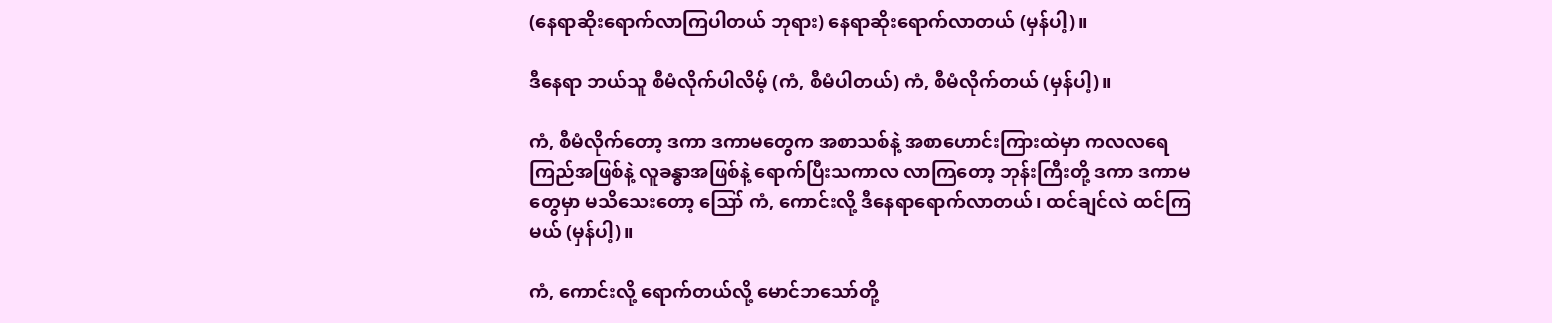(နေရာဆိုးရောက်လာကြပါတယ် ဘုရား) နေရာဆိုးရောက်လာတယ် (မှန်ပါ့)။

ဒီနေရာ ဘယ်သူ စီမံလိုက်ပါလိမ့် (ကံ, စီမံပါတယ်) ကံ, စီမံလိုက်တယ် (မှန်ပါ့)။

ကံ, စီမံလိုက်တော့ ဒကာ ဒကာမတွေက အစာသစ်နဲ့ အစာဟောင်းကြားထဲမှာ ကလလရေကြည်အဖြစ်နဲ့ လူခန္ဓာအဖြစ်နဲ့ ရောက်ပြီးသကာလ လာကြတော့ ဘုန်းကြီးတို့ ဒကာ ဒကာမတွေမှာ မသိသေးတော့ ဪ ကံ, ကောင်းလို့ ဒီနေရာရောက်လာတယ်၊ ထင်ချင်လဲ ထင်ကြမယ် (မှန်ပါ့)။

ကံ, ကောင်းလို့ ရောက်တယ်လို့ မောင်ဘသော်တို့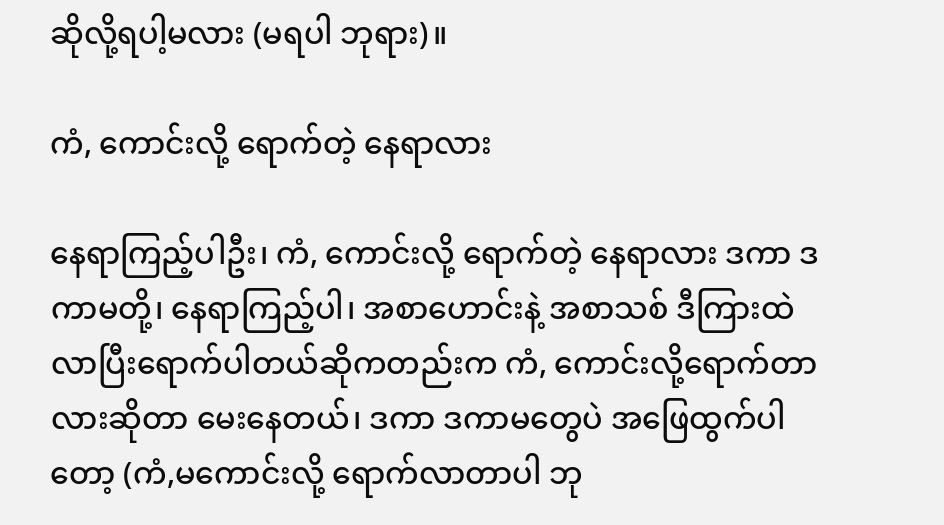ဆိုလို့ရပါ့မလား (မရပါ ဘုရား)။

ကံ, ကောင်းလို့ ရောက်တဲ့ နေရာလား

နေရာကြည့်ပါဦး၊ ကံ, ကောင်းလို့ ရောက်တဲ့ နေရာလား ဒကာ ဒကာမတို့၊ နေရာကြည့်ပါ၊ အစာဟောင်းနဲ့ အစာသစ် ဒီကြားထဲလာပြီးရောက်ပါတယ်ဆိုကတည်းက ကံ, ကောင်းလို့ရောက်တာလားဆိုတာ မေးနေတယ်၊ ဒကာ ဒကာမတွေပဲ အဖြေထွက်ပါတော့ (ကံ,မကောင်းလို့ ရောက်လာတာပါ ဘု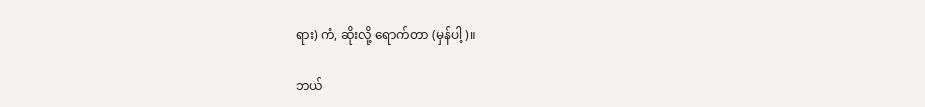ရား) ကံ, ဆိုးလို့ ရောက်တာ (မှန်ပါ့)။

ဘယ်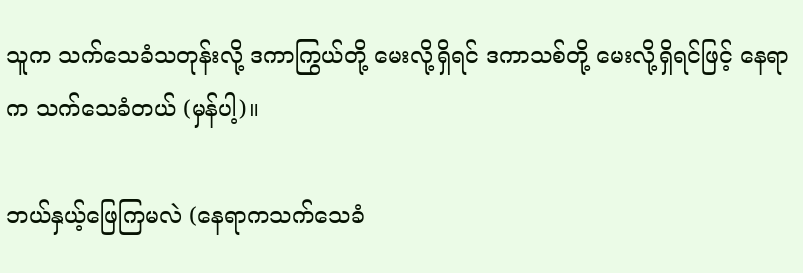သူက သက်သေခံသတုန်းလို့ ဒကာကြွယ်တို့ မေးလို့ရှိရင် ဒကာသစ်တို့ မေးလို့ရှိရင်ဖြင့် နေရာက သက်သေခံတယ် (မှန်ပါ့)။

ဘယ်နှယ့်ဖြေကြမလဲ (နေရာကသက်သေခံ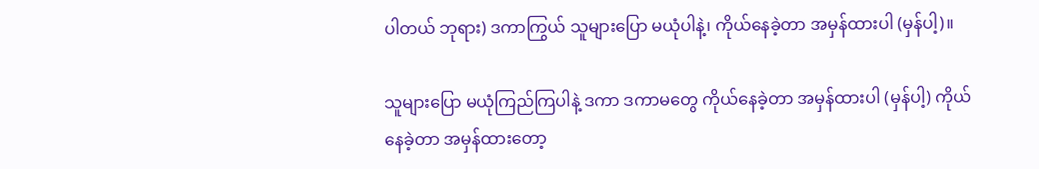ပါတယ် ဘုရား) ဒကာကြွယ် သူများပြော မယုံပါနဲ့၊ ကိုယ်နေခဲ့တာ အမှန်ထားပါ (မှန်ပါ့)။

သူများပြော မယုံကြည်ကြပါနဲ့ ဒကာ ဒကာမတွေ ကိုယ်နေခဲ့တာ အမှန်ထားပါ (မှန်ပါ့) ကိုယ်နေခဲ့တာ အမှန်ထားတော့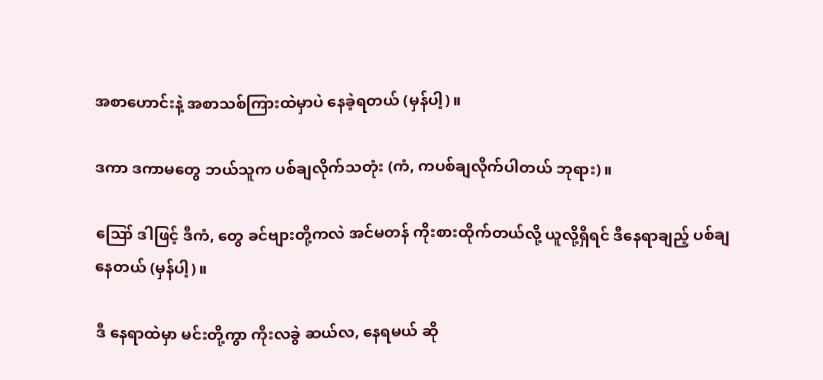အစာဟောင်းနဲ့ အစာသစ်ကြားထဲမှာပဲ နေခဲ့ရတယ် (မှန်ပါ့)။

ဒကာ ဒကာမတွေ ဘယ်သူက ပစ်ချလိုက်သတုံး (ကံ, ကပစ်ချလိုက်ပါတယ် ဘုရား)။

ဪ ဒါဖြင့် ဒီကံ, တွေ ခင်ဗျားတို့ကလဲ အင်မတန် ကိုးစားထိုက်တယ်လို့ ယူလို့ရှိရင် ဒီနေရာချည့် ပစ်ချနေတယ် (မှန်ပါ့)။

ဒီ နေရာထဲမှာ မင်းတို့ကွာ ကိုးလခွဲ ဆယ်လ, နေရမယ် ဆို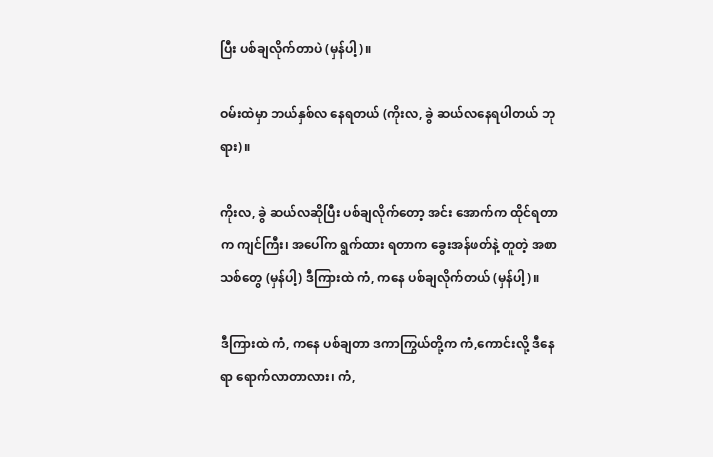ပြီး ပစ်ချလိုက်တာပဲ (မှန်ပါ့)။

ဝမ်းထဲမှာ ဘယ်နှစ်လ နေရတယ် (ကိုးလ, ခွဲ ဆယ်လနေရပါတယ် ဘုရား)။

ကိုးလ, ခွဲ ဆယ်လဆိုပြီး ပစ်ချလိုက်တော့ အင်း အောက်က ထိုင်ရတာက ကျင်ကြီး၊ အပေါ်က ရွက်ထား ရတာက ခွေးအန်ဖတ်နဲ့ တူတဲ့ အစာသစ်တွေ (မှန်ပါ့) ဒီကြားထဲ ကံ, ကနေ ပစ်ချလိုက်တယ် (မှန်ပါ့)။

ဒီကြားထဲ ကံ, ကနေ ပစ်ချတာ ဒကာကြွယ်တို့က ကံ,ကောင်းလို့ ဒီနေရာ ရောက်လာတာလား၊ ကံ,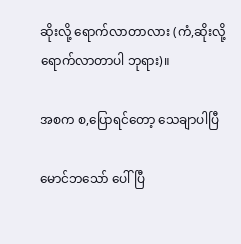ဆိုးလို့ ရောက်လာတာလား (ကံ,ဆိုးလို့ ရောက်လာတာပါ ဘုရား)။

အစက စ,ပြောရင်တော့ သေချာပါပြီ

မောင်ဘသော် ပေါ်ပြီ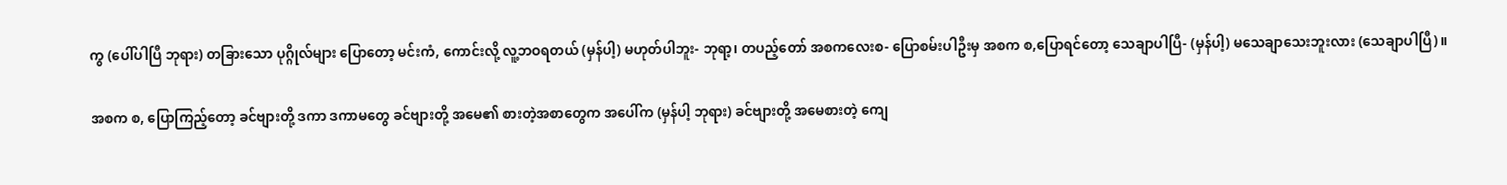ကွ (ပေါ်ပါပြီ ဘုရား) တခြားသော ပုဂ္ဂိုလ်များ ပြောတော့ မင်းကံ, ကောင်းလို့ လူ့ဘဝရတယ် (မှန်ပါ့) မဟုတ်ပါဘူး- ဘုရာ့၊ တပည့်တော် အစကလေးစ- ပြောစမ်းပါဦးမှ အစက စ,ပြောရင်တော့ သေချာပါပြီ- (မှန်ပါ့) မသေချာသေးဘူးလား (သေချာပါပြီ)။

အစက စ, ပြောကြည့်တော့ ခင်ဗျားတို့ ဒကာ ဒကာမတွေ ခင်ဗျားတို့ အမေ၏ စားတဲ့အစာတွေက အပေါ်က (မှန်ပါ့ ဘုရား) ခင်ဗျားတို့ အမေစားတဲ့ ကျေ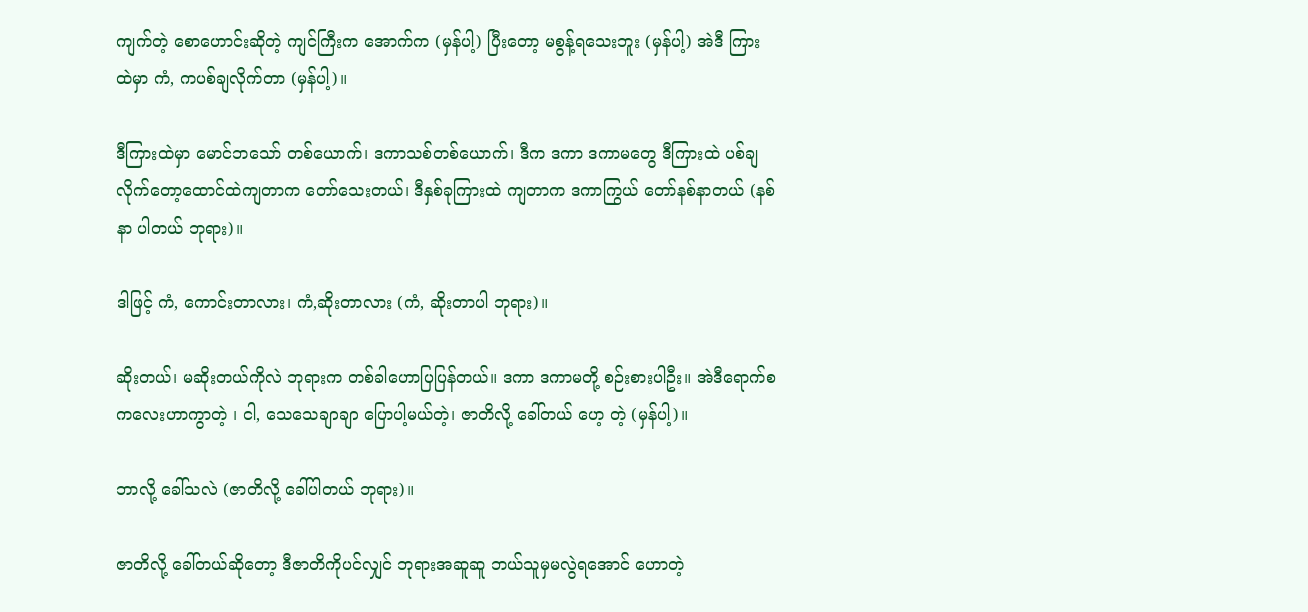ကျက်တဲ့ စောဟောင်းဆိုတဲ့ ကျင်ကြီးက အောက်က (မှန်ပါ့) ပြီးတော့ မစွန့်ရသေးဘူး (မှန်ပါ့) အဲဒီ ကြားထဲမှာ ကံ, ကပစ်ချလိုက်တာ (မှန်ပါ့)။

ဒီကြားထဲမှာ မောင်ဘသော် တစ်ယောက်၊ ဒကာသစ်တစ်ယောက်၊ ဒီက ဒကာ ဒကာမတွေ ဒီကြားထဲ ပစ်ချ လိုက်တော့ထောင်ထဲကျတာက တော်သေးတယ်၊ ဒီနှစ်ခုကြားထဲ ကျတာက ဒကာကြွယ် တော်နစ်နာတယ် (နစ်နာ ပါတယ် ဘုရား)။

ဒါဖြင့် ကံ, ကောင်းတာလား၊ ကံ,ဆိုးတာလား (ကံ, ဆိုးတာပါ ဘုရား)။

ဆိုးတယ်၊ မဆိုးတယ်ကိုလဲ ဘုရားက တစ်ခါဟောပြပြန်တယ်။ ဒကာ ဒကာမတို့ စဉ်းစားပါဦး။ အဲဒီရောက်စ ကလေးဟာကွာတဲ့ ၊ ငါ, သေသေချာချာ ပြောပါ့မယ်တဲ့၊ ဇာတိလို့ ခေါ်တယ် ဟေ့ တဲ့ (မှန်ပါ့)။

ဘာလို့ ခေါ်သလဲ (ဇာတိလို့ ခေါ်ပါတယ် ဘုရား)။

ဇာတိလို့ ခေါ်တယ်ဆိုတော့ ဒီဇာတိကိုပင်လျှင် ဘုရားအဆူဆူ ဘယ်သူမှမလွဲရအောင် ဟောတဲ့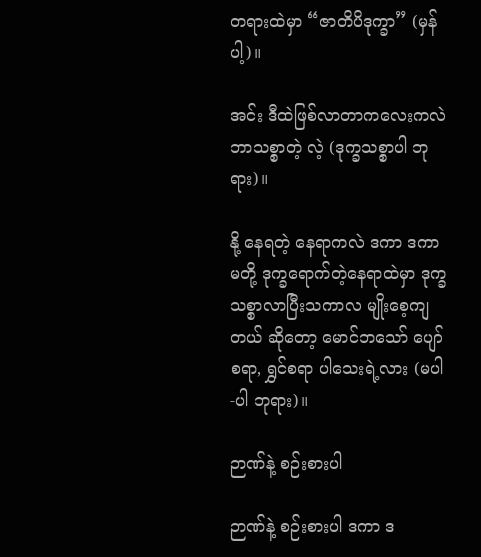တရားထဲမှာ “ဇာတိပိဒုက္ခာ” (မှန်ပါ့)။

အင်း ဒီထဲဖြစ်လာတာကလေးကလဲ ဘာသစ္စာတဲ့ လဲ့ (ဒုက္ခသစ္စာပါ ဘုရား)။

နို့ နေရတဲ့ နေရာကလဲ ဒကာ ဒကာမတို့ ဒုက္ခရောက်တဲ့နေရာထဲမှာ ဒုက္ခသစ္စာလာပြီးသကာလ မျိုးစေ့ကျတယ် ဆိုတော့ မောင်ဘသော် ပျော်စရာ, ရွှင်စရာ ပါသေးရဲ့လား (မပါ-ပါ ဘုရား)။

ဉာဏ်နဲ့ စဉ်းစားပါ

ဉာဏ်နဲ့ စဉ်းစားပါ ဒကာ ဒ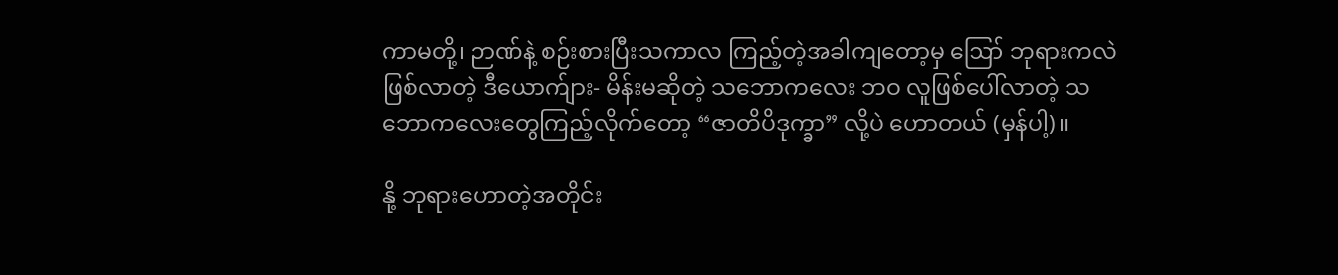ကာမတို့၊ ဉာဏ်နဲ့ စဉ်းစားပြီးသကာလ ကြည့်တဲ့အခါကျတော့မှ ဪ ဘုရားကလဲ ဖြစ်လာတဲ့ ဒီယောက်ျား- မိန်းမဆိုတဲ့ သဘောကလေး ဘဝ လူဖြစ်ပေါ်လာတဲ့ သဘောကလေးတွေကြည့်လိုက်တော့ “ဇာတိပိဒုက္ခာ” လို့ပဲ ဟောတယ် (မှန်ပါ့)။

နို့ ဘုရားဟောတဲ့အတိုင်း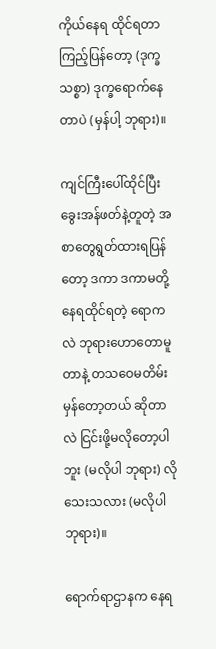ကိုယ်နေရ ထိုင်ရတာ ကြည့်ပြန်တော့ (ဒုက္ခသစ္စာ) ဒုက္ခရောက်နေတာပဲ (မှန်ပါ့ ဘုရား)။

ကျင်ကြီးပေါ်ထိုင်ပြီး ခွေးအန်ဖတ်နဲ့တူတဲ့ အစာတွေရွတ်ထားရပြန်တော့ ဒကာ ဒကာမတို့ နေရထိုင်ရတဲ့ ရောကလဲ ဘုရားဟောတောမူတာနဲ့ တသဝေမတိမ်း မှန်တော့တယ် ဆိုတာလဲ ငြင်းဖို့မလိုတော့ပါဘူး (မလိုပါ ဘုရား) လိုသေးသလား (မလိုပါ ဘုရား)။

ရောက်ရာဌာနက နေရ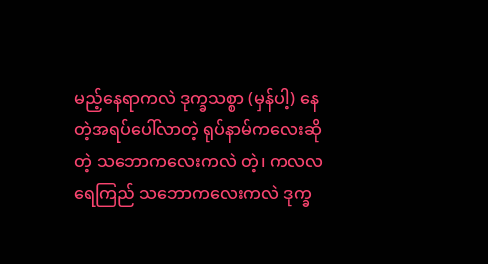မည့်နေရာကလဲ ဒုက္ခသစ္စာ (မှန်ပါ့) နေတဲ့အရပ်ပေါ်လာတဲ့ ရုပ်နာမ်ကလေးဆိုတဲ့ သဘောကလေးကလဲ တဲ့၊ ကလလရေကြည် သဘောကလေးကလဲ ဒုက္ခ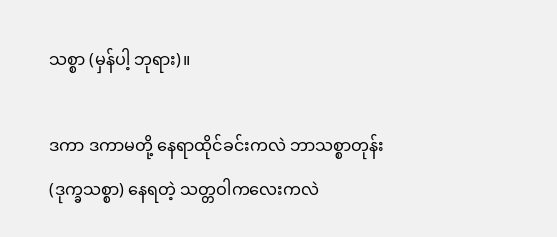သစ္စာ (မှန်ပါ့ ဘုရား)။

ဒကာ ဒကာမတို့ နေရာထိုင်ခင်းကလဲ ဘာသစ္စာတုန်း (ဒုက္ခသစ္စာ) နေရတဲ့ သတ္တဝါကလေးကလဲ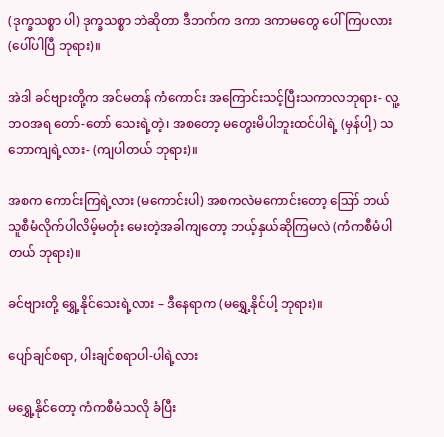(ဒုက္ခသစ္စာ ပါ) ဒုက္ခသစ္စာ ဘဲဆိုတာ ဒီဘက်က ဒကာ ဒကာမတွေ ပေါ်ကြပလား (ပေါ်ပါပြီ ဘုရား)။

အဲဒါ ခင်ဗျားတို့က အင်မတန် ကံကောင်း အကြောင်းသင့်ပြီးသကာလဘုရား- လူ့ဘဝအရ တော်-တော် သေးရဲ့တဲ့၊ အစတော့ မတွေးမိပါဘူးထင်ပါရဲ့ (မှန်ပါ့) သဘောကျရဲ့လား- (ကျပါတယ် ဘုရား)။

အစက ကောင်းကြရဲ့လား (မကောင်းပါ) အစကလဲမကောင်းတော့ ဪ ဘယ်သူစီမံလိုက်ပါလိမ့်မတုံး မေးတဲ့အခါကျတော့ ဘယ့်နှယ်ဆိုကြမလဲ (ကံကစီမံပါတယ် ဘုရား)။

ခင်ဗျားတို့ ရွှေ့နိုင်သေးရဲ့လား – ဒီနေရာက (မရွှေ့နိုင်ပါ့ ဘုရား)။

ပျော်ချင်စရာ, ပါးချင်စရာပါ-ပါရဲ့လား

မရွှေ့နိုင်တော့ ကံကစီမံသလို ခံပြီး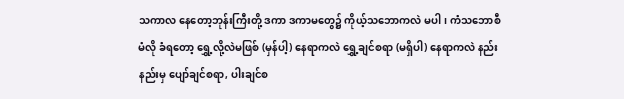သကာလ နေတော့ဘုန်းကြီးတို့ ဒကာ ဒကာမတွေ၌ ကိုယ့်သဘောကလဲ မပါ၊ ကံသဘောစီမံလို ခံရတော့ ရွှေ့လို့လဲမဖြစ် (မှန်ပါ့) နေရာကလဲ ရွှေ့ချင်စရာ (မရှိပါ) နေရာကလဲ နည်းနည်းမှ ပျော်ချင်စရာ, ပါးချင်စ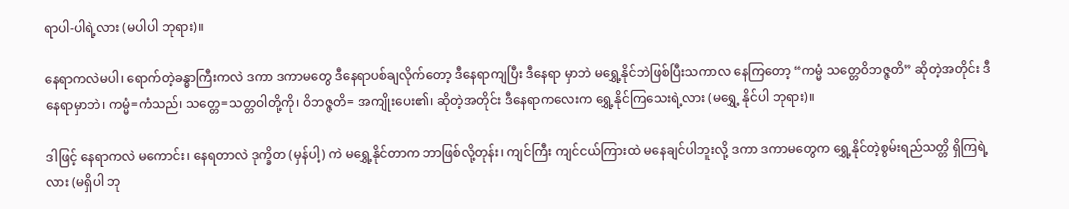ရာပါ-ပါရဲ့လား (မပါပါ ဘုရား)။

နေရာကလဲမပါ၊ ရောက်တဲ့ခန္ဓာကြီးကလဲ ဒကာ ဒကာမတွေ ဒီနေရာပစ်ချလိုက်တော့ ဒီနေရာကျပြီး ဒီနေရာ မှာဘဲ မရွှေ့နိုင်ဘဲဖြစ်ပြီးသကာလ နေကြတော့ “ကမ္မံ သတ္တေဝိဘဇ္ဇတိ” ဆိုတဲ့အတိုင်း ဒီနေရာမှာဘဲ၊ ကမ္မံ=ကံသည်၊ သတ္တေ=သတ္တဝါတို့ကို၊ ဝိဘဇ္ဇတိ= အကျိုးပေး၏၊ ဆိုတဲ့အတိုင်း ဒီနေရာကလေးက ရွှေ့နိုင်ကြသေးရဲ့လား (မရွှေ့ နိုင်ပါ ဘုရား)။

ဒါဖြင့် နေရာကလဲ မကောင်း၊ နေရတာလဲ ဒုက္ခိတ (မှန်ပါ့) ကဲ မရွှေ့နိုင်တာက ဘာဖြစ်လို့တုန်း၊ ကျင်ကြီး ကျင်ငယ်ကြားထဲ မနေချင်ပါဘူးလို့ ဒကာ ဒကာမတွေက ရွှေ့နိုင်တဲ့စွမ်းရည်သတ္တိ ရှိကြရဲ့လား (မရှိပါ ဘု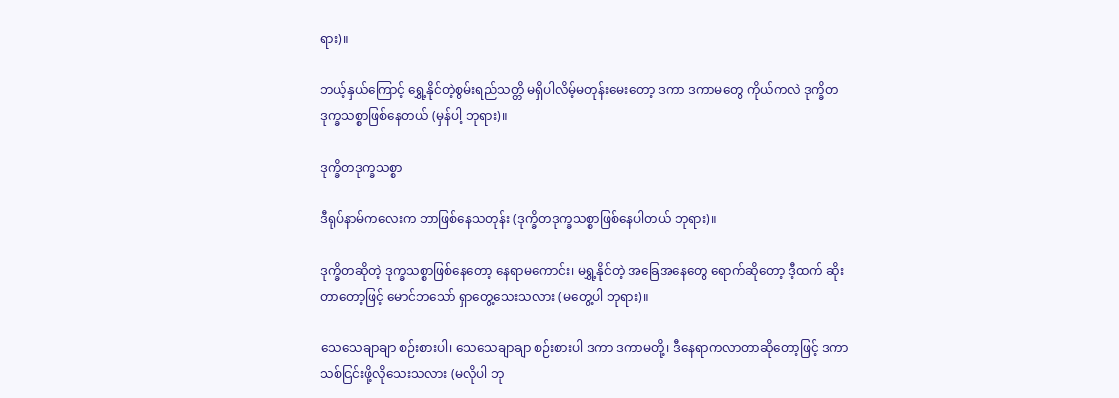ရား)။

ဘယ့်နှယ်ကြောင့် ရွှေ့နိုင်တဲ့စွမ်းရည်သတ္တိ မရှိပါလိမ့်မတုန်းမေးတော့ ဒကာ ဒကာမတွေ ကိုယ်ကလဲ ဒုက္ခိတ ဒုက္ခသစ္စာဖြစ်နေတယ် (မှန်ပါ့ ဘုရား)။

ဒုက္ခိတဒုက္ခသစ္စာ

ဒီရုပ်နာမ်ကလေးက ဘာဖြစ်နေသတုန်း (ဒုက္ခိတဒုက္ခသစ္စာဖြစ်နေပါတယ် ဘုရား)။

ဒုက္ခိတဆိုတဲ့ ဒုက္ခသစ္စာဖြစ်နေတော့ နေရာမကောင်း၊ မရွှ့နိုင်တဲ့ အခြေအနေတွေ ရောက်ဆိုတော့ ဒီ့ထက် ဆိုးတာတော့ဖြင့် မောင်ဘသော် ရှာတွေ့သေးသလား (မတွေ့ပါ ဘုရား)။

သေသေချာချာ စဉ်းစားပါ၊ သေသေချာချာ စဉ်းစားပါ ဒကာ ဒကာမတို့၊ ဒီနေရာကလာတာဆိုတော့ဖြင့် ဒကာသစ်ငြင်းဖို့လိုသေးသလား (မလိုပါ ဘု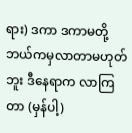ရား) ဒကာ ဒကာမတို့ ဘယ်ကမှလာတာမဟုတ်ဘူး ဒီနေရာက လာကြတာ (မှန်ပါ့)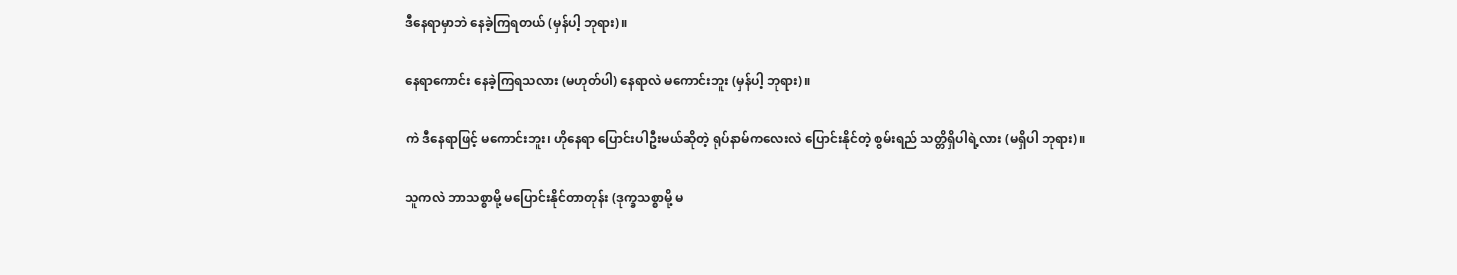ဒီနေရာမှာဘဲ နေခဲ့ကြရတယ် (မှန်ပါ့ ဘုရား)။

နေရာကောင်း နေခဲ့ကြရသလား (မဟုတ်ပါ) နေရာလဲ မကောင်းဘူး (မှန်ပါ့ ဘုရား)။

ကဲ ဒီနေရာဖြင့် မကောင်းဘူး၊ ဟိုနေရာ ပြောင်းပါဦးမယ်ဆိုတဲ့ ရုပ်နာမ်ကလေးလဲ ပြောင်းနိုင်တဲ့ စွမ်းရည် သတ္တိရှိပါရဲ့လား (မရှိပါ ဘုရား)။

သူကလဲ ဘာသစ္စာမို့ မပြောင်းနိုင်တာတုန်း (ဒုက္ခသစ္စာမို့ မ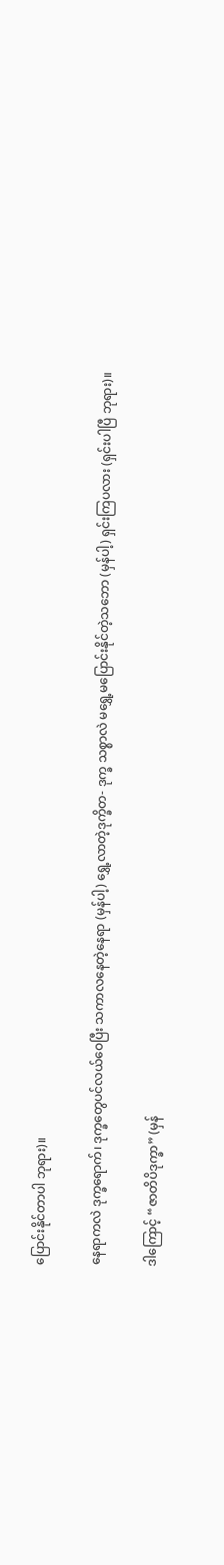ပြောင်းနိုင်တာပါ ဘုရား)။

နေရာကလဲ ဒုက္ခရောက်၊ ဒုက္ခတွေပင်လယ်ဝေပြီး သကာလနေတဲ့နေရာ (မှန်ပါ့) ရွှေ့လာတဲ့ဒုက္ခိတ- ဒုက္ခ သစ္စာလဲ မရွှေ့မပြောင်းနိုင်တဲ့သဘော (မှန်ပါ့) ရှင်းကြပလား (ရှင်းပါပြီ ဘုရား)။

ဒါကြောင့် “ဇာတိပိဒုက္ခာ” (မှန်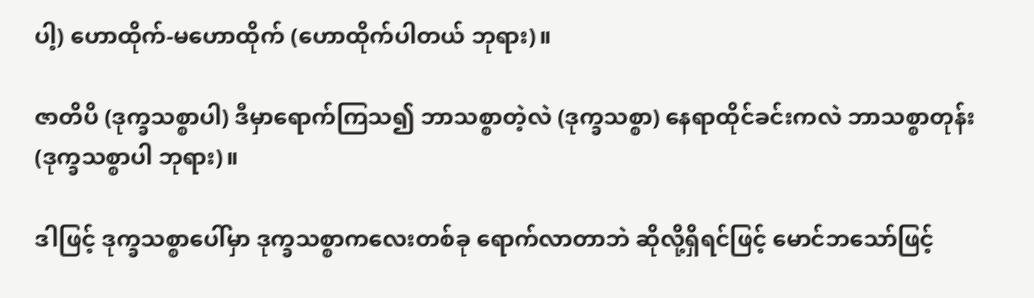ပါ့) ဟောထိုက်-မဟောထိုက် (ဟောထိုက်ပါတယ် ဘုရား)။

ဇာတိပိ (ဒုက္ခသစ္စာပါ) ဒီမှာရောက်ကြသ၍ ဘာသစ္စာတဲ့လဲ (ဒုက္ခသစ္စာ) နေရာထိုင်ခင်းကလဲ ဘာသစ္စာတုန်း (ဒုက္ခသစ္စာပါ ဘုရား)။

ဒါဖြင့် ဒုက္ခသစ္စာပေါ်မှာ ဒုက္ခသစ္စာကလေးတစ်ခု ရောက်လာတာဘဲ ဆိုလို့ရှိရင်ဖြင့် မောင်ဘသော်ဖြင့်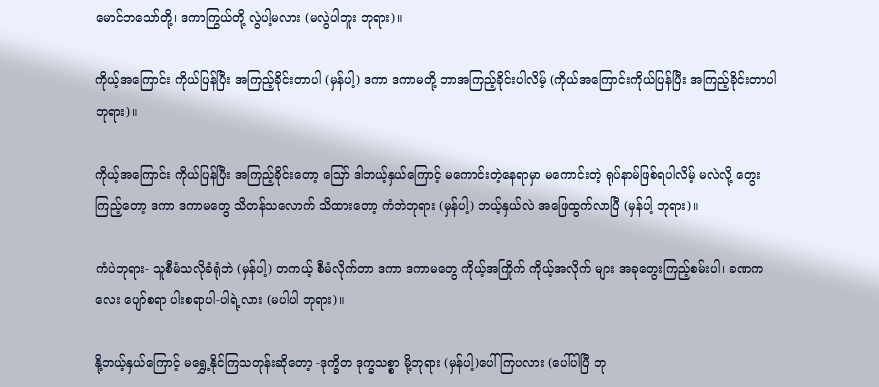မောင်ဘသော်တို့၊ ဒကာကြွယ်တို့ လွဲပါ့မလား (မလွဲပါဘူး ဘုရား)။

ကိုယ့်အကြောင်း ကိုယ်ပြန်ပြီး အကြည့်ခိုင်းတာပါ (မှန်ပါ့) ဒကာ ဒကာမတို့ ဘာအကြည့်ခိုင်းပါလိမ့် (ကိုယ်အကြောင်းကိုယ်ပြန်ပြီး အကြည့်ခိုင်းတာပါ ဘုရား)။

ကိုယ့်အကြောင်း ကိုယ်ပြန်ပြီး အကြည့်ခိုင်းတော့ ဪ ဒါဘယ့်နှယ်ကြောင့် မကောင်းတဲ့နေရာမှာ မကောင်းတဲ့ ရုပ်နာမ်ဖြစ်ရပါလိမ့် မလဲလို့ တွေးကြည့်တော့ ဒကာ ဒကာမတွေ သိတန်သလောက် သိထားတော့ ကံဘဲဘုရား (မှန်ပါ့) ဘယ့်နှယ်လဲ အဖြေထွက်လာပြီ (မှန်ပါ့ ဘုရား)။

ကံပဲဘုရား- သူစီမံသလိုခံရုံဘဲ (မှန်ပါ့) တကယ့် စီမံလိုက်တာ ဒကာ ဒကာမတွေ ကိုယ့်အကြိုက် ကိုယ့်အလိုက် များ အခုတွေးကြည့်စမ်းပါ၊ ခဏကလေး ပျော်စရာ ပါးစရာပါ-ပါရဲ့လား (မပါပါ ဘုရား)။

နို့ဘယ့်နှယ်ကြောင့် မရွှေ့နိုင်ကြသတုန်းဆိုတော့ -ဒုက္ခိတ ဒုက္ခသစ္စာ မို့ဘုရား (မှန်ပါ့)ပေါ်ကြပလား (ပေါ်ပါပြီ ဘု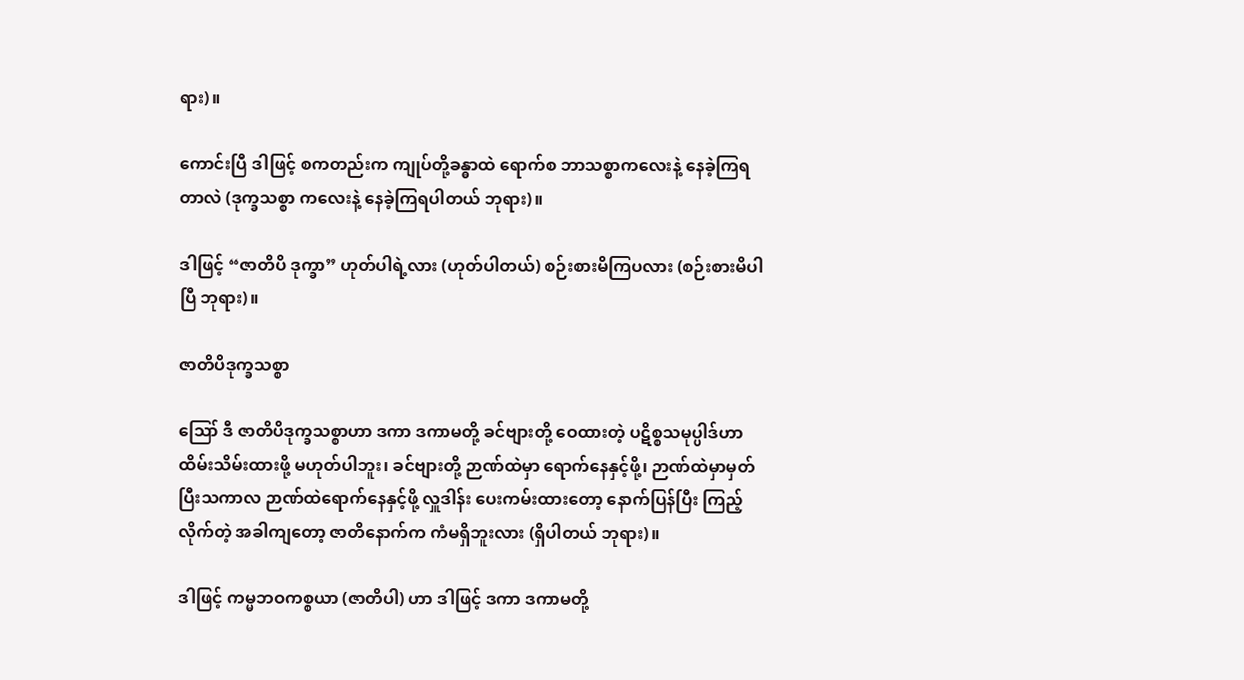ရား)။

ကောင်းပြီ ဒါဖြင့် စကတည်းက ကျုပ်တို့ခန္ဓာထဲ ရောက်စ ဘာသစ္စာကလေးနဲ့ နေခဲ့ကြရတာလဲ (ဒုက္ခသစ္စာ ကလေးနဲ့ နေခဲ့ကြရပါတယ် ဘုရား)။

ဒါဖြင့် “ဇာတိပိ ဒုက္ခာ” ဟုတ်ပါရဲ့လား (ဟုတ်ပါတယ်) စဉ်းစားမိကြပလား (စဉ်းစားမိပါပြီ ဘုရား)။

ဇာတိပိဒုက္ခသစ္စာ

ဪ ဒီ ဇာတိပိဒုက္ခသစ္စာဟာ ဒကာ ဒကာမတို့ ခင်ဗျားတို့ ဝေထားတဲ့ ပဋိစ္စသမုပ္ပါဒ်ဟာ ထိမ်းသိမ်းထားဖို့ မဟုတ်ပါဘူး၊ ခင်ဗျားတို့ ဉာဏ်ထဲမှာ ရောက်နေနှင့်ဖို့၊ ဉာဏ်ထဲမှာမှတ်ပြီးသကာလ ဉာဏ်ထဲရောက်နေနှင့်ဖို့ လှူဒါန်း ပေးကမ်းထားတော့ နောက်ပြန်ပြီး ကြည့်လိုက်တဲ့ အခါကျတော့ ဇာတိနောက်က ကံမရှိဘူးလား (ရှိပါတယ် ဘုရား)။

ဒါဖြင့် ကမ္မဘဝကစ္စယာ (ဇာတိပါ) ဟာ ဒါဖြင့် ဒကာ ဒကာမတို့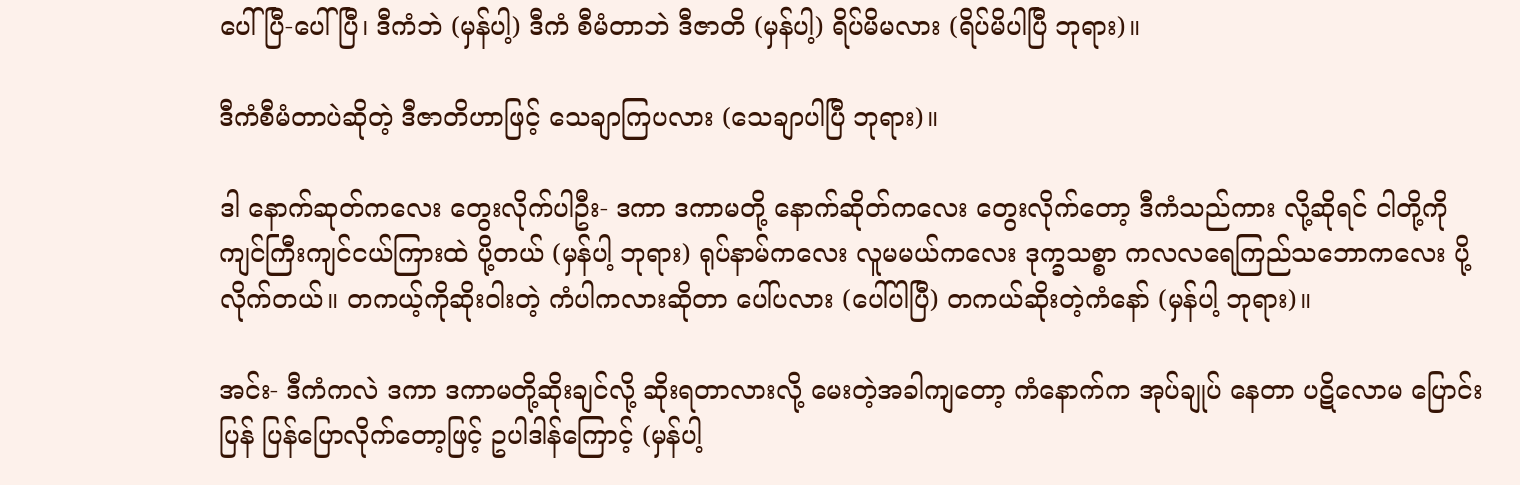ပေါ်ပြီ-ပေါ်ပြီ၊ ဒီကံဘဲ (မှန်ပါ့) ဒီကံ စီမံတာဘဲ ဒီဇာတိ (မှန်ပါ့) ရိပ်မိမလား (ရိပ်မိပါပြီ ဘုရား)။

ဒီကံစီမံတာပဲဆိုတဲ့ ဒီဇာတိဟာဖြင့် သေချာကြပလား (သေချာပါပြီ ဘုရား)။

ဒါ နောက်ဆုတ်ကလေး တွေးလိုက်ပါဦး- ဒကာ ဒကာမတို့ နောက်ဆိုတ်ကလေး တွေးလိုက်တော့ ဒီကံသည်ကား လို့ဆိုရင် ငါတို့ကို ကျင်ကြီးကျင်ငယ်ကြားထဲ ပို့တယ် (မှန်ပါ့ ဘုရား) ရုပ်နာမ်ကလေး လူမမယ်ကလေး ဒုက္ခသစ္စာ ကလလရေကြည်သဘောကလေး ပို့လိုက်တယ်။ တကယ့်ကိုဆိုးဝါးတဲ့ ကံပါကလားဆိုတာ ပေါ်ပလား (ပေါ်ပါပြီ) တကယ်ဆိုးတဲ့ကံနော် (မှန်ပါ့ ဘုရား)။

အင်း- ဒီကံကလဲ ဒကာ ဒကာမတို့ဆိုးချင်လို့ ဆိုးရတာလားလို့ မေးတဲ့အခါကျတော့ ကံနောက်က အုပ်ချုပ် နေတာ ပဋိလောမ ပြောင်းပြန် ပြန်ပြောလိုက်တော့ဖြင့် ဥပါဒါန်ကြောင့် (မှန်ပါ့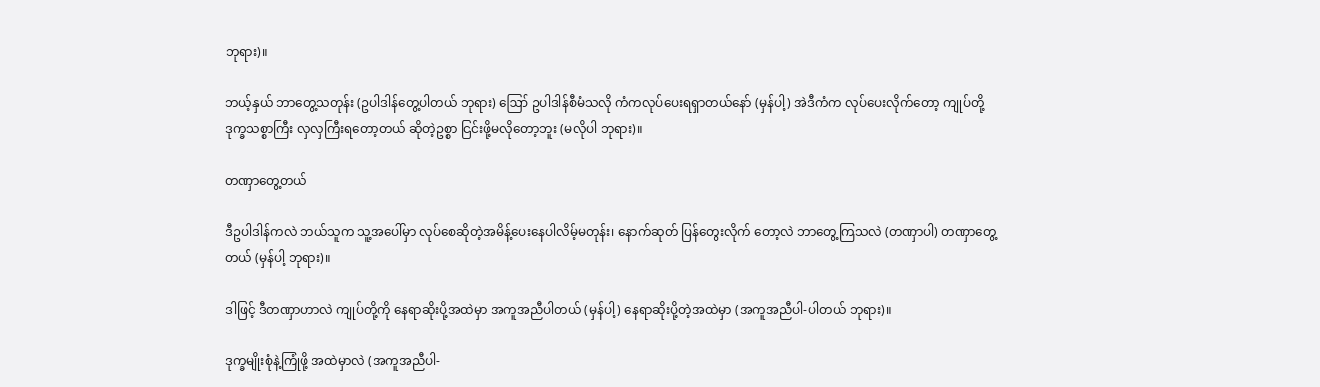ဘုရား)။

ဘယ့်နှယ် ဘာတွေ့သတုန်း (ဥပါဒါန်တွေ့ပါတယ် ဘုရား) ဪ ဥပါဒါန်စီမံသလို ကံကလုပ်ပေးရရှာတယ်နော် (မှန်ပါ့) အဲဒီကံက လုပ်ပေးလိုက်တော့ ကျုပ်တို့ ဒုက္ခသစ္စာကြီး လှလှကြီးရတော့တယ် ဆိုတဲ့ဥစ္စာ ငြင်းဖို့မလိုတော့ဘူး (မလိုပါ ဘုရား)။

တဏှာတွေ့တယ်

ဒီဥပါဒါန်ကလဲ ဘယ်သူက သူ့အပေါ်မှာ လုပ်စေဆိုတဲ့အမိန့်ပေးနေပါလိမ့်မတုန်း၊ နောက်ဆုတ် ပြန်တွေးလိုက် တော့လဲ ဘာတွေ့ကြသလဲ (တဏှာပါ) တဏှာတွေ့တယ် (မှန်ပါ့ ဘုရား)။

ဒါဖြင့် ဒီတဏှာဟာလဲ ကျုပ်တို့ကို နေရာဆိုးပို့အထဲမှာ အကူအညီပါတယ် (မှန်ပါ့) နေရာဆိုးပို့တဲ့အထဲမှာ (အကူအညီပါ-ပါတယ် ဘုရား)။

ဒုက္ခမျိုးစုံနဲ့ကြုံဖို့ အထဲမှာလဲ (အကူအညီပါ-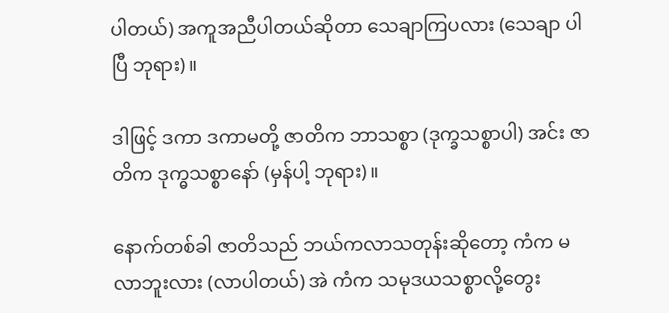ပါတယ်) အကူအညီပါတယ်ဆိုတာ သေချာကြပလား (သေချာ ပါပြီ ဘုရား)။

ဒါဖြင့် ဒကာ ဒကာမတို့ ဇာတိက ဘာသစ္စာ (ဒုက္ခသစ္စာပါ) အင်း ဇာတိက ဒုက္ဓသစ္စာနော် (မှန်ပါ့ ဘုရား)။

နောက်တစ်ခါ ဇာတိသည် ဘယ်ကလာသတုန်းဆိုတော့ ကံက မလာဘူးလား (လာပါတယ်) အဲ ကံက သမုဒယသစ္စာလို့တွေး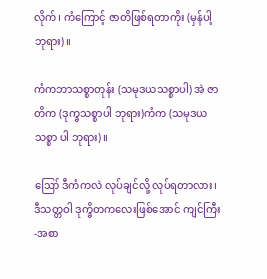လိုက်၊ ကံကြောင့် ဇာတိဖြစ်ရတာကိုး (မှန်ပါ့ ဘုရား)။

ကံကဘာသစ္စာတုန်း (သမုဒယသစ္စာပါ) အဲ ဇာတိက (ဒုက္ခသစ္စာပါ ဘုရား)ကံက (သမုဒယသစ္စာ ပါ ဘုရား)။

ဪ ဒီကံကလဲ လုပ်ချင်လို့ လုပ်ရတာလား၊ ဒီသတ္တဝါ ဒုက္ခိတကလေးဖြစ်အောင် ကျင်ကြီး-အစာ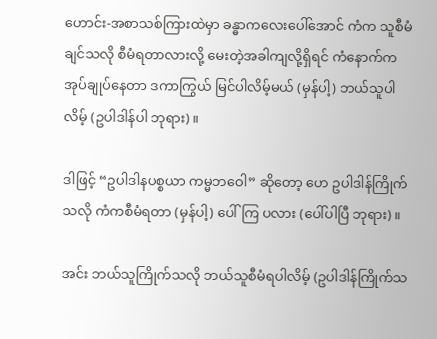ဟောင်း-အစာသစ်ကြားထဲမှာ ခန္ဓာကလေးပေါ်အောင် ကံက သူစီမံချင်သလို စီမံရတာလားလို့ မေးတဲ့အခါကျလို့ရှိရင် ကံနောက်ကအုပ်ချုပ်နေတာ ဒကာကြွယ် မြင်ပါလိမ့်မယ် (မှန်ပါ့) ဘယ်သူပါလိမ့် (ဥပါဒါန်ပါ ဘုရား)။

ဒါဖြင့် “ဥပါဒါနပစ္စယာ ကမ္မဘဝေါ” ဆိုတော့ ဟေ ဥပါဒါန်ကြိုက်သလို ကံကစီမံရတာ (မှန်ပါ့) ပေါ်ကြ ပလား (ပေါ်ပါပြီ ဘုရား)။

အင်း ဘယ်သူကြိုက်သလို ဘယ်သူစီမံရပါလိမ့် (ဥပါဒါန်ကြိုက်သ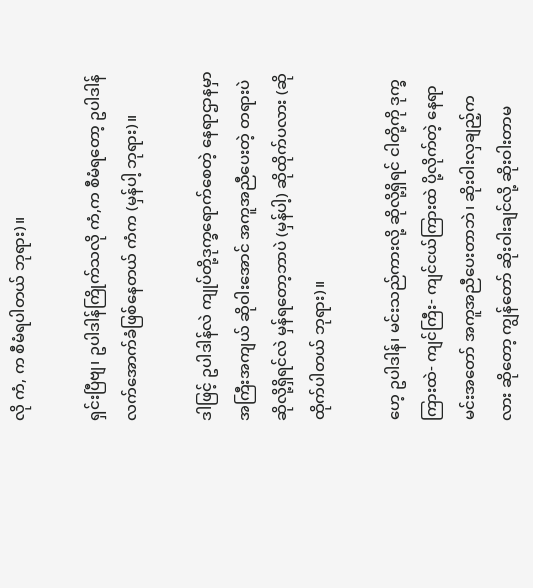လို ကံ, က စီမံရပါတယ် ဘုရား)။

ရှင်းပြီဗျ၊ ဥပါဒါန်ကြိုက်သလို ကံ,က စီမံရတော့ ဥပါဒါန်လက်အောက်ခံဖြစ်နေတယ် ကံက (မှန်ပါ့ ဘုရား)။

ဒါဖြင့် ဥပါဒါန်လဲ ကျုပ်တို့ဒုက္ခရောက်စေတဲ့ နေရာဌာနမှာ အကြီးအကျယ် ဆိုဝါးအောင် အကူအညီပေးတဲ့ တရားပဲဆိုလို့ရှိရင်လဲ မှန်ရတော့ဘာပဲ (မှန်ပါ့) ဆိုထိုက်ပလား (ဆိုထိုက်ပါတယ် ဘုရား)။

ဟေ့ ဥပါဒါန်၊ မင်းသည်ကားလို့ ဆိုလို့ရှိရင် ငါတို့ကို ဒုက္ခကြားထဲ- ကျင်ကြီး- ကျင်ငယ်ကြားထဲ ပို့လိုက်တဲ့ နေရာ မင်းအတော် အကူအညီပေးတာဘဲ၊ ဆိုးဝါးလှချည့်ကလား ဆိုတော့ ကျွန်တော် ဆိုးဝါးချင်လို့ ဆိုးဝါးတာမ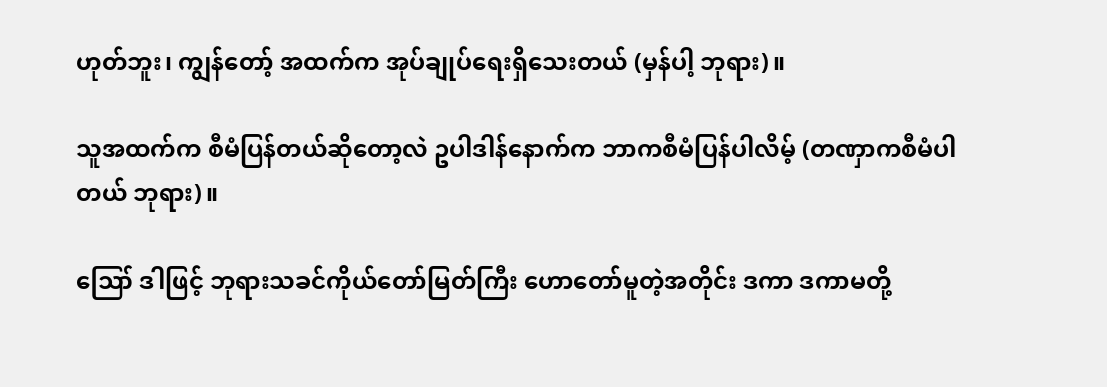ဟုတ်ဘူး၊ ကျွန်တော့် အထက်က အုပ်ချုပ်ရေးရှိသေးတယ် (မှန်ပါ့ ဘုရား)။

သူအထက်က စီမံပြန်တယ်ဆိုတော့လဲ ဥပါဒါန်နောက်က ဘာကစီမံပြန်ပါလိမ့် (တဏှာကစီမံပါတယ် ဘုရား)။

ဪ ဒါဖြင့် ဘုရားသခင်ကိုယ်တော်မြတ်ကြီး ဟောတော်မူတဲ့အတိုင်း ဒကာ ဒကာမတို့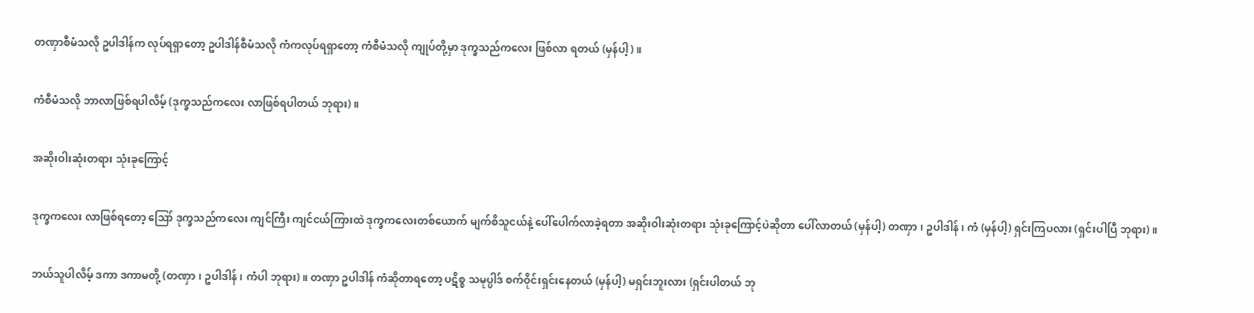တဏှာစီမံသလို ဥပါဒါန်က လုပ်ရရှာတော့ ဥပါဒါန်စီမံသလို ကံကလုပ်ရရှာတော့ ကံစီမံသလို ကျုပ်တို့မှာ ဒုက္ခသည်ကလေး ဖြစ်လာ ရတယ် (မှန်ပါ့)။

ကံစီမံသလို ဘာလာဖြစ်ရပါလိမ့် (ဒုက္ခသည်ကလေး လာဖြစ်ရပါတယ် ဘုရား)။

အဆိုးဝါးဆုံးတရား သုံးခုကြောင့်

ဒုက္ခကလေး လာဖြစ်ရတော့ ဪ ဒုက္ခသည်ကလေး ကျင်ကြီး ကျင်ငယ်ကြားထဲ ဒုက္ခကလေးတစ်ယောက် မျက်စိသူငယ်နဲ့ ပေါ်ပေါက်လာခဲ့ရတာ အဆိုးဝါးဆုံးတရား သုံးခုကြောင့်ပဲဆိုတာ ပေါ်လာတယ် (မှန်ပါ့) တဏှာ၊ ဥပါဒါန်၊ ကံ (မှန်ပါ့) ရှင်းကြပလား (ရှင်းပါပြီ ဘုရား)။

ဘယ်သူပါလိမ့် ဒကာ ဒကာမတို့ (တဏှာ၊ ဥပါဒါန်၊ ကံပါ ဘုရား)။ တဏှာ ဥပါဒါန် ကံဆိုတာရတော့ ပဋိစ္စ သမုပ္ပါဒ် စက်ဝိုင်းရှင်းနေတယ် (မှန်ပါ့) မရှင်းဘူးလား (ရှင်းပါတယ် ဘု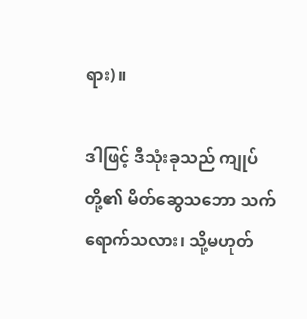ရား)။

ဒါဖြင့် ဒီသုံးခုသည် ကျုပ်တို့၏ မိတ်ဆွေသဘော သက်ရောက်သလား၊ သို့မဟုတ်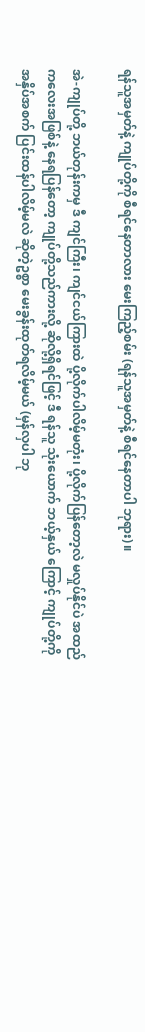ရန်သူအမှတ်နဲ့ ကျုပ်တို့ကို စီရင်နေတာလား မေးကြည့်စမ်း (ရန်သူအမှတ်နဲ့ စီရင်နေတာပါ ဘုရား)။

အဲ-ကျုပ်တို့ ဘယ်တုန်းကမှ ဒီ ကျင်ကြီး၊ ကျင်ငယ်ကြားထဲ ပို့လိုက်ပါလိမ့်မတုံး၊ ပို့လိုက်ပြန်တော့လဲ မလှုပ်နိုင်ပဲ အထည် ကလေးအဖြစ်နဲ့ နေရပြန်တော့ ကျုပ်တို့သည်ကားလို့ ဆိုလို့ရှိရင်ဖြင့် ဒီ ရန်သူ သုံးယောက် ဘယ့်နှယ် ကြောင့် ကျုပ်တို့ကို အနှိပ်အစက် ပြင်းထန်ပါလိမ့်မလဲ ဆိုတဲ့ဥစ္စာ မေးခွန်းထုတ်ရလိမ့်မယ် (မှန်လှပါ ဘု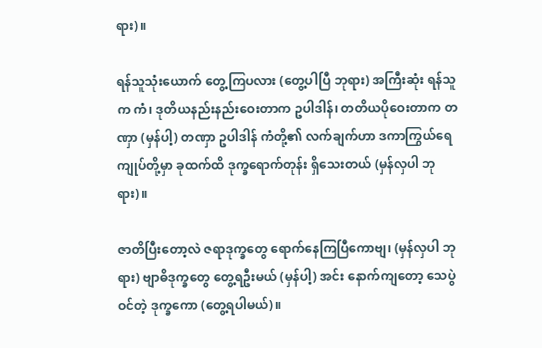ရား)။

ရန်သူသုံးယောက် တွေ့ကြပလား (တွေ့ပါပြီ ဘုရား) အကြီးဆုံး ရန်သူက ကံ၊ ဒုတိယနည်းနည်းဝေးတာက ဥပါဒါန်၊ တတိယပိုဝေးတာက တဏှာ (မှန်ပါ့) တဏှာ ဥပါဒါန် ကံတို့၏ လက်ချက်ဟာ ဒကာကြွယ်ရေ ကျုပ်တို့မှာ ခုထက်ထိ ဒုက္ခရောက်တုန်း ရှိသေးတယ် (မှန်လှပါ ဘုရား)။

ဇာတိပြီးတော့လဲ ဇရာဒုက္ခတွေ ရောက်နေကြပြီကောဗျ၊ (မှန်လှပါ ဘုရား) ဗျာဓိဒုက္ခတွေ တွေ့ရဦးမယ် (မှန်ပါ့) အင်း နောက်ကျတော့ သေပွဲဝင်တဲ့ ဒုက္ခကော (တွေ့ရပါမယ်)။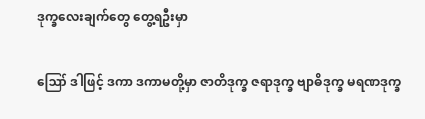ဒုက္ခလေးချက်တွေ တွေ့ရဦးမှာ

ဪ ဒါဖြင့် ဒကာ ဒကာမတို့မှာ ဇာတိဒုက္ခ ဇရာဒုက္ခ ဗျာဓိဒုက္ခ မရဏဒုက္ခ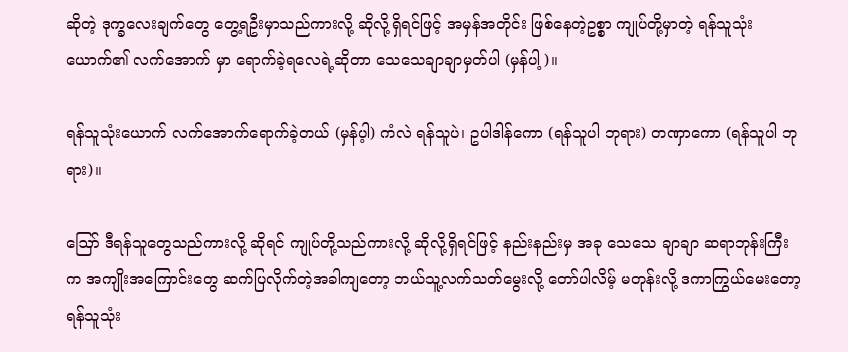ဆိုတဲ့ ဒုက္ခလေးချက်တွေ တွေ့ရဦးမှာသည်ကားလို့ ဆိုလို့ရှိရင်ဖြင့် အမှန်အတိုင်း ဖြစ်နေတဲ့ဥစ္စာ ကျုပ်တို့မှာတဲ့ ရန်သူသုံးယောက်၏ လက်အောက် မှာ ရောက်ခဲ့ရလေရဲ့ဆိုတာ သေသေချာချာမှတ်ပါ (မှန်ပါ့)။

ရန်သူသုံးယောက် လက်အောက်ရောက်ခဲ့တယ် (မှန်ပ့ါ) ကံလဲ ရန်သူပဲ၊ ဥပါဒါန်ကော (ရန်သူပါ ဘုရား) တဏှာကော (ရန်သူပါ ဘုရား)။

ဪ ဒီရန်သူတွေသည်ကားလို့ ဆိုရင် ကျုပ်တို့သည်ကားလို့ ဆိုလို့ရှိရင်ဖြင့် နည်းနည်းမှ အခု သေသေ ချာချာ ဆရာဘုန်းကြီးက အကျိုးအကြောင်းတွေ ဆက်ပြလိုက်တဲ့အခါကျတော့ ဘယ်သူ့လက်သတ်မွေးလို့ တော်ပါလိမ့် မတုန်းလို့ ဒကာကြွယ်မေးတော့ ရန်သူသုံး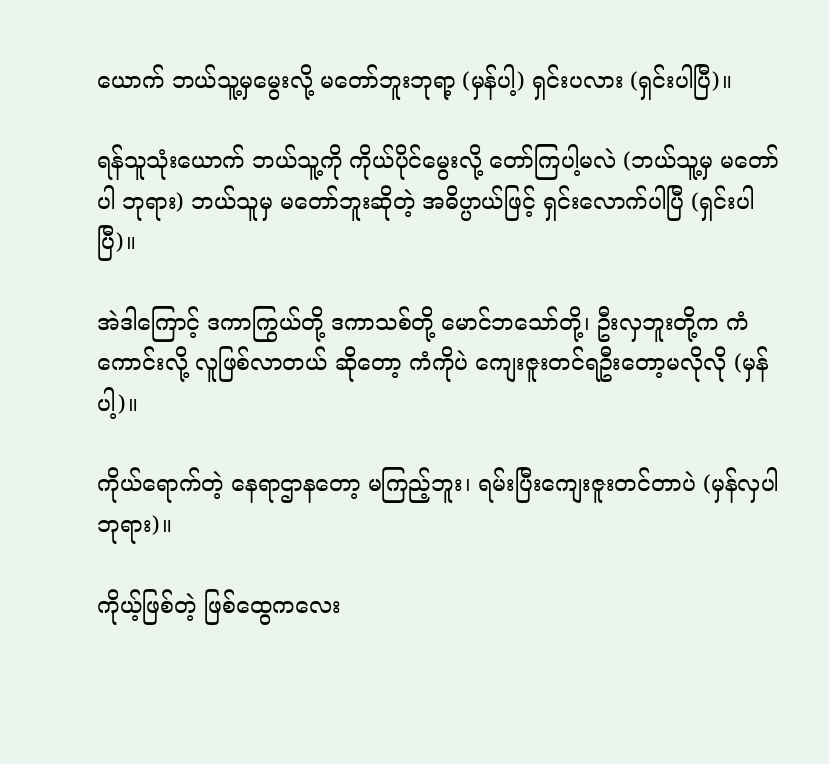ယောက် ဘယ်သူ့မှမွေးလို့ မတော်ဘူးဘုရာ့ (မှန်ပါ့) ရှင်းပလား (ရှင်းပါပြီ)။

ရန်သူသုံးယောက် ဘယ်သူ့ကို ကိုယ်ပိုင်မွေးလို့ တော်ကြပါ့မလဲ (ဘယ်သူ့မှ မတော်ပါ ဘုရား) ဘယ်သူမှ မတော်ဘူးဆိုတဲ့ အဓိပ္ပာယ်ဖြင့် ရှင်းလောက်ပါပြီ (ရှင်းပါပြီ)။

အဲဒါကြောင့် ဒကာကြွယ်တို့ ဒကာသစ်တို့ မောင်ဘသော်တို့၊ ဦးလှဘူးတို့က ကံကောင်းလို့ လူဖြစ်လာတယ် ဆိုတော့ ကံကိုပဲ ကျေးဇူးတင်ရဦးတော့မလိုလို (မှန်ပါ့)။

ကိုယ်ရောက်တဲ့ နေရာဌာနတော့ မကြည့်ဘူး၊ ရမ်းပြီးကျေးဇူးတင်တာပဲ (မှန်လှပါ ဘုရား)။

ကိုယ့်ဖြစ်တဲ့ ဖြစ်ထွေကလေး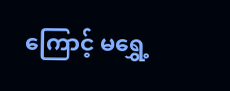ကြောင့် မရွှေ့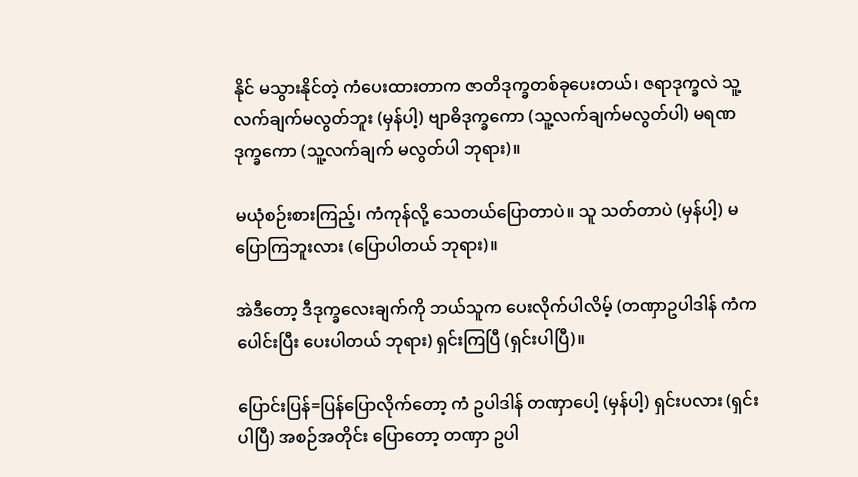နိုင် မသွားနိုင်တဲ့ ကံပေးထားတာက ဇာတိဒုက္ခတစ်ခုပေးတယ်၊ ဇရာဒုက္ခလဲ သူ့လက်ချက်မလွတ်ဘူး (မှန်ပါ့) ဗျာဓိဒုက္ခကော (သူ့လက်ချက်မလွတ်ပါ) မရဏဒုက္ခကော (သူ့လက်ချက် မလွတ်ပါ ဘုရား)။

မယုံစဉ်းစားကြည့်၊ ကံကုန်လို့ သေတယ်ပြောတာပဲ။ သူ သတ်တာပဲ (မှန်ပါ့) မပြောကြဘူးလား (ပြောပါတယ် ဘုရား)။

အဲဒီတော့ ဒီဒုက္ခလေးချက်ကို ဘယ်သူက ပေးလိုက်ပါလိမ့် (တဏှာဥပါဒါန် ကံက ပေါင်းပြီး ပေးပါတယ် ဘုရား) ရှင်းကြပြီ (ရှင်းပါပြီ)။

ပြောင်းပြန်=ပြန်ပြောလိုက်တော့ ကံ ဥပါဒါန် တဏှာပေါ့ (မှန်ပါ့) ရှင်းပလား (ရှင်းပါပြီ) အစဉ်အတိုင်း ပြောတော့ တဏှာ ဥပါ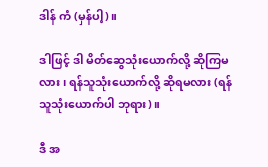ဒါန် ကံ (မှန်ပါ့)။

ဒါဖြင့် ဒါ မိတ်ဆွေသုံးယောက်လို့ ဆိုကြမလား၊ ရန်သူသုံးယောက်လို့ ဆိုရမလား (ရန်သူသုံးယောက်ပါ ဘုရား)။

ဒီ အ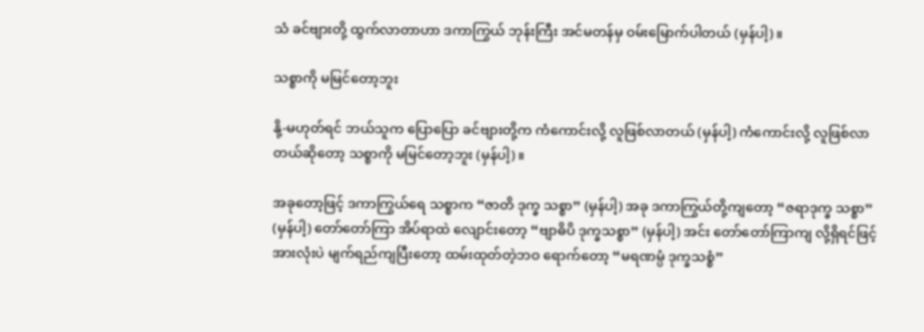သံ ခင်ဗျားတို့ ထွက်လာတာဟာ ဒကာကြွယ် ဘုန်းကြီး အင်မတန်မှ ဝမ်းမြောက်ပါတယ် (မှန်ပါ့)။

သစ္စာကို မမြင်တော့ဘူး

နို့-မဟုတ်ရင် ဘယ်သူက ပြောပြော ခင်ဗျားတို့က ကံကောင်းလို့ လူဖြစ်လာတယ် (မှန်ပါ့) ကံကောင်းလို့ လူဖြစ်လာတယ်ဆိုတော့ သစ္စာကို မမြင်တော့ဘူး (မှန်ပါ့)။

အခုတော့ဖြင့် ဒကာကြွယ်ရေ သစ္စာက “ဇာတိ ဒုက္ခ သစ္စာ” (မှန်ပါ့) အခု ဒကာကြွယ်တို့ကျတော့ “ဇရာဒုက္ခ သစ္စာ” (မှန်ပါ့) တော်တော်ကြာ အိပ်ရာထဲ လျောင်းတော့ “ဗျာဓိပိ ဒုက္ခသစ္စာ” (မှန်ပါ့) အင်း တော်တော်ကြာကျ လို့ရှိရင်ဖြင့် အားလုံးပဲ မျက်ရည်ကျပြီးတော့ ထမ်းထုတ်တဲ့ဘဝ ရောက်တော့ “မရဏမ္ပံ ဒုက္ခသစ္စံ”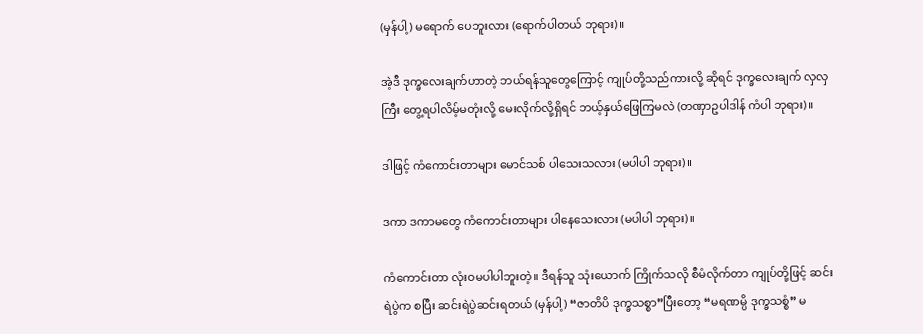(မှန်ပါ့) မရောက် ပေဘူးလား (ရောက်ပါတယ် ဘုရား)။

အဲ့ဒီ ဒုက္ခလေးချက်ဟာတဲ့ ဘယ်ရန်သူတွေကြောင့် ကျုပ်တို့သည်ကားလို့ ဆိုရင် ဒုက္ခလေးချက် လှလှကြီး တွေ့ရပါလိမ့်မတုံးလို့ မေးလိုက်လို့ရှိရင် ဘယ့်နှယ်ဖြေကြမလဲ (တဏှာဥပါဒါန် ကံပါ ဘုရား)။

ဒါဖြင့် ကံကောင်းတာများ မောင်သစ် ပါသေးသလား (မပါပါ ဘုရား)။

ဒကာ ဒကာမတွေ ကံကောင်းတာများ ပါနေသေးလား (မပါပါ ဘုရား)။

ကံကောင်းတာ လုံးဝမပါပါဘူးတဲ့။ ဒီရန်သူ သုံးယောက် ကြိုက်သလို စီမံလိုက်တာ ကျုပ်တို့ဖြင့် ဆင်းရဲပွဲက စပြီး ဆင်းရဲပွဲဆင်းရတယ် (မှန်ပါ့) “ဇာတိပိ ဒုက္ခသစ္စာ”ပြီးတော့ “မရဏမ္ပိ ဒုက္ခသစ္စံ” မ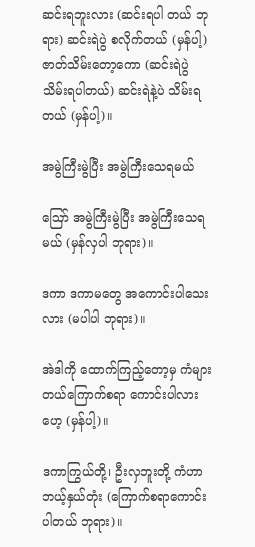ဆင်းရဘူးလား (ဆင်းရပါ တယ် ဘုရား) ဆင်းရဲပွဲ စလိုက်တယ် (မှန်ပါ့) ဇာတ်သိမ်းတော့ကော (ဆင်းရဲပွဲသိမ်းရပါတယ်) ဆင်းရဲနဲ့ပဲ သိမ်းရတယ် (မှန်ပါ့)။

အမွဲကြီးမွဲပြီး အမွဲကြီးသေရမယ်

ဪ အမွဲကြီးမွဲပြီး အမွဲကြီးသေရမယ် (မှန်လှပါ ဘုရား)။

ဒကာ ဒကာမတွေ အကောင်းပါသေးလား (မပါပါ ဘုရား)။

အဲဒါကို ထောက်ကြည့်တော့မှ ကံများ တယ်ကြောက်စရာ ကောင်းပါလား ဟေ့ (မှန်ပါ့)။

ဒကာကြွယ်တို့၊ ဦးလှဘူးတို့ ကံဟာ ဘယ့်နှယ်တုံး (ကြောက်စရာကောင်းပါတယ် ဘုရား)။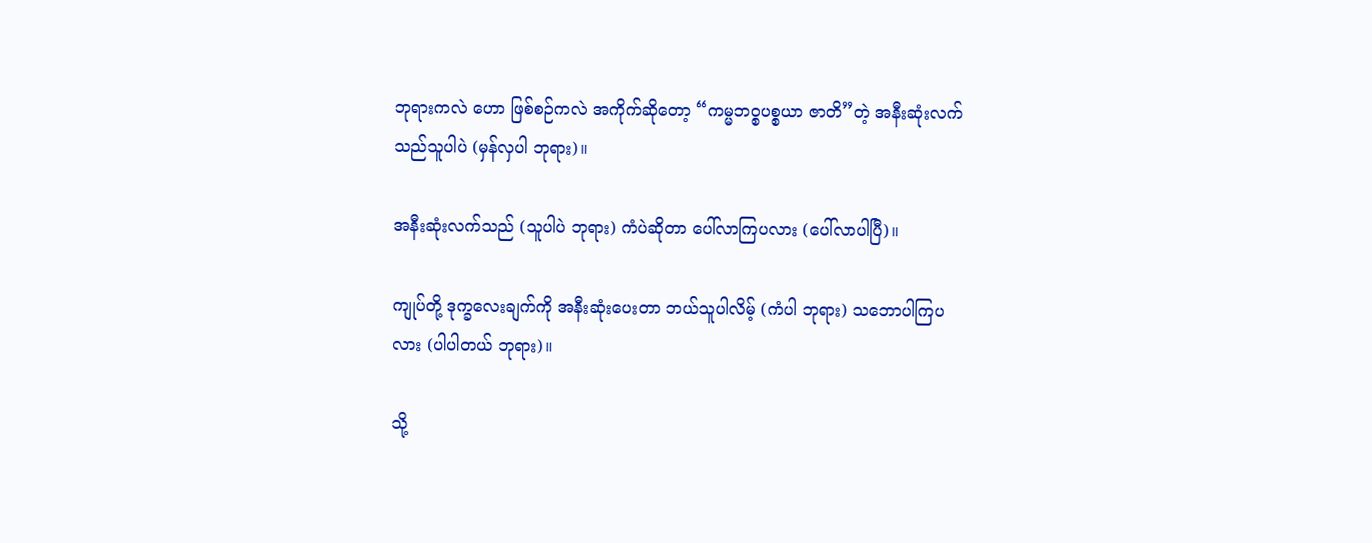ဘုရားကလဲ ဟော ဖြစ်စဉ်ကလဲ အကိုက်ဆိုတော့ “ကမ္မဘဝ္စပစ္စယာ ဇာတိ”တဲ့ အနီးဆုံးလက်သည်သူပါပဲ (မှန်လှပါ ဘုရား)။

အနီးဆုံးလက်သည် (သူပါပဲ ဘုရား) ကံပဲဆိုတာ ပေါ်လာကြပလား (ပေါ်လာပါပြီ)။

ကျုပ်တို့ ဒုက္ခလေးချက်ကို အနီးဆုံးပေးတာ ဘယ်သူပါလိမ့် (ကံပါ ဘုရား) သဘောပါကြပလား (ပါပါတယ် ဘုရား)။

သို့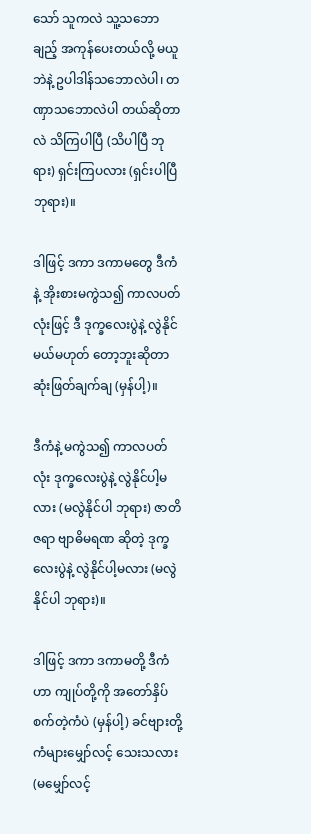သော် သူကလဲ သူ့သဘောချည့် အကုန်ပေးတယ်လို့ မယူဘဲနဲ့ ဥပါဒါန်သဘောလဲပါ၊ တဏှာသဘောလဲပါ တယ်ဆိုတာလဲ သိကြပါပြီ (သိပါပြီ ဘုရား) ရှင်းကြပလား (ရှင်းပါပြီ ဘုရား)။

ဒါဖြင့် ဒကာ ဒကာမတွေ ဒီကံနဲ့ အိုးစားမကွဲသ၍ ကာလပတ်လုံးဖြင့် ဒီ ဒုက္ခလေးပွဲနဲ့ လွဲနိုင်မယ်မဟုတ် တော့ဘူးဆိုတာ ဆုံးဖြတ်ချက်ချ (မှန်ပါ့)။

ဒီကံနဲ့ မကွဲသ၍ ကာလပတ်လုံး ဒုက္ခလေးပွဲနဲ့ လွဲနိုင်ပါ့မလား (မလွဲနိုင်ပါ ဘုရား) ဇာတိ ဇရာ ဗျာဓိမရဏ ဆိုတဲ့ ဒုက္ခလေးပွဲနဲ့ လွဲနိုင်ပါ့မလား (မလွဲနိုင်ပါ ဘုရား)။

ဒါဖြင့် ဒကာ ဒကာမတို့ ဒီကံဟာ ကျုပ်တို့ကို အတော်နှိပ်စက်တဲ့ကံပဲ (မှန်ပါ့) ခင်ဗျားတို့ ကံများမျှော်လင့် သေးသလား (မမျှော်လင့်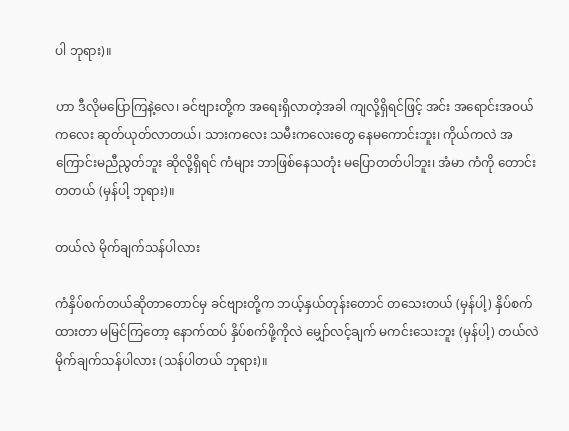ပါ ဘုရား)။

ဟာ ဒီလိုမပြောကြနဲ့လေ၊ ခင်ဗျားတို့က အရေးရှိလာတဲ့အခါ ကျလို့ရှိရင်ဖြင့် အင်း အရောင်းအဝယ် ကလေး ဆုတ်ယုတ်လာတယ်၊ သားကလေး သမီးကလေးတွေ နေမကောင်းဘူး၊ ကိုယ်ကလဲ အကြောင်းမညီညွတ်ဘူး ဆိုလို့ရှိရင် ကံများ ဘာဖြစ်နေသတုံး မပြောတတ်ပါဘူး၊ အံမာ ကံကို တောင်းတတယ် (မှန်ပါ့ ဘုရား)။

တယ်လဲ မိုက်ချက်သန်ပါလား

ကံနှိပ်စက်တယ်ဆိုတာတောင်မှ ခင်ဗျားတို့က ဘယ့်နှယ်တုန်းတောင် တသေးတယ် (မှန်ပါ့) နှိပ်စက်ထားတာ မမြင်ကြတော့ နောက်ထပ် နှိပ်စက်ဖို့ကိုလဲ မျှော်လင့်ချက် မကင်းသေးဘူး (မှန်ပါ့) တယ်လဲ မိုက်ချက်သန်ပါလား (သန်ပါတယ် ဘုရား)။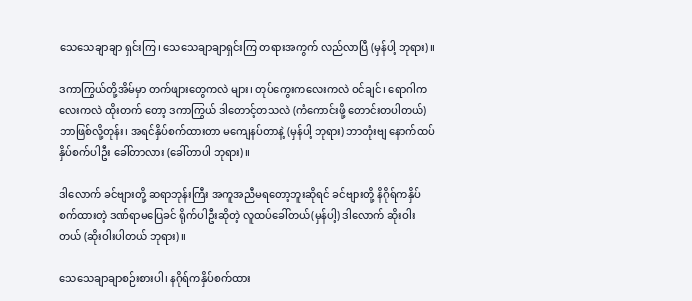သေသေချာချာ ရှင်းကြ၊ သေသေချာချာရှင်းကြ တရားအကွက် လည်လာပြီ (မှန်ပါ့ ဘုရား)။

ဒကာကြွယ်တို့အိမ်မှာ တက်ဖျားတွေကလဲ များ၊ တုပ်ကွေးကလေးကလဲ ဝင်ချင်၊ ရောဂါကလေးကလဲ ထိုးတက် တော့ ဒကာကြွယ် ဒါတောင့်တသလဲ (ကံကောင်းဖို့ တောင်းတပါတယ်) ဘာဖြစ်လို့တုန်း၊ အရင်နှိပ်စက်ထားတာ မကျေနပ်တာနဲ့ (မှန်ပါ့ ဘုရား) ဘာတုံးဗျ နောက်ထပ်နှိပ်စက်ပါဦး ခေါ်တာလား (ခေါ်တာပါ ဘုရား)။

ဒါလောက် ခင်ဗျားတို့ ဆရာဘုန်းကြီး အကူအညီမရတော့ဘူးဆိုရင် ခင်ဗျားတို့ နိဂိုရ်ကနှိပ်စက်ထားတဲ့ ဒဏ်ရာမပြေခင် ရိုက်ပါဦးဆိုတဲ့ လူထပ်ခေါ်တယ်(မှန်ပါ့) ဒါလောက် ဆိုးဝါးတယ် (ဆိုးဝါးပါတယ် ဘုရား)။

သေသေချာချာစဉ်းစားပါ၊ နဂိုရ်ကနှိပ်စက်ထား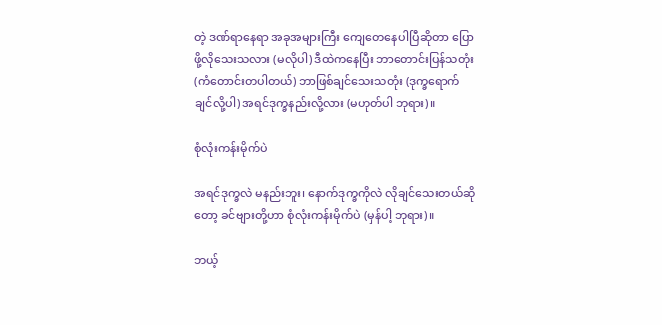တဲ့ ဒဏ်ရာနေရာ အခုအများကြီး ကျေတေနေပါပြီဆိုတာ ပြောဖို့လိုသေးသလား (မလိုပါ) ဒီထဲကနေပြီး ဘာတောင်းပြန်သတုံး (ကံတောင်းတပါတယ်) ဘာဖြစ်ချင်သေးသတုံး (ဒုက္ခရောက်ချင်လို့ပါ) အရင်ဒုက္ခနည်းလို့လား (မဟုတ်ပါ ဘုရား)။

စုံလုံးကန်းမိုက်ပဲ

အရင်ဒုက္ခလဲ မနည်းဘူး၊ နောက်ဒုက္ခကိုလဲ လိုချင်သေးတယ်ဆိုတော့ ခင်ဗျားတို့ဟာ စုံလုံးကန်းမိုက်ပဲ (မှန်ပါ့ ဘုရား)။

ဘယ့်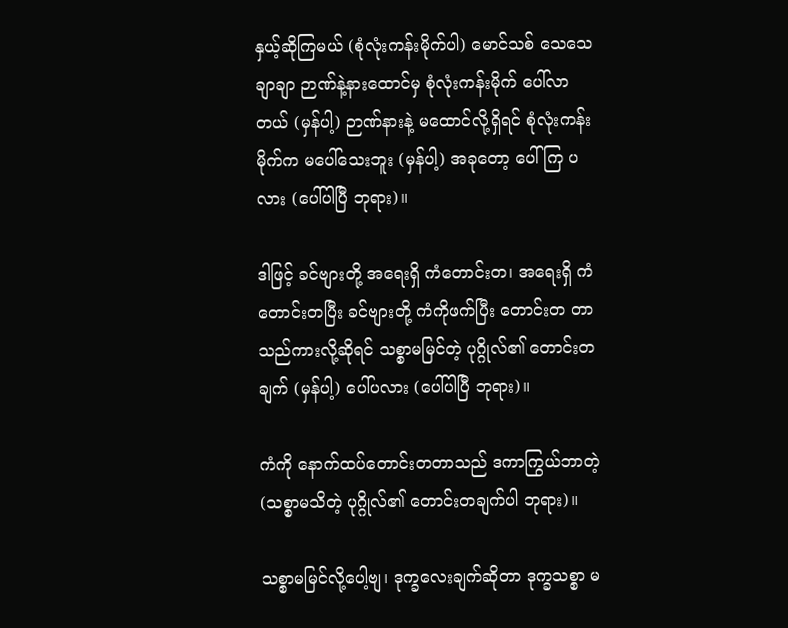နှယ့်ဆိုကြမယ် (စုံလုံးကန်းမိုက်ပါ) မောင်သစ် သေသေချာချာ ဉာဏ်နဲ့နားထောင်မှ စုံလုံးကန်းမိုက် ပေါ်လာတယ် (မှန်ပါ့) ဉာဏ်နားနဲ့ မထောင်လို့ရှိရင် စုံလုံးကန်းမိုက်က မပေါ်သေးဘူး (မှန်ပါ့) အခုတော့ ပေါ်ကြ ပလား (ပေါ်ပါပြီ ဘုရား)။

ဒါဖြင့် ခင်ဗျားတို့ အရေးရှိ ကံတောင်းတ၊ အရေးရှိ ကံတောင်းတပြီး ခင်ဗျားတို့ ကံကိုဖက်ပြီး တောင်းတ တာသည်ကားလို့ဆိုရင် သစ္စာမမြင်တဲ့ ပုဂ္ဂိုလ်၏ တောင်းတချက် (မှန်ပါ့) ပေါ်ပလား (ပေါ်ပါပြီ ဘုရား)။

ကံကို နောက်ထပ်တောင်းတတာသည် ဒကာကြွယ်ဘာတဲ့ (သစ္စာမသိတဲ့ ပုဂ္ဂိုလ်၏ တောင်းတချက်ပါ ဘုရား)။

သစ္စာမမြင်လို့ပေါ့ဗျ၊ ဒုက္ခလေးချက်ဆိုတာ ဒုက္ခသစ္စာ မ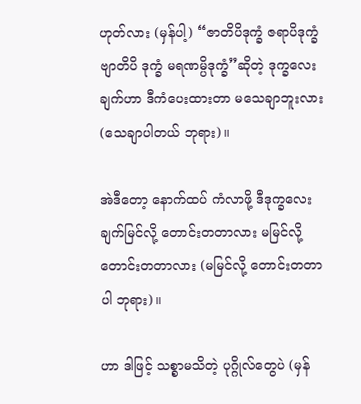ဟုတ်လား (မှန်ပါ့) “ဇာတိပိဒုက္ခံ ဇရာပိဒုက္ခံ ဗျာတိပိ ဒုက္ခံ မရဏမ္ပိဒုက္ခံ”ဆိုတဲ့ ဒုက္ခလေးချက်ဟာ ဒီကံပေးထားတာ မသေချာဘူးလား (သေချာပါတယ် ဘုရား)။

အဲဒီတော့ နောက်ထပ် ကံလာဖို့ ဒီဒုက္ခလေးချက်မြင်လို့ တောင်းတတာလား မမြင်လို့ တောင်းတတာလား (မမြင်လို့ တောင်းတတာပါ ဘုရား)။

ဟာ ဒါဖြင့် သစ္စာမသိတဲ့ ပုဂ္ဂိုလ်တွေပဲ (မှန်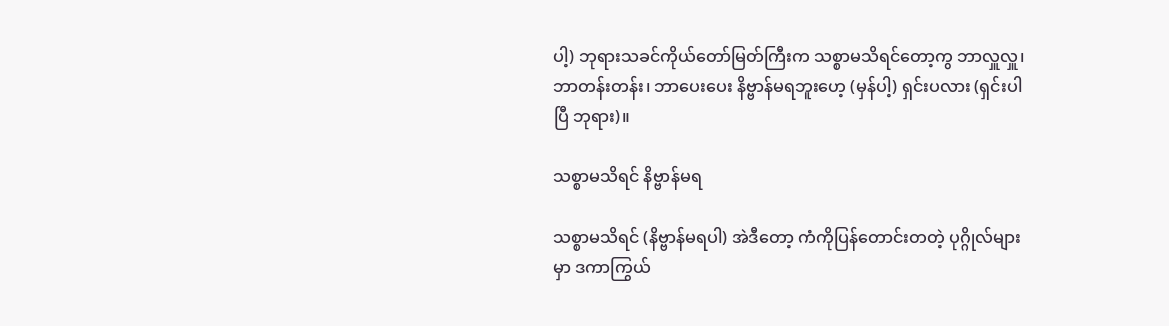ပါ့) ဘုရားသခင်ကိုယ်တော်မြတ်ကြီးက သစ္စာမသိရင်တော့ကွ ဘာလှူလှူ၊ ဘာတန်းတန်း၊ ဘာပေးပေး နိဗ္ဗာန်မရဘူးဟေ့ (မှန်ပါ့) ရှင်းပလား (ရှင်းပါပြီ ဘုရား)။

သစ္စာမသိရင် နိဗ္ဗာန်မရ

သစ္စာမသိရင် (နိဗ္ဗာန်မရပါ) အဲဒီတော့ ကံကိုပြန်တောင်းတတဲ့ ပုဂ္ဂိုလ်များမှာ ဒကာကြွယ်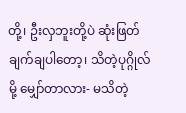တို့၊ ဦးလှဘူးတို့ပဲ ဆုံးဖြတ်ချက်ချပါတော့၊ သိတဲ့ပုဂ္ဂိုလ်မို့ မျှော်တာလား- မသိတဲ့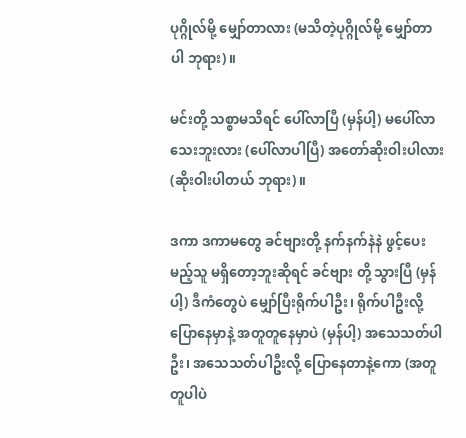ပုဂ္ဂိုလ်မို့ မျှော်တာလား (မသိတဲ့ပုဂ္ဂိုလ်မို့ မျှော်တာပါ ဘုရား)။

မင်းတို့ သစ္စာမသိရင် ပေါ်လာပြီ (မှန်ပါ့) မပေါ်လာသေးဘူးလား (ပေါ်လာပါပြီ) အတော်ဆိုးဝါးပါလား (ဆိုးဝါးပါတယ် ဘုရား)။

ဒကာ ဒကာမတွေ ခင်ဗျားတို့ နက်နက်နဲနဲ ဖွင့်ပေးမည့်သူ မရှိတော့ဘူးဆိုရင် ခင်ဗျား တို့ သွားပြီ (မှန်ပါ့) ဒီကံတွေပဲ မျှော်ပြီးရိုက်ပါဦး၊ ရိုက်ပါဦးလို့ ပြောနေမှာနဲ့ အတူတူနေမှာပဲ (မှန်ပါ့) အသေသတ်ပါဦး၊ အသေသတ်ပါဦးလို့ ပြောနေတာနဲ့ကော (အတူတူပါပဲ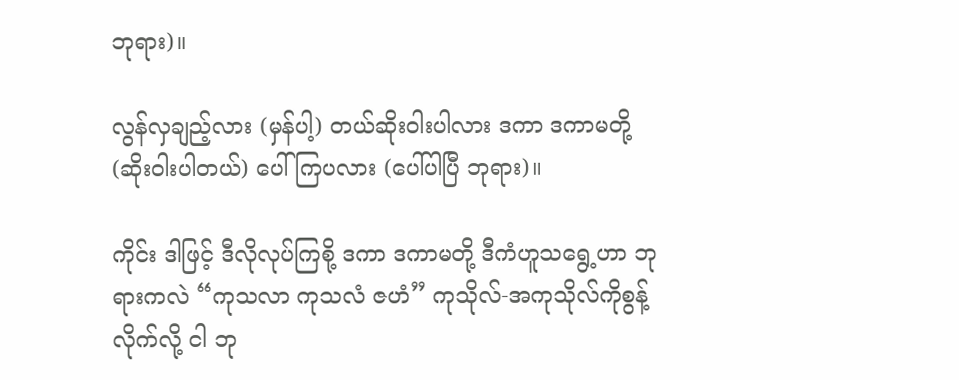ဘုရား)။

လွန်လှချည့်လား (မှန်ပါ့) တယ်ဆိုးဝါးပါလား ဒကာ ဒကာမတို့ (ဆိုးဝါးပါတယ်) ပေါ်ကြပလား (ပေါ်ပါပြီ ဘုရား)။

ကိုင်း ဒါဖြင့် ဒီလိုလုပ်ကြစို့ ဒကာ ဒကာမတို့ ဒီကံဟူသရွေ့ဟာ ဘုရားကလဲ “ကုသလာ ကုသလံ ဇဟံ” ကုသိုလ်-အကုသိုလ်ကိုစွန့်လိုက်လို့ ငါ ဘု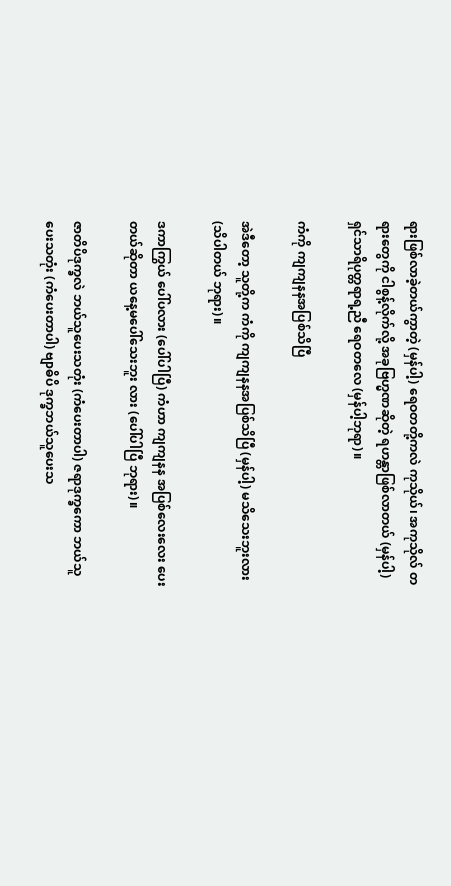ရားဖြစ်လာခဲ့တယ်ကွာတဲ့ (မှန်ပါ့) ရေဝတတို့ကလဲ ကုသိုယ်၊ အကုသိုလ် တရားတွေကို ငါစွန့်လိုက်လို့ အခုဗြဟ္မဏဆိုတဲ့ ရဟန္တာဖြစ်လာတယ် (မှန်ပါ့) ရှင်သာရိပုတ္တရာရ့ညီ ရေဝတလေ (မှန်ပါ့ဘုရာ)။

ကံကို ကျကျနနအပြစ်သိပြီ

အဲဒီတော့ သူတို့က ကံကို ကျကျနနအပြစ်သိပြီ (မှန်ပါ့) မသိသေးဘူးလား (သိပါတယ် ဘုရား)။

ဒကာကြွယ် ပေါ်ပလား (ပေါ်ပါပြီ) ကံဟာ ကျကျနန အပြစ်လေးလေး ပေးတယ်ဆိုတာ ယနေ့မပေါ်သေးဘူး လား (ပေါ်ပါပြီ ဘုရား)။

ဇာတိပိဒုက္ခလဲ ဘယ်သူပေးသတုံး (ကံပေးတာပါ) ဇရာဒုက္ခကော ဘယ်သူပေးသတုံး (ကံပေးတာပါ) ဗျာဓိပိ ဒုက္ခဘယ်သူပေးသ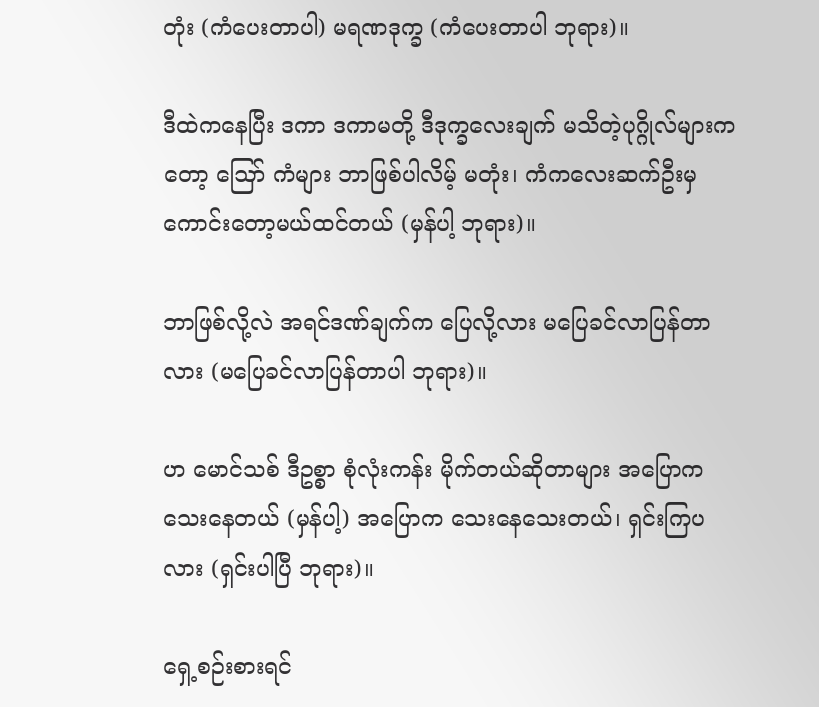တုံး (ကံပေးတာပါ) မရဏဒုက္ခ (ကံပေးတာပါ ဘုရား)။

ဒီထဲကနေပြီး ဒကာ ဒကာမတို့ ဒီဒုက္ခလေးချက် မသိတဲ့ပုဂ္ဂိုလ်များကတော့ ဪ ကံများ ဘာဖြစ်ပါလိမ့် မတုံး၊ ကံကလေးဆက်ဦးမှ ကောင်းတော့မယ်ထင်တယ် (မှန်ပါ့ ဘုရား)။

ဘာဖြစ်လို့လဲ အရင်ဒဏ်ချက်က ပြေလို့လား မပြေခင်လာပြန်တာလား (မပြေခင်လာပြန်တာပါ ဘုရား)။

ဟ မောင်သစ် ဒီဥစ္စာ စုံလုံးကန်း မိုက်တယ်ဆိုတာများ အပြောကသေးနေတယ် (မှန်ပါ့) အပြောက သေးနေသေးတယ်၊ ရှင်းကြပလား (ရှင်းပါပြီ ဘုရား)။

ရှေ့စဉ်းစားရင်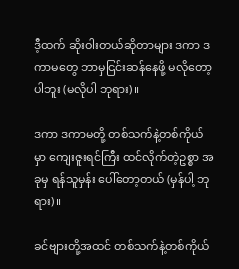ဒီ့ထက် ဆိုးဝါးတယ်ဆိုတာများ ဒကာ ဒကာမတွေ ဘာမှငြင်းဆန်နေဖို့ မလိုတော့ပါဘူး (မလိုပါ ဘုရား)။

ဒကာ ဒကာမတို့ တစ်သက်နဲ့တစ်ကိုယ်မှာ ကျေးဇူးရင်ကြီး ထင်လိုက်တဲ့ဥစ္စာ အခုမှ ရန်သူမှန်း ပေါ်တော့တယ် (မှန်ပါ့ ဘုရား)။

ခင်ဗျားတို့အထင် တစ်သက်နဲ့တစ်ကိုယ်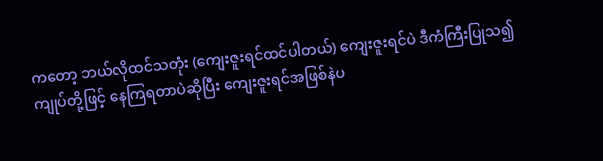ကတော့ ဘယ်လိုထင်သတုံး (ကျေးဇူးရင်ထင်ပါတယ်) ကျေးဇူးရင်ပဲ ဒီကံကြီးပြုသ၍ ကျုပ်တို့ဖြင့် နေကြရတာပဲဆိုပြီး ကျေးဇူးရင်အဖြစ်နဲပ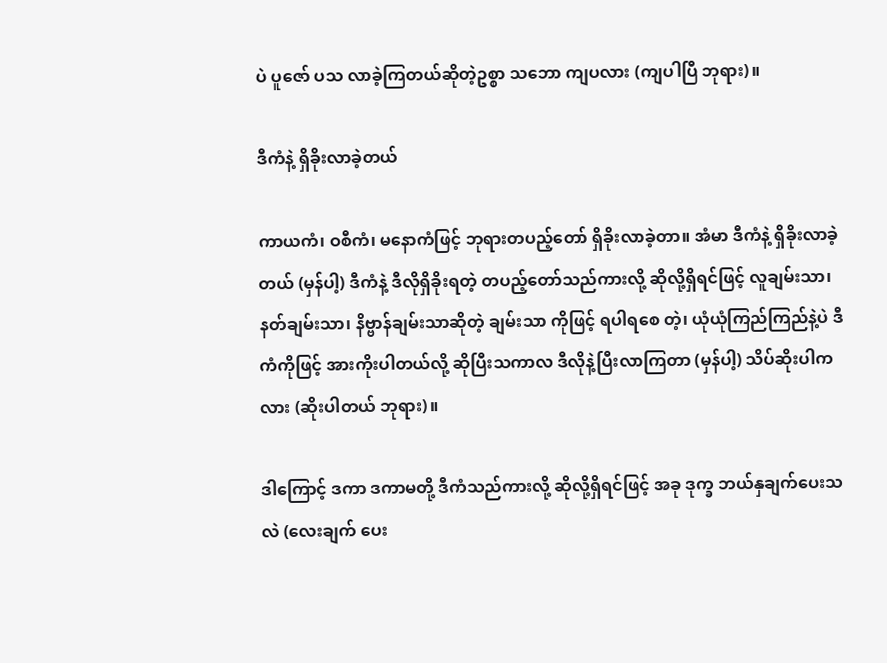ပဲ ပူဇော် ပသ လာခဲ့ကြတယ်ဆိုတဲ့ဥစ္စာ သဘော ကျပလား (ကျပါပြီ ဘုရား)။

ဒီကံနဲ့ ရှိခိုးလာခဲ့တယ်

ကာယကံ၊ ဝစီကံ၊ မနောကံဖြင့် ဘုရားတပည့်တော် ရှိခိုးလာခဲ့တာ။ အံမာ ဒီကံနဲ့ ရှိခိုးလာခဲ့တယ် (မှန်ပါ့) ဒီကံနဲ့ ဒီလိုရှိခိုးရတဲ့ တပည့်တော်သည်ကားလို့ ဆိုလို့ရှိရင်ဖြင့် လူချမ်းသာ၊ နတ်ချမ်းသာ၊ နိဗ္ဗာန်ချမ်းသာဆိုတဲ့ ချမ်းသာ ကိုဖြင့် ရပါရစေ တဲ့၊ ယုံယုံကြည်ကြည်နဲ့ပဲ ဒီကံကိုဖြင့် အားကိုးပါတယ်လို့ ဆိုပြီးသကာလ ဒီလိုနဲ့ပြီးလာကြတာ (မှန်ပါ့) သိပ်ဆိုးပါကလား (ဆိုးပါတယ် ဘုရား)။

ဒါကြောင့် ဒကာ ဒကာမတို့ ဒီကံသည်ကားလို့ ဆိုလို့ရှိရင်ဖြင့် အခု ဒုက္ခ ဘယ်နှချက်ပေးသလဲ (လေးချက် ပေး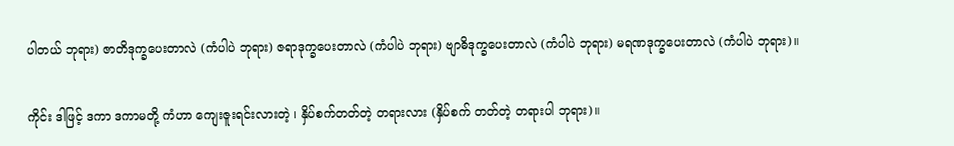ပါတယ် ဘုရား) ဇာတိဒုက္ခပေးတာလဲ (ကံပါပဲ ဘုရား) ဇရာဒုက္ခပေးတာလဲ (ကံပါပဲ ဘုရား) ဗျာဓိဒုက္ခပေးတာလဲ (ကံပါပဲ ဘုရား) မရဏဒုက္ခပေးတာလဲ (ကံပါပဲ ဘုရား)။

ကိုင်း ဒါဖြင့် ဒကာ ဒကာမတို့ ကံဟာ ကျေးဇူးရင်းလားတဲ့ ၊ နှိပ်စက်တတ်တဲ့ တရားလား (နှိပ်စက် တတ်တဲ့ တရားပါ ဘုရား)။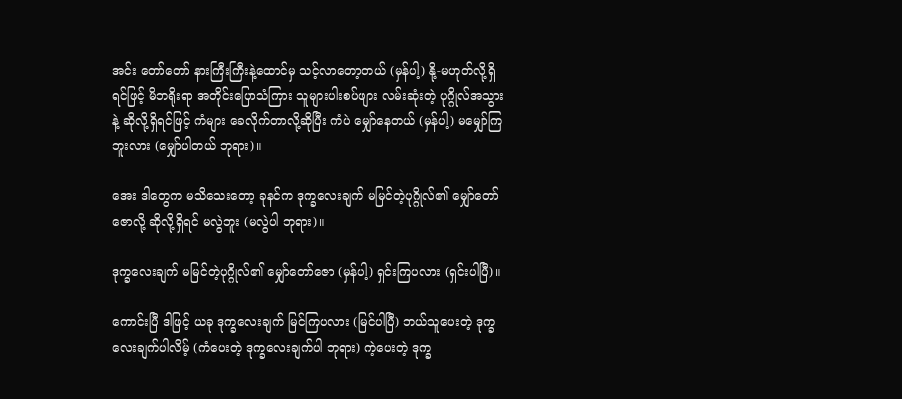အင်း တော်တော် နားကြီးကြီးနဲ့ထောင်မှ သင့်လာတော့တယ် (မှန်ပါ့) နို့-မဟုတ်လို့ရှိရင်ဖြင့် မိဘရိုးရာ အတိုင်းပြောသံကြား သူများပါးစပ်ဖျား လမ်းဆုံးတဲ့ ပုဂ္ဂိုလ်အသွားနဲ့ ဆိုလို့ရှိရင်ဖြင့် ကံများ ခေလိုက်တာလို့ဆိုပြီး ကံပဲ မျှော်နေတယ် (မှန်ပါ့) မမျှော်ကြဘူးလား (မျှော်ပါတယ် ဘုရား)။

အေး ဒါတွေက မသိသေးတော့ ခုနင်က ဒုက္ခလေးချက် မမြင်တဲ့ပုဂ္ဂိုလ်၏ မျှော်တော်ဇောလို့ ဆိုလို့ရှိရင် မလွဲဘူး (မလွဲပါ ဘုရား)။

ဒုက္ခလေးချက် မမြင်တဲ့ပုဂ္ဂိုလ်၏ မျှော်တော်ဇော (မှန်ပါ့) ရှင်းကြပလား (ရှင်းပါပြီ)။

ကောင်းပြီ ဒါဖြင့် ယခု ဒုက္ခလေးချက် မြင်ကြပလား (မြင်ပါပြီ) ဘယ်သူပေးတဲ့ ဒုက္ခလေးချက်ပါလိမ့် (ကံပေးတဲ့ ဒုက္ခလေးချက်ပါ ဘုရား) ကဲ့ပေးတဲ့ ဒုက္ခ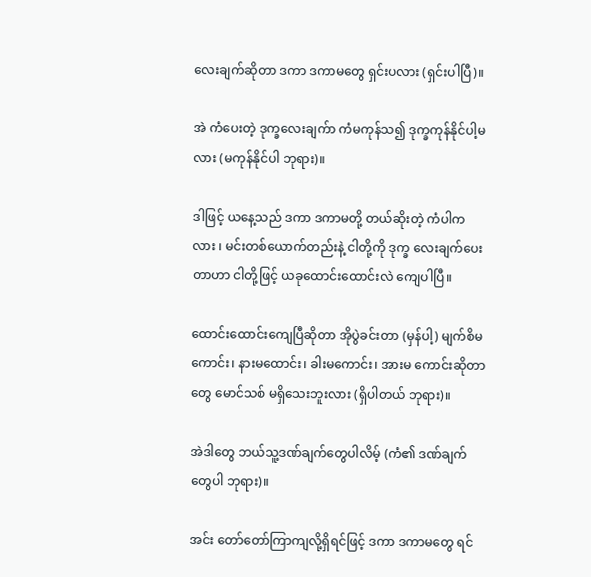လေးချက်ဆိုတာ ဒကာ ဒကာမတွေ ရှင်းပလား (ရှင်းပါပြီ)။

အဲ ကံပေးတဲ့ ဒုက္ခလေးချက်ာ ကံမကုန်သ၍ ဒုက္ခကုန်နိုင်ပါ့မလား (မကုန်နိုင်ပါ ဘုရား)။

ဒါဖြင့် ယနေ့သည် ဒကာ ဒကာမတို့ တယ်ဆိုးတဲ့ ကံပါကလား ၊ မင်းတစ်ယောက်တည်းနဲ့ ငါတို့ကို ဒုက္ခ လေးချက်ပေးတာဟာ ငါတို့ဖြင့် ယခုထောင်းထောင်းလဲ ကျေပါပြီ။

ထောင်းထောင်းကျေပြီဆိုတာ အိုပွဲခင်းတာ (မှန်ပါ့) မျက်စိမကောင်း၊ နားမထောင်း၊ ခါးမကောင်း၊ အားမ ကောင်းဆိုတာတွေ မောင်သစ် မရှိသေးဘူးလား (ရှိပါတယ် ဘုရား)။

အဲဒါတွေ ဘယ်သူ့ဒဏ်ချက်တွေပါလိမ့် (ကံ၏ ဒဏ်ချက်တွေပါ ဘုရား)။

အင်း တော်တော်ကြာကျလို့ရှိရင်ဖြင့် ဒကာ ဒကာမတွေ ရင်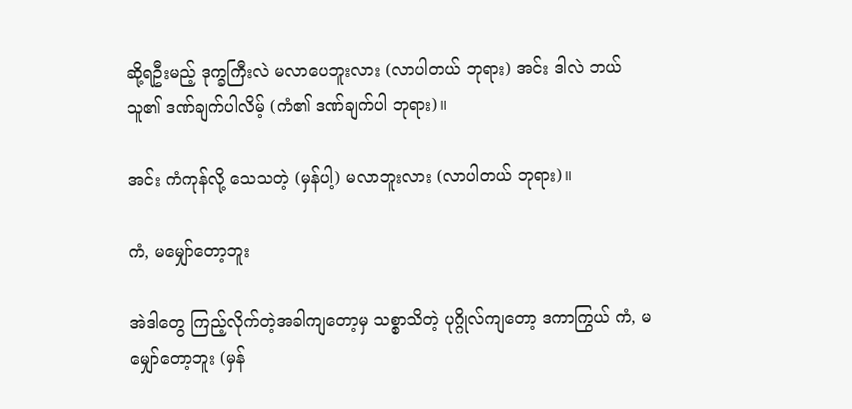ဆို့ရဦးမည့် ဒုက္ခကြီးလဲ မလာပေဘူးလား (လာပါတယ် ဘုရား) အင်း ဒါလဲ ဘယ်သူ၏ ဒဏ်ချက်ပါလိမ့် (ကံ၏ ဒဏ်ချက်ပါ ဘုရား)။

အင်း ကံကုန်လို့ သေသတဲ့ (မှန်ပါ့) မလာဘူးလား (လာပါတယ် ဘုရား)။

ကံ, မမျှော်တော့ဘူး

အဲဒါတွေ ကြည့်လိုက်တဲ့အခါကျတော့မှ သစ္စာသိတဲ့ ပုဂ္ဂိုလ်ကျတော့ ဒကာကြွယ် ကံ, မမျှော်တော့ဘူး (မှန်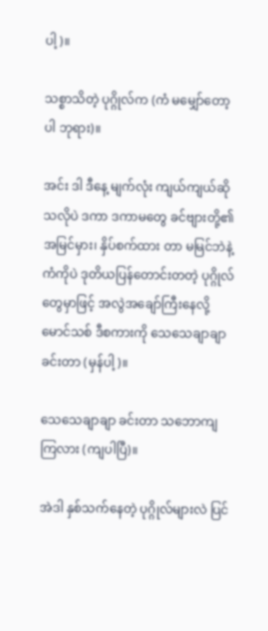ပါ့)။

သစ္စာသိတဲ့ ပုဂ္ဂိုလ်က (ကံ မမျှော်တော့ပါ ဘုရား)။

အင်း ဒါ ဒီနေ့ မျက်လုံး ကျယ်ကျယ်ဆိုသလိုပဲ ဒကာ ဒကာမတွေ ခင်ဗျားတို့၏ အမြင်မှား၊ နှိပ်စက်ထား တာ မမြင်ဘဲနဲ့ ကံကိုပဲ ဒုတိယပြန်တောင်းတတဲ့ ပုဂ္ဂိုလ်တွေမှာဖြင့် အလွဲအချော်ကြီးနေလို့ မောင်သစ် ဒီစကားကို သေသေချာချာ ခင်းတာ (မှန်ပါ့)။

သေသေချာချာ ခင်းတာ သဘောကျကြလား (ကျပါပြီ)။

အဲဒါ နှစ်သက်နေတဲ့ ပုဂ္ဂိုလ်များလဲ ပြင်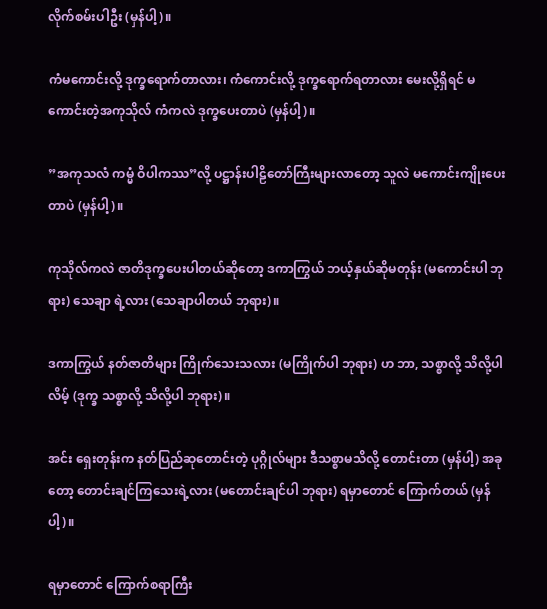လိုက်စမ်းပါဦး (မှန်ပါ့)။

ကံမကောင်းလို့ ဒုက္ခရောက်တာလား၊ ကံကောင်းလို့ ဒုက္ခရောက်ရတာလား မေးလို့ရှိရင် မကောင်းတဲ့အကုသိုလ် ကံကလဲ ဒုက္ခပေးတာပဲ (မှန်ပါ့)။

”အကုသလံ ကမ္မံ ဝိပါကဿ”လို့ ပဋ္ဌာန်းပါဠိတော်ကြီးများလာတော့ သူလဲ မကောင်းကျိုးပေးတာပဲ (မှန်ပါ့)။

ကုသိုလ်ကလဲ ဇာတိဒုက္ခပေးပါတယ်ဆိုတော့ ဒကာကြွယ် ဘယ့်နှယ်ဆိုမတုန်း (မကောင်းပါ ဘုရား) သေချာ ရဲ့လား (သေချာပါတယ် ဘုရား)။

ဒကာကြွယ် နတ်ဇာတိများ ကြိုက်သေးသလား (မကြိုက်ပါ ဘုရား) ဟ ဘာ, သစ္စာလို့ သိလို့ပါလိမ့် (ဒုက္ခ သစ္စာလို့ သိလို့ပါ ဘုရား)။

အင်း ရှေးတုန်းက နတ်ပြည်ဆုတောင်းတဲ့ ပုဂ္ဂိုလ်များ ဒီသစ္စာမသိလို့ တောင်းတာ (မှန်ပါ့) အခုတော့ တောင်းချင်ကြသေးရဲ့လား (မတောင်းချင်ပါ ဘုရား) ရမှာတောင် ကြောက်တယ် (မှန်ပါ့)။

ရမှာတောင် ကြောက်စရာကြီး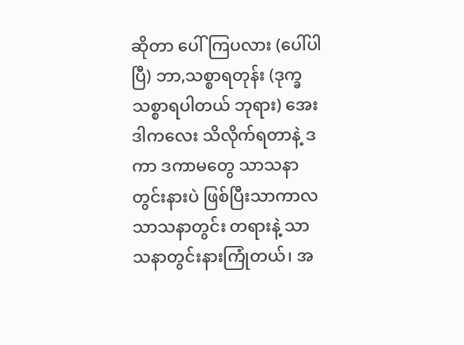ဆိုတာ ပေါ်ကြပလား (ပေါ်ပါပြီ) ဘာ,သစ္စာရတုန်း (ဒုက္ခသစ္စာရပါတယ် ဘုရား) အေး ဒါကလေး သိလိုက်ရတာနဲ့ ဒကာ ဒကာမတွေ သာသနာတွင်းနားပဲ ဖြစ်ပြီးသာကာလ သာသနာတွင်း တရားနဲ့ သာသနာတွင်းနားကြုံတယ်၊ အ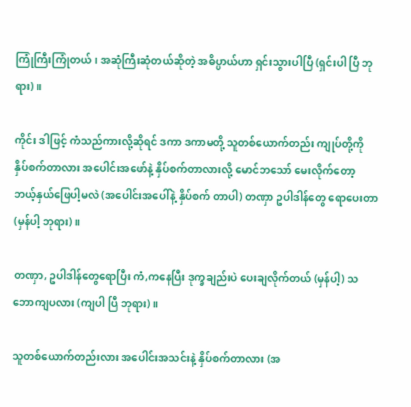ကြုံကြီးကြုံတယ်၊ အဆုံကြီးဆုံတယ်ဆိုတဲ့ အဓိပ္ပာယ်ဟာ ရှင်းသွားပါပြီ (ရှင်းပါ ပြီ ဘုရား)။

ကိုင်း ဒါဖြင့် ကံသည်ကားလို့ဆိုရင် ဒကာ ဒကာမတို့ သူတစ်ယောက်တည်း ကျုပ်တို့ကို နှိပ်စက်တာလား အပေါင်းအဖော်နဲ့ နှိပ်စက်တာလားလို့ မောင်ဘသော် မေးလိုက်တော့ ဘယ့်နှယ်ဖြေပါ့မလဲ (အပေါင်းအပေါ်နဲ့ နှိပ်စက် တာပါ) တဏှာ ဥပါဒါန်တွေ ရောပေးတာ (မှန်ပါ့ ဘုရား)။

တဏှာ, ဥပါဒါန်တွေရောပြီး ကံ,ကနေပြီး ဒုက္ခချည်းပဲ ပေးချလိုက်တယ် (မှန်ပါ့) သဘောကျပလား (ကျပါ ပြီ ဘုရား)။

သူတစ်ယောက်တည်းလား အပေါင်းအသင်းနဲ့ နှိပ်စက်တာလား (အ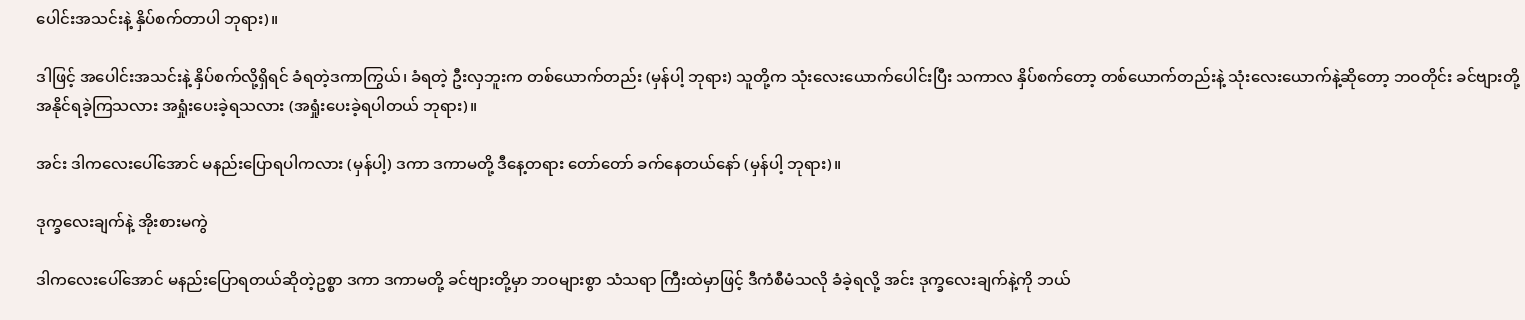ပေါင်းအသင်းနဲ့ နှိပ်စက်တာပါ ဘုရား)။

ဒါဖြင့် အပေါင်းအသင်းနဲ့ နှိပ်စက်လို့ရှိရင် ခံရတဲ့ဒကာကြွယ်၊ ခံရတဲ့ ဦးလှဘူးက တစ်ယောက်တည်း (မှန်ပါ့ ဘုရား) သူတို့က သုံးလေးယောက်ပေါင်းပြီး သကာလ နှိပ်စက်တော့ တစ်ယောက်တည်းနဲ့ သုံးလေးယောက်နဲ့ဆိုတော့ ဘဝတိုင်း ခင်ဗျားတို့ အနိုင်ရခဲ့ကြသလား အရှုံးပေးခဲ့ရသလား (အရှုံးပေးခဲ့ရပါတယ် ဘုရား)။

အင်း ဒါကလေးပေါ်အောင် မနည်းပြောရပါကလား (မှန်ပါ့) ဒကာ ဒကာမတို့ ဒီနေ့တရား တော်တော် ခက်နေတယ်နော် (မှန်ပါ့ ဘုရား)။

ဒုက္ခလေးချက်နဲ့ အိုးစားမကွဲ

ဒါကလေးပေါ်အောင် မနည်းပြောရတယ်ဆိုတဲ့ဥစ္စာ ဒကာ ဒကာမတို့ ခင်ဗျားတို့မှာ ဘဝများစွာ သံသရာ ကြီးထဲမှာဖြင့် ဒီကံစီမံသလို ခံခဲ့ရလို့ အင်း ဒုက္ခလေးချက်နဲ့ကို ဘယ်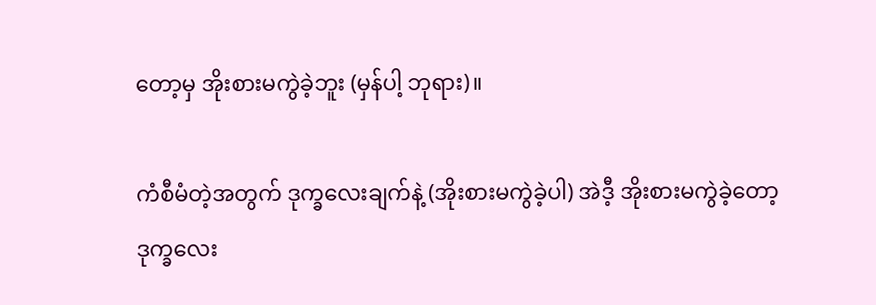တော့မှ အိုးစားမကွဲခဲ့ဘူး (မှန်ပါ့ ဘုရား)။

ကံစီမံတဲ့အတွက် ဒုက္ခလေးချက်နဲ့ (အိုးစားမကွဲခဲ့ပါ) အဲဒီ့ အိုးစားမကွဲခဲ့တော့ ဒုက္ခလေး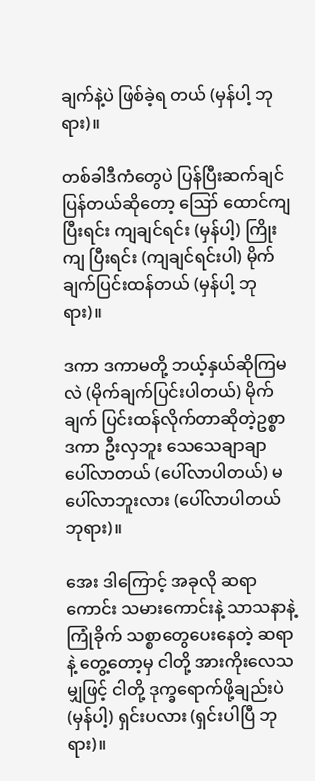ချက်နဲ့ပဲ ဖြစ်ခဲ့ရ တယ် (မှန်ပါ့ ဘုရား)။

တစ်ခါဒီကံတွေပဲ ပြန်ပြီးဆက်ချင်ပြန်တယ်ဆိုတော့ ဪ ထောင်ကျပြီးရင်း ကျချင်ရင်း (မှန်ပါ့) ကြိုးကျ ပြီးရင်း (ကျချင်ရင်းပါ) မိုက်ချက်ပြင်းထန်တယ် (မှန်ပါ့ ဘုရား)။

ဒကာ ဒကာမတို့ ဘယ့်နှယ်ဆိုကြမလဲ (မိုက်ချက်ပြင်းပါတယ်) မိုက်ချက် ပြင်းထန်လိုက်တာဆိုတဲ့ဥစ္စာ ဒကာ ဦးလှဘူး သေသေချာချာ ပေါ်လာတယ် (ပေါ်လာပါတယ်) မပေါ်လာဘူးလား (ပေါ်လာပါတယ် ဘုရား)။

အေး ဒါကြောင့် အခုလို ဆရာကောင်း သမားကောင်းနဲ့ သာသနာနဲ့ကြုံခိုက် သစ္စာတွေပေးနေတဲ့ ဆရာနဲ့ တွေ့တော့မှ ငါတို့ အားကိုးလေသမျှဖြင့် ငါတို့ ဒုက္ခရောက်ဖို့ချည်းပဲ (မှန်ပါ့) ရှင်းပလား (ရှင်းပါပြီ ဘုရား)။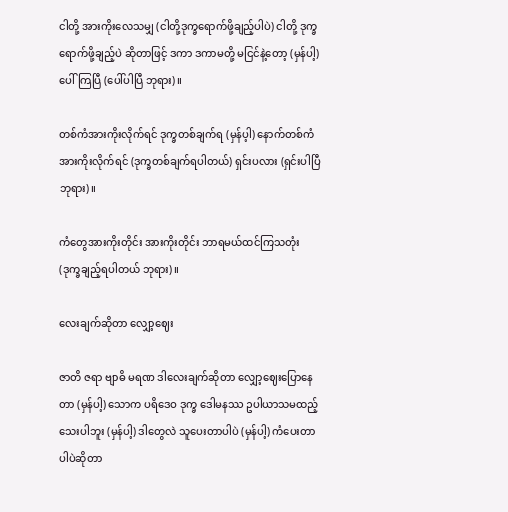ငါတို့ အားကိုးလေသမျှ (ငါတို့ဒုက္ခရောက်ဖို့ချည့်ပါပဲ) ငါတို့ ဒုက္ခရောက်ဖို့ချည့်ပဲ ဆိုတာဖြင့် ဒကာ ဒကာမတို့ မငြင်နဲ့တော့ (မှန်ပါ့) ပေါ်ကြပြီ (ပေါ်ပါပြီ ဘုရား)။

တစ်ကံအားကိုးလိုက်ရင် ဒုက္ခတစ်ချက်ရ (မှန်ပ့ါ) နောက်တစ်ကံ အားကိုးလိုက်ရင် (ဒုက္ခတစ်ချက်ရပါတယ်) ရှင်းပလား (ရှင်းပါပြီ ဘုရား)။

ကံတွေအားကိုးတိုင်း အားကိုးတိုင်း ဘာရမယ်ထင်ကြသတုံး (ဒုက္ခချည့်ရပါတယ် ဘုရား)။

လေးချက်ဆိုတာ လျှော့ဈေး

ဇာတိ ဇရာ ဗျာဓိ မရဏ ဒါလေးချက်ဆိုတာ လျှော့ဈေးပြောနေတာ (မှန်ပါ့) သောက ပရိဒေဝ ဒုက္ခ ဒေါမနဿ ဥပါယာသမထည့်သေးပါဘူး (မှန်ပါ့) ဒါတွေလဲ သူပေးတာပါပဲ (မှန်ပါ့) ကံပေးတာပါပဲဆိုတာ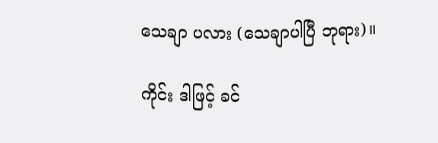သေချာ ပလား (သေချာပါပြီ ဘုရား)။

ကိုင်း ဒါဖြင့် ခင်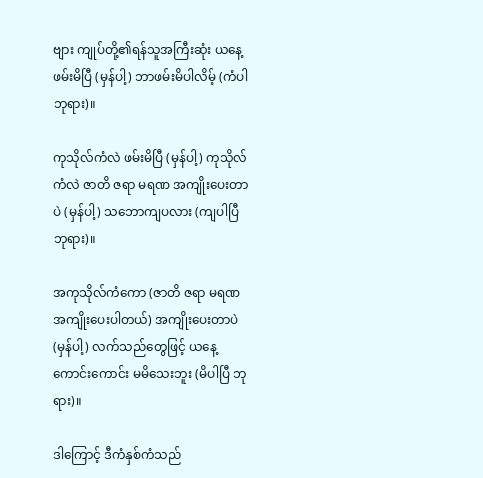ဗျား ကျုပ်တို့၏ရန်သူအကြီးဆုံး ယနေ့ဖမ်းမိပြီ (မှန်ပါ့) ဘာဖမ်းမိပါလိမ့် (ကံပါ ဘုရား)။

ကုသိုလ်ကံလဲ ဖမ်းမိပြီ (မှန်ပါ့) ကုသိုလ်ကံလဲ ဇာတိ ဇရာ မရဏ အကျိုးပေးတာပဲ (မှန်ပါ့) သဘောကျပလား (ကျပါပြီ ဘုရား)။

အကုသိုလ်ကံကော (ဇာတိ ဇရာ မရဏ အကျိုးပေးပါတယ်) အကျိုးပေးတာပဲ (မှန်ပါ့) လက်သည်တွေဖြင့် ယနေ့ ကောင်းကောင်း မမိသေးဘူး (မိပါပြီ ဘုရား)။

ဒါကြောင့် ဒီကံနှစ်ကံသည်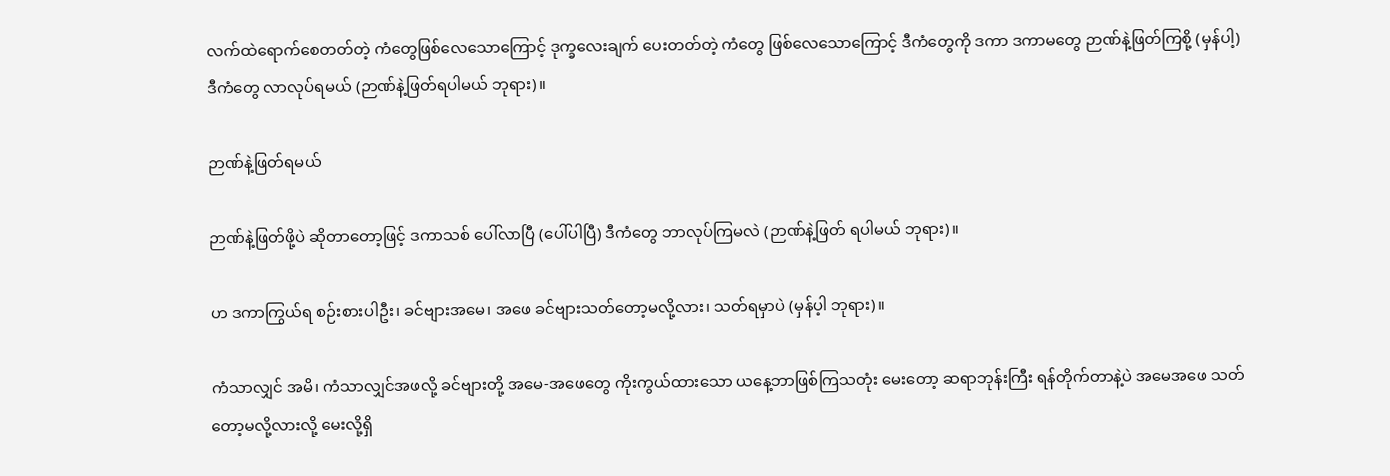လက်ထဲရောက်စေတတ်တဲ့ ကံတွေဖြစ်လေသောကြောင့် ဒုက္ခလေးချက် ပေးတတ်တဲ့ ကံတွေ ဖြစ်လေသောကြောင့် ဒီကံတွေကို ဒကာ ဒကာမတွေ ဉာဏ်နဲ့ဖြတ်ကြစို့ (မှန်ပါ့) ဒီကံတွေ လာလုပ်ရမယ် (ဉာဏ်နဲ့ဖြတ်ရပါမယ် ဘုရား)။

ဉာဏ်နဲ့ဖြတ်ရမယ်

ဉာဏ်နဲ့ဖြတ်ဖို့ပဲ ဆိုတာတော့ဖြင့် ဒကာသစ် ပေါ်လာပြီ (ပေါ်ပါပြီ) ဒီကံတွေ ဘာလုပ်ကြမလဲ (ဉာဏ်နဲ့ဖြတ် ရပါမယ် ဘုရား)။

ဟ ဒကာကြွယ်ရ စဉ်းစားပါဦး၊ ခင်ဗျားအမေ၊ အဖေ ခင်ဗျားသတ်တော့မလို့လား၊ သတ်ရမှာပဲ (မှန်ပ့ါ ဘုရား)။

ကံသာလျှင် အမိ၊ ကံသာလျှင်အဖလို့ ခင်ဗျားတို့ အမေ-အဖေတွေ ကိုးကွယ်ထားသော ယနေ့ဘာဖြစ်ကြသတုံး မေးတော့ ဆရာဘုန်းကြီး ရန်တိုက်တာနဲ့ပဲ အမေအဖေ သတ်တော့မလို့လားလို့ မေးလို့ရှိ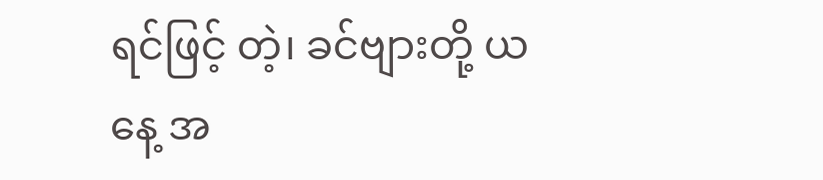ရင်ဖြင့် တဲ့၊ ခင်ဗျားတို့ ယနေ့ အ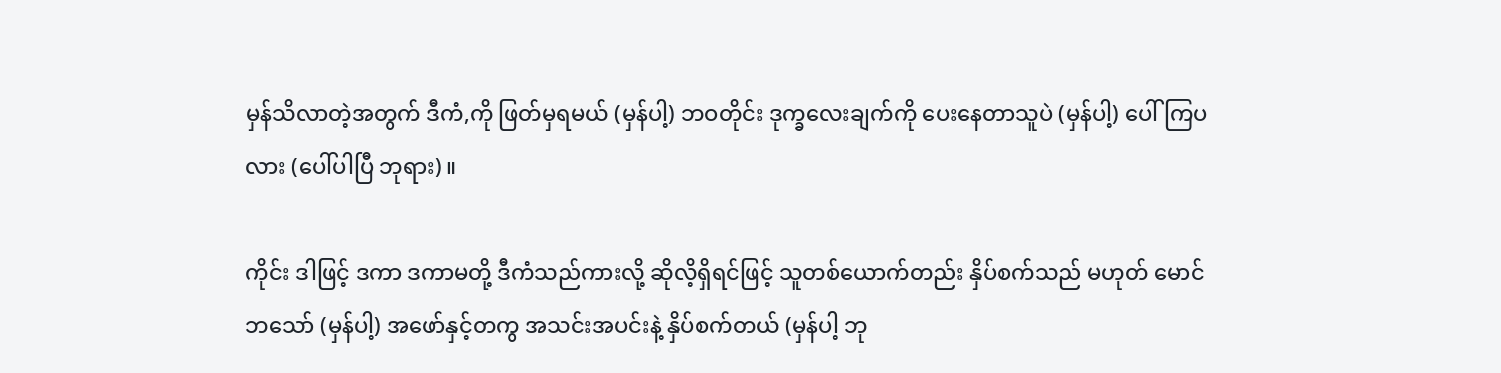မှန်သိလာတဲ့အတွက် ဒီကံ,ကို ဖြတ်မှရမယ် (မှန်ပါ့) ဘဝတိုင်း ဒုက္ခလေးချက်ကို ပေးနေတာသူပဲ (မှန်ပါ့) ပေါ်ကြပလား (ပေါ်ပါပြီ ဘုရား)။

ကိုင်း ဒါဖြင့် ဒကာ ဒကာမတို့ ဒီကံသည်ကားလို့ ဆိုလိ့ရှိရင်ဖြင့် သူတစ်ယောက်တည်း နှိပ်စက်သည် မဟုတ် မောင်ဘသော် (မှန်ပါ့) အဖော်နှင့်တကွ အသင်းအပင်းနဲ့ နှိပ်စက်တယ် (မှန်ပါ့ ဘု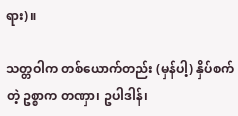ရား)။

သတ္တဝါက တစ်ယောက်တည်း (မှန်ပါ့) နှိပ်စက်တဲ့ ဥစ္စာက တဏှာ၊ ဥပါဒါန်၊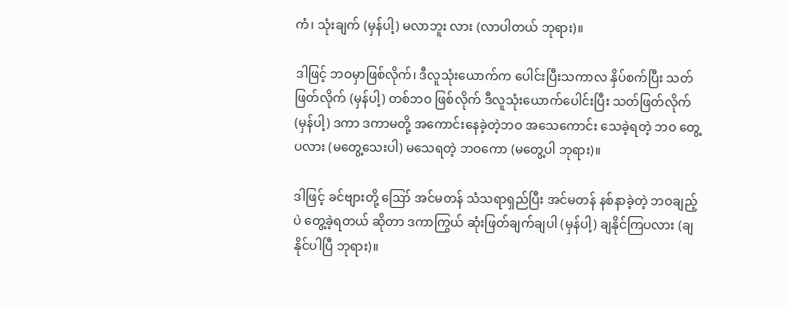ကံ၊ သုံးချက် (မှန်ပါ့) မလာဘူး လား (လာပါတယ် ဘုရား)။

ဒါဖြင့် ဘဝမှာဖြစ်လိုက်၊ ဒီလူသုံးယောက်က ပေါင်းပြီးသကာလ နှိပ်စက်ပြီး သတ်ဖြတ်လိုက် (မှန်ပါ့) တစ်ဘဝ ဖြစ်လိုက် ဒီလူသုံးယောက်ပေါင်းပြီး သတ်ဖြတ်လိုက် (မှန်ပါ့) ဒကာ ဒကာမတို့ အကောင်းနေခဲ့တဲ့ဘဝ အသေကောင်း သေခဲ့ရတဲ့ ဘဝ တွေ့ပလား (မတွေ့သေးပါ) မသေရတဲ့ ဘဝကော (မတွေ့ပါ ဘုရား)။

ဒါဖြင့် ခင်ဗျားတို့ ဪ အင်မတန် သံသရာရှည်ပြီး အင်မတန် နစ်နာခဲ့တဲ့ ဘဝချည့်ပဲ တွေ့ခဲ့ရတယ် ဆိုတာ ဒကာကြွယ် ဆုံးဖြတ်ချက်ချပါ (မှန်ပါ့) ချနိုင်ကြပလား (ချနိုင်ပါပြီ ဘုရား)။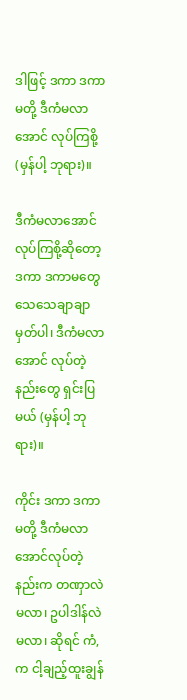ဒါဖြင့် ဒကာ ဒကာမတို့ ဒီကံမလာအောင် လုပ်ကြစို့ (မှန်ပါ့ ဘုရား)။

ဒီကံမလာအောင် လုပ်ကြစို့ဆိုတော့ ဒကာ ဒကာမတွေ သေသေချာချာမှတ်ပါ၊ ဒီကံမလာအောင် လုပ်တဲ့ နည်းတွေ ရှင်းပြမယ် (မှန်ပါ့ ဘုရား)။

ကိုင်း ဒကာ ဒကာမတို့ ဒီကံမလာအောင်လုပ်တဲ့နည်းက တဏှာလဲမလာ၊ ဥပါဒါန်လဲမလာ၊ ဆိုရင် ကံ,က ငါ့ချည့်ထူးချွန်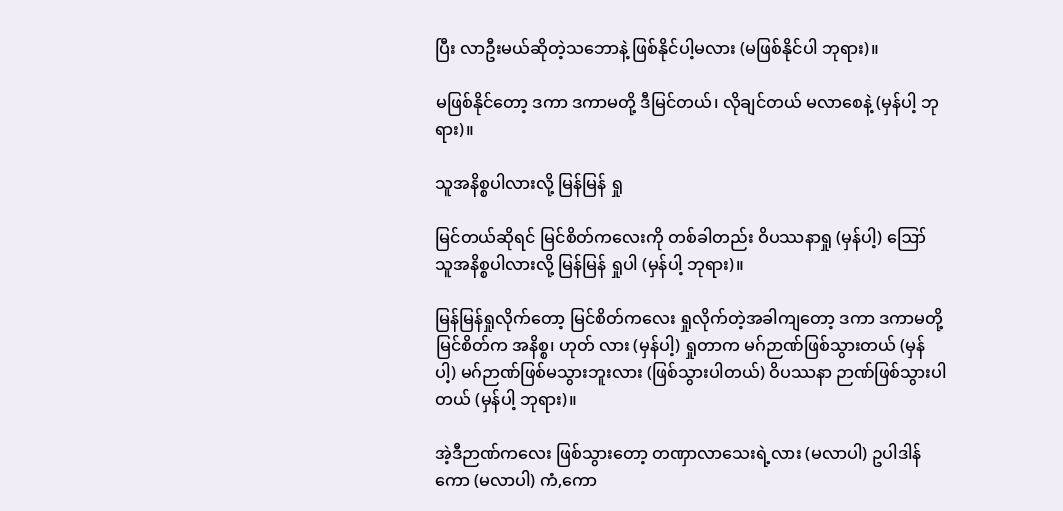ပြီး လာဦးမယ်ဆိုတဲ့သဘောနဲ့ ဖြစ်နိုင်ပါ့မလား (မဖြစ်နိုင်ပါ ဘုရား)။

မဖြစ်နိုင်တော့ ဒကာ ဒကာမတို့ ဒီမြင်တယ်၊ လိုချင်တယ် မလာစေနဲ့ (မှန်ပါ့ ဘုရား)။

သူအနိစ္စပါလားလို့ မြန်မြန် ရှု

မြင်တယ်ဆိုရင် မြင်စိတ်ကလေးကို တစ်ခါတည်း ဝိပဿနာရှု (မှန်ပါ့) ဪ သူအနိစ္စပါလားလို့ မြန်မြန် ရှုပါ (မှန်ပါ့ ဘုရား)။

မြန်မြန်ရှုလိုက်တော့ မြင်စိတ်ကလေး ရှုလိုက်တဲ့အခါကျတော့ ဒကာ ဒကာမတို့ မြင်စိတ်က အနိစ္စ၊ ဟုတ် လား (မှန်ပါ့) ရှုတာက မဂ်ဉာဏ်ဖြစ်သွားတယ် (မှန်ပါ့) မဂ်ဉာဏ်ဖြစ်မသွားဘူးလား (ဖြစ်သွားပါတယ်) ဝိပဿနာ ဉာဏ်ဖြစ်သွားပါတယ် (မှန်ပါ့ ဘုရား)။

အဲ့ဒီဉာဏ်ကလေး ဖြစ်သွားတော့ တဏှာလာသေးရဲ့လား (မလာပါ) ဥပါဒါန်ကော (မလာပါ) ကံ,ကော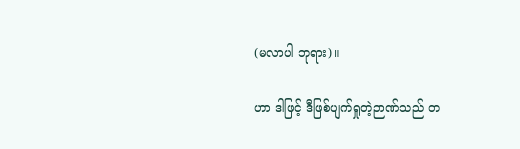(မလာပါ ဘုရား)။

ဟာ ဒါဖြင့် ဒီဖြစ်ပျက်ရှုတဲ့ဉာဏ်သည် တ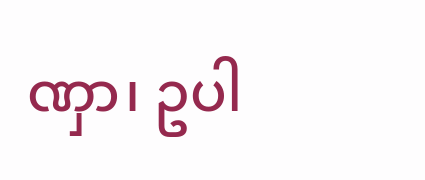ဏှာ၊ ဥပါ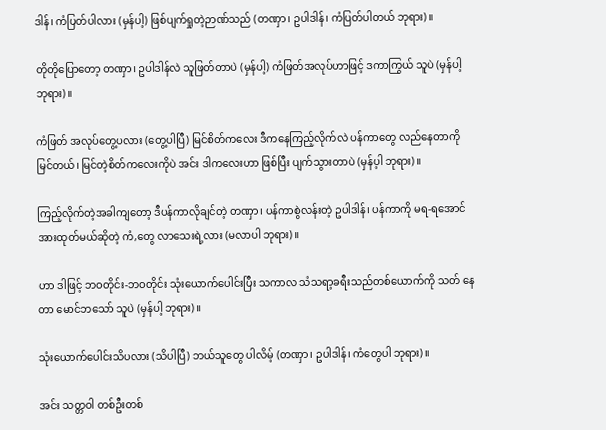ဒါန်၊ ကံပြတ်ပါလား (မှန်ပါ့) ဖြစ်ပျက်ရှုတဲ့ဉာဏ်သည် (တဏှာ၊ ဥပါဒါန်၊ ကံပြတ်ပါတယ် ဘုရား)။

တိုတိုပြောတော့ တဏှာ၊ ဥပါဒါန်လဲ သူဖြတ်တာပဲ (မှန်ပါ့) ကံဖြတ်အလုပ်ဟာဖြင့် ဒကာကြွယ် သူပဲ (မှန်ပါ့ ဘုရား)။

ကံဖြတ် အလုပ်တွေ့ပလား (တွေ့ပါပြီ) မြင်စိတ်ကလေး ဒီကနေကြည့်လိုက်လဲ ပန်ကာတွေ လည်နေတာကို မြင်တယ်၊ မြင်တဲ့စိတ်ကလေးကိုပဲ အင်း ဒါကလေးဟာ ဖြစ်ပြီး ပျက်သွားတာပဲ (မှန်ပ့ါ ဘုရား)။

ကြည့်လိုက်တဲ့အခါကျတော့ ဒီပန်ကာလိုချင်တဲ့ တဏှာ၊ ပန်ကာစွဲလန်းတဲ့ ဥပါဒါန်၊ ပန်ကာကို မရ-ရအောင် အားထုတ်မယ်ဆိုတဲ့ ကံ,တွေ လာသေးရဲ့လား (မလာပါ ဘုရား)။

ဟာ ဒါဖြင့် ဘဝတိုင်း-ဘဝတိုင်း သုံးယောက်ပေါင်းပြီး သကာလ သံသရာ့ခရီးသည်တစ်ယောက်ကို သတ် နေတာ မောင်ဘသော် သူပဲ (မှန်ပါ့ ဘုရား)။

သုံးယောက်ပေါင်းသိပလား (သိပါပြီ) ဘယ်သူတွေ ပါလိမ့် (တဏှာ၊ ဥပါဒါန်၊ ကံတွေပါ ဘုရား)။

အင်း သတ္တဝါ တစ်ဦးတစ်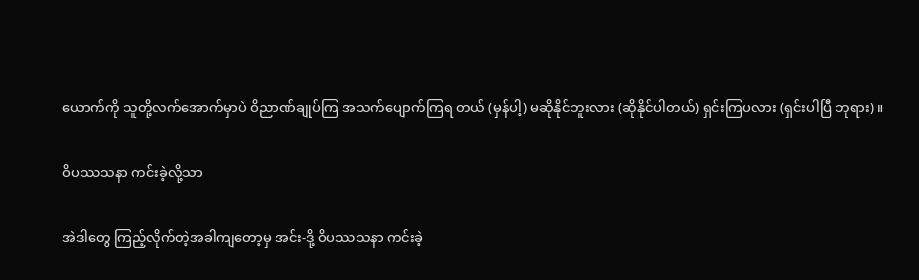ယောက်ကို သူတို့လက်အောက်မှာပဲ ဝိညာဏ်ချုပ်ကြ အသက်ပျောက်ကြရ တယ် (မှန်ပါ့) မဆိုနိုင်ဘူးလား (ဆိုနိုင်ပါတယ်) ရှင်းကြပလား (ရှင်းပါပြီ ဘုရား)။

ဝိပဿသနာ ကင်းခဲ့လို့သာ

အဲဒါတွေ ကြည့်လိုက်တဲ့အခါကျတော့မှ အင်း-ဒို့ ဝိပဿသနာ ကင်းခဲ့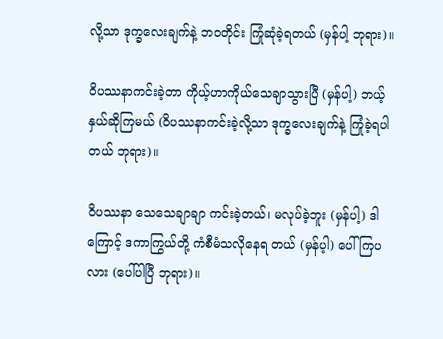လို့သာ ဒုက္ခလေးချက်နဲ့ ဘဝတိုင်း ကြုံဆုံခဲ့ရတယ် (မှန်ပါ့ ဘုရား)။

ဝိပဿနာကင်းခဲ့တာ ကိုယ့်ဟာကိုယ်သေချာသွားပြီ (မှန်ပါ့) ဘယ့်နှယ်ဆိုကြမယ် (ဝိပဿနာကင်းခဲ့လို့သာ ဒုက္ခလေးချက်နဲ့ ကြုံခဲ့ရပါတယ် ဘုရား)။

ဝိပဿနာ သေသေချာချာ ကင်းခဲ့တယ်၊ မလုပ်ခဲ့ဘူး (မှန်ပါ့) ဒါကြောင့် ဒကာကြွယ်တို့ ကံစီမံသလိုနေရ တယ် (မှန်ပ့ါ) ပေါ်ကြပလား (ပေါ်ပါပြီ ဘုရား)။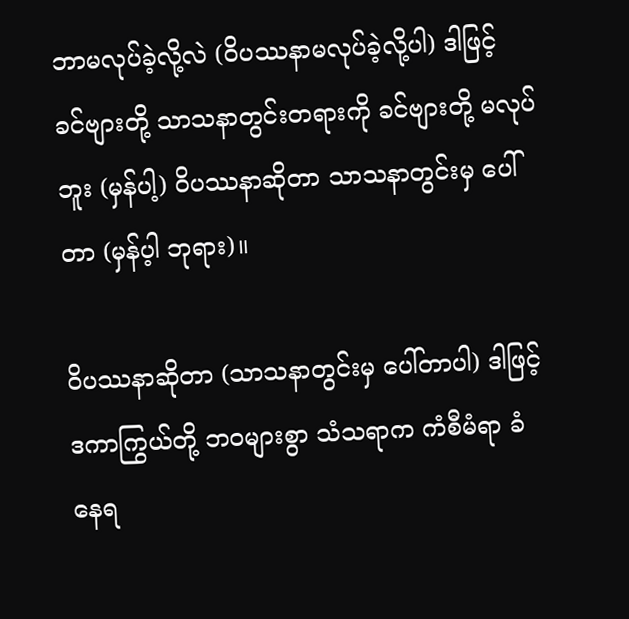ဘာမလုပ်ခဲ့လို့လဲ (ဝိပဿနာမလုပ်ခဲ့လို့ပါ) ဒါဖြင့် ခင်ဗျားတို့ သာသနာတွင်းတရားကို ခင်ဗျားတို့ မလုပ်ဘူး (မှန်ပါ့) ဝိပဿနာဆိုတာ သာသနာတွင်းမှ ပေါ်တာ (မှန်ပ့ါ ဘုရား)။

ဝိပဿနာဆိုတာ (သာသနာတွင်းမှ ပေါ်တာပါ) ဒါဖြင့် ဒကာကြွယ်တို့ ဘဝများစွာ သံသရာက ကံစီမံရာ ခံနေရ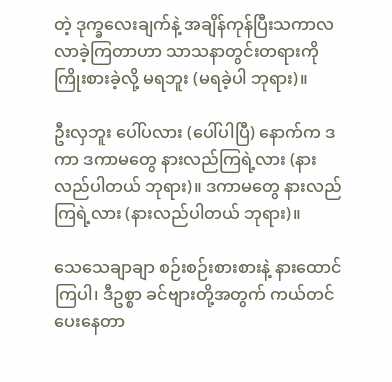တဲ့ ဒုက္ခလေးချက်နဲ့ အချိန်ကုန်ပြီးသကာလ လာခဲ့ကြတာဟာ သာသနာတွင်းတရားကို ကြိုးစားခဲ့လို့ မရဘူး (မရခဲ့ပါ ဘုရား)။

ဦးလှဘူး ပေါ်ပလား (ပေါ်ပါပြီ) နောက်က ဒကာ ဒကာမတွေ နားလည်ကြရဲ့လား (နားလည်ပါတယ် ဘုရား)။ ဒကာမတွေ နားလည်ကြရဲ့လား (နားလည်ပါတယ် ဘုရား)။

သေသေချာချာ စဉ်းစဉ်းစားစားနဲ့ နားထောင်ကြပါ၊ ဒီဥစ္စာ ခင်ဗျားတို့အတွက် ကယ်တင်ပေးနေတာ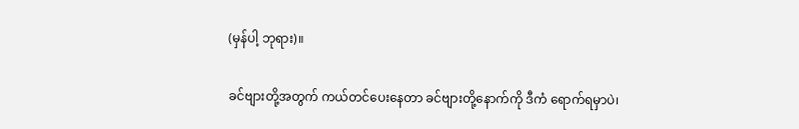(မှန်ပါ့ ဘုရား)။

ခင်ဗျားတို့အတွက် ကယ်တင်ပေးနေတာ ခင်ဗျားတို့နောက်ကို ဒီကံ ရောက်ရမှာပဲ၊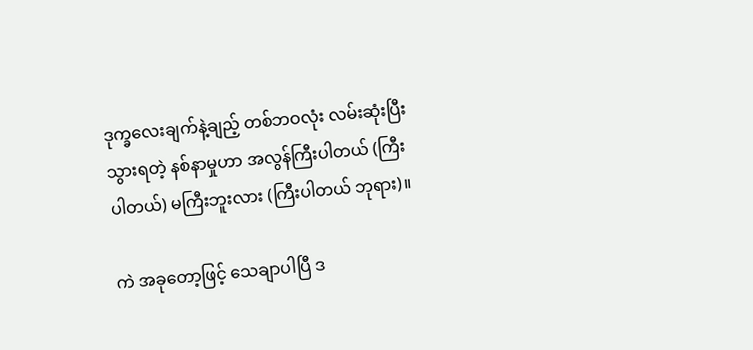ဒုက္ခလေးချက်နဲ့ချည့် တစ်ဘဝလုံး လမ်းဆုံးပြီးသွားရတဲ့ နစ်နာမှုဟာ အလွန်ကြီးပါတယ် (ကြီးပါတယ်) မကြီးဘူးလား (ကြီးပါတယ် ဘုရား)။

ကဲ အခုတော့ဖြင့် သေချာပါပြီ ဒ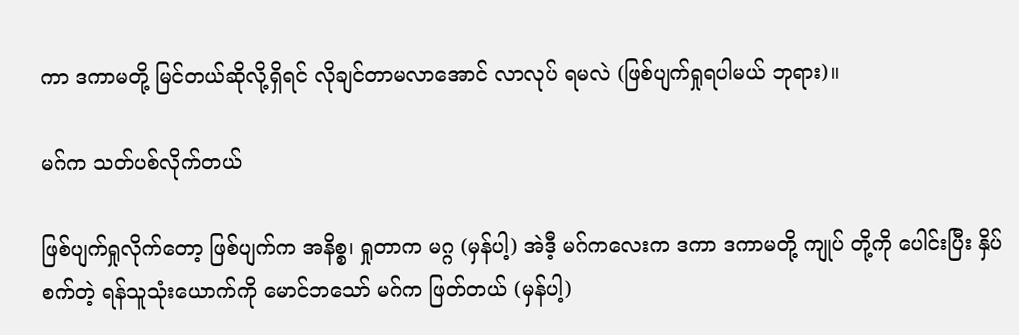ကာ ဒကာမတို့ မြင်တယ်ဆိုလို့ရှိရင် လိုချင်တာမလာအောင် လာလုပ် ရမလဲ (ဖြစ်ပျက်ရှုရပါမယ် ဘုရား)။

မဂ်က သတ်ပစ်လိုက်တယ်

ဖြစ်ပျက်ရှုလိုက်တော့ ဖြစ်ပျက်က အနိစ္စ၊ ရှုတာက မဂ္ဂ (မှန်ပါ့) အဲဒီ့ မဂ်ကလေးက ဒကာ ဒကာမတို့ ကျုပ် တို့ကို ပေါင်းပြီး နှိပ်စက်တဲ့ ရန်သူသုံးယောက်ကို မောင်ဘသော် မဂ်က ဖြတ်တယ် (မှန်ပါ့)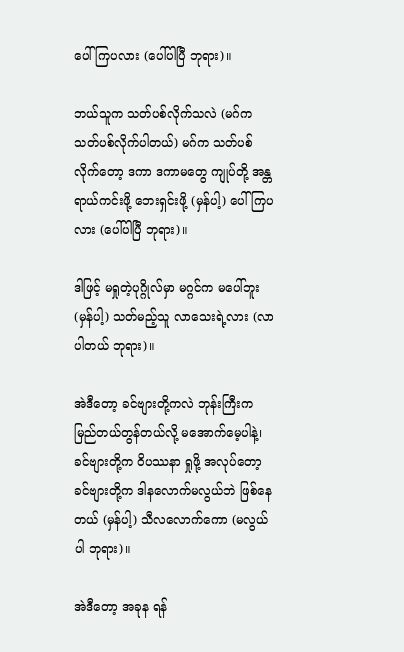ပေါ်ကြပလား (ပေါ်ပါပြီ ဘုရား)။

ဘယ်သူက သတ်ပစ်လိုက်သလဲ (မဂ်က သတ်ပစ်လိုက်ပါတယ်) မဂ်က သတ်ပစ်လိုက်တော့ ဒကာ ဒကာမတွေ ကျုပ်တို့ အန္တရာယ်ကင်းဖို့ ဘေးရှင်းဖို့ (မှန်ပါ့) ပေါ်ကြပလား (ပေါ်ပါပြီ ဘုရား)။

ဒါဖြင့် မရှုတဲ့ပုဂ္ဂိုလ်မှာ မဂ္ဂင်က မပေါ်ဘူး (မှန်ပါ့) သတ်မည့်သူ လာသေးရဲ့လား (လာပါတယ် ဘုရား)။

အဲဒီတော့ ခင်ဗျားတို့ကလဲ ဘုန်းကြီးက မြည်တယ်တွန်တယ်လို့ မအောက်မေ့ပါနဲ့၊ ခင်ဗျားတို့က ဝိပဿနာ ရှုဖို့ အလုပ်တော့ ခင်ဗျားတို့က ဒါနလောက်မလွယ်ဘဲ ဖြစ်နေတယ် (မှန်ပါ့) သီလလောက်ကော (မလွယ်ပါ ဘုရား)။

အဲဒီတော့ အခုန ရန်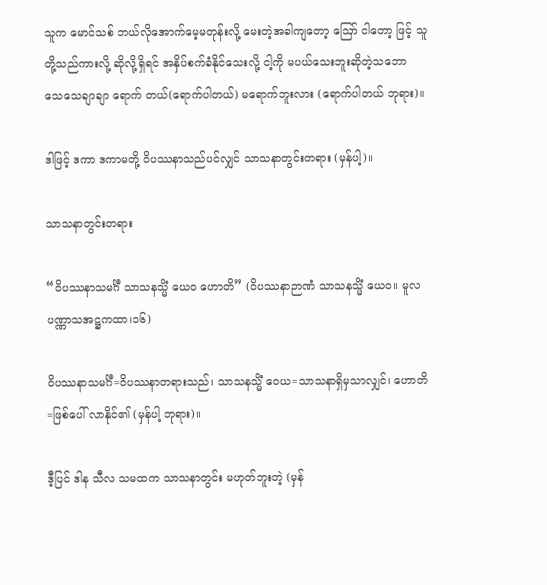သူက မောင်သစ် ဘယ်လိုအောက်မေ့မတုန်းလို့ မေးတဲ့အခါကျတော့ ဪ ငါတော့ ဖြင့် သူတို့သည်ကားလို့ ဆိုလို့ရှိရင် အနှိပ်စက်ခံနိုင်သေးလို့ ငါ့ကို မပယ်သေးဘူးဆိုတဲ့သဘော သေသေချာချာ ရောက် တယ်(ရောက်ပါတယ်) မရောက်ဘူးလား (ရောက်ပါတယ် ဘုရား)။

ဒါဖြင့် ဒကာ ဒကာမတို့ ဝိပဿနာသည်ပင်လျှင် သာသနာတွင်းတရား (မှန်ပါ့)။

သာသနာတွင်းတရား

“ဝိပဿနာသမင်္ဂီ သာသနသ္မိံ ယေဝ ဟောတိ” (ဝိပဿနာဉာဏံ သာသနသ္မိံ ယေဝ။ မူလပဏ္ဏာသအဋ္ဌကထာ၊၁၆)

ဝိပဿနာသမင်္ဂီ=ဝိပဿနာတရားသည်၊ သာသနသ္မိံ ဝေယ=သာသနာရှိမှသာလျှင်၊ ဟောတိ=ဖြစ်ပေါ် လာနိုင်၏ (မှန်ပါ့ ဘုရား)။

ဒီ့ပြင် ဒါန သီလ သမထက သာသနာတွင်း မဟုတ်ဘူးတဲ့ (မှန်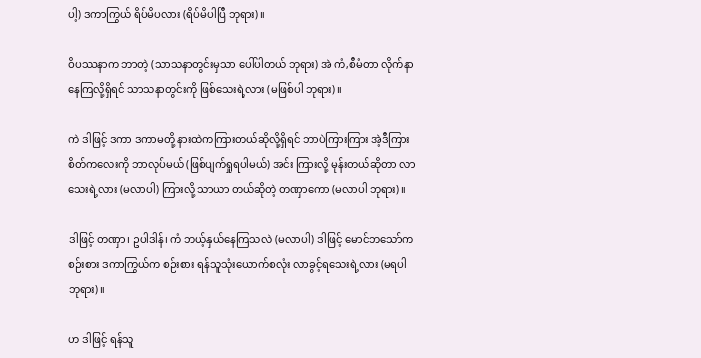ပါ့) ဒကာကြွယ် ရိပ်မိပလား (ရိပ်မိပါပြီ ဘုရား)။

ဝိပဿနာက ဘာတဲ့ (သာသနာတွင်းမှသာ ပေါ်ပါတယ် ဘုရား) အဲ ကံ,စီမံတာ လိုက်နာနေကြလို့ရှိရင် သာသနာတွင်းကို ဖြစ်သေးရဲ့လား (မဖြစ်ပါ ဘုရား)။

ကဲ ဒါဖြင့် ဒကာ ဒကာမတို့ နားထဲကကြားတယ်ဆိုလို့ရှိရင် ဘာပဲကြားကြား အဲ့ဒီကြားစိတ်ကလေးကို ဘာလုပ်မယ် (ဖြစ်ပျက်ရှုရပါမယ်) အင်း ကြားလို့ မုန်းတယ်ဆိုတာ လာသေးရဲ့လား (မလာပါ) ကြားလို့ သာယာ တယ်ဆိုတဲ့ တဏှာကော (မလာပါ ဘုရား)။

ဒါဖြင့် တဏှာ၊ ဥပါဒါန်၊ ကံ ဘယ့်နှယ်နေကြသလဲ (မလာပါ) ဒါဖြင့် မောင်ဘသော်က စဉ်းစား ဒကာကြွယ်က စဉ်းစား ရန်သူသုံးယောက်စလုံး လာခွင့်ရသေးရဲ့လား (မရပါ ဘုရား)။

ဟ ဒါဖြင့် ရန်သူ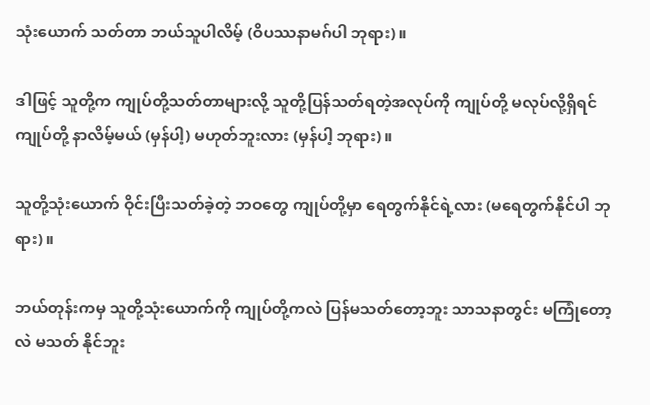သုံးယောက် သတ်တာ ဘယ်သူပါလိမ့် (ဝိပဿနာမဂ်ပါ ဘုရား)။

ဒါဖြင့် သူတို့က ကျုပ်တို့သတ်တာများလို့ သူတို့ပြန်သတ်ရတဲ့အလုပ်ကို ကျုပ်တို့ မလုပ်လို့ရှိရင် ကျုပ်တို့ နာလိမ့်မယ် (မှန်ပါ့) မဟုတ်ဘူးလား (မှန်ပါ့ ဘုရား)။

သူတို့သုံးယောက် ဝိုင်းပြီးသတ်ခဲ့တဲ့ ဘဝတွေ ကျုပ်တို့မှာ ရေတွက်နိုင်ရဲ့လား (မရေတွက်နိုင်ပါ ဘုရား)။

ဘယ်တုန်းကမှ သူတို့သုံးယောက်ကို ကျုပ်တို့ကလဲ ပြန်မသတ်တော့ဘူး သာသနာတွင်း မကြုံတော့လဲ မသတ် နိုင်ဘူး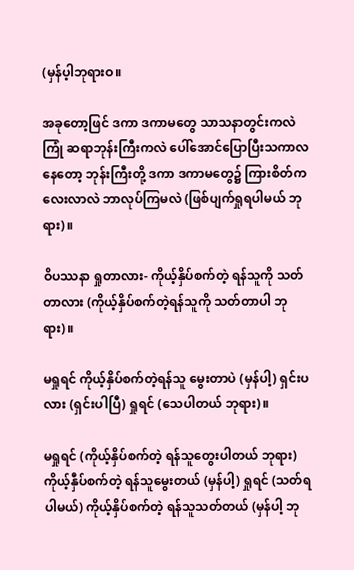(မှန်ပ့ါဘုရားဝ။

အခုတော့ဖြင် ဒကာ ဒကာမတွေ သာသနာတွင်းကလဲကြုံ ဆရာဘုန်းကြီးကလဲ ပေါ်အောင်ပြောပြီးသကာလ နေတော့ ဘုန်းကြီးတို့ ဒကာ ဒကာမတွေ၌ ကြားစိတ်ကလေးလာလဲ ဘာလုပ်ကြမလဲ (ဖြစ်ပျက်ရှုရပါမယ် ဘုရား)။

ဝိပဿနာ ရှုတာလား- ကိုယ့်နှိပ်စက်တဲ့ ရန်သူကို သတ်တာလား (ကိုယ့်နှိပ်စက်တဲ့ရန်သူကို သတ်တာပါ ဘုရား)။

မရှုရင် ကိုယ့်နှိပ်စက်တဲ့ရန်သူ မွေးတာပဲ (မှန်ပါ့) ရှင်းပလား (ရှင်းပါပြီ) ရှုရင် (သေပါတယ် ဘုရား)။

မရှုရင် (ကိုယ့်နှိပ်စက်တဲ့ ရန်သူတွေးပါတယ် ဘုရား) ကိုယ့်နှီပ်စက်တဲ့ ရန်သူမွေးတယ် (မှန်ပါ့) ရှုရင် (သတ်ရ ပါမယ်) ကိုယ့်နှိပ်စက်တဲ့ ရန်သူသတ်တယ် (မှန်ပါ့ ဘု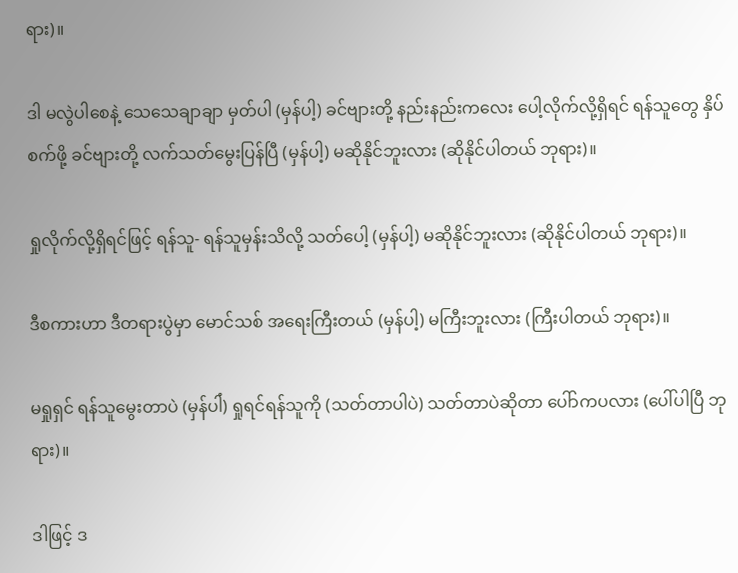ရား)။

ဒါ မလွဲပါစေနဲ့ သေသေချာချာ မှတ်ပါ (မှန်ပါ့) ခင်ဗျားတို့ နည်းနည်းကလေး ပေါ့လိုက်လို့ရှိရင် ရန်သူတွေ နှိပ်စက်ဖို့ ခင်ဗျားတို့ လက်သတ်မွေးပြန်ပြီ (မှန်ပါ့) မဆိုနိုင်ဘူးလား (ဆိုနိုင်ပါတယ် ဘုရား)။

ရှုလိုက်လို့ရှိရင်ဖြင့် ရန်သူ- ရန်သူမှန်းသိလို့ သတ်ပေါ့ (မှန်ပါ့) မဆိုနိုင်ဘူးလား (ဆိုနိုင်ပါတယ် ဘုရား)။

ဒီစကားဟာ ဒီတရားပွဲမှာ မောင်သစ် အရေးကြီးတယ် (မှန်ပါ့) မကြီးဘူးလား (ကြီးပါတယ် ဘုရား)။

မရှုရှင် ရန်သူမွေးတာပဲ (မှန်ပါံ) ရှုရင်ရန်သူကို (သတ်တာပါပဲ) သတ်တာပဲဆိုတာ ပေါ်ာကပလား (ပေါ်ပါပြီ ဘုရား)။

ဒါဖြင့် ဒ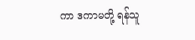ကာ ဒကာမတို့ ရန်သူ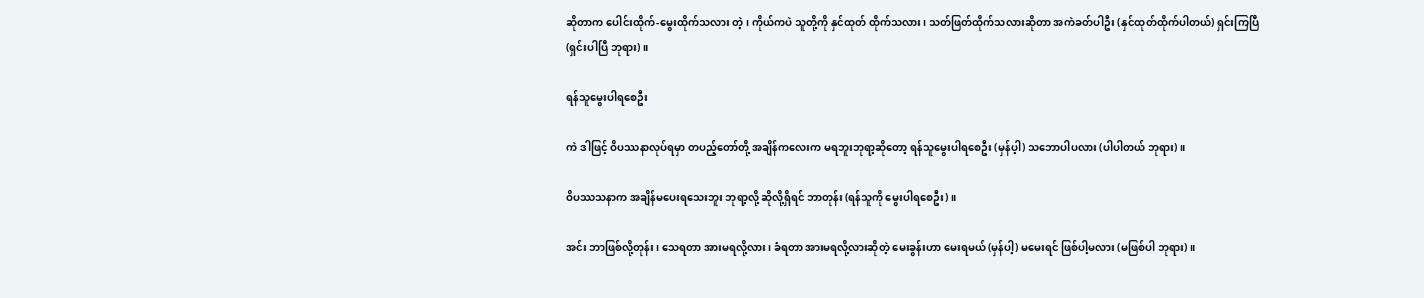ဆိုတာက ပေါင်းထိုက်-မွေးထိုက်သလား တဲ့၊ ကိုယ်ကပဲ သူတို့ကို နှင်ထုတ် ထိုက်သလား၊ သတ်ဖြတ်ထိုက်သလားဆိုတာ အကဲခတ်ပါဦး (နှင်ထုတ်ထိုက်ပါတယ်) ရှင်းကြပြီ (ရှင်းပါပြီ ဘုရား)။

ရန်သူမွေးပါရစေဦး

ကဲ ဒါဖြင့် ဝိပဿနာလုပ်ရမှာ တပည့်တော်တို့ အချိန်ကလေးက မရဘူးဘုရာ့ဆိုတော့ ရန်သူမွေးပါရစေဦး (မှန်ပ့ါ) သဘောပါပလား (ပါပါတယ် ဘုရား)။

ဝိပဿသနာက အချိန်မပေးရသေးဘူး ဘုရာ့လို့ ဆိုလို့ရှိရင် ဘာတုန်း (ရန်သူကို မွေးပါရစေဦး)။

အင်း ဘာဖြစ်လို့တုန်း၊ သေရတာ အားမရလို့လား၊ ခံရတာ အားမရလို့လားဆိုတဲ့ မေးခွန်းဟာ မေးရမယ် (မှန်ပါ့) မမေးရင် ဖြစ်ပါ့မလား (မဖြစ်ပါ ဘုရား)။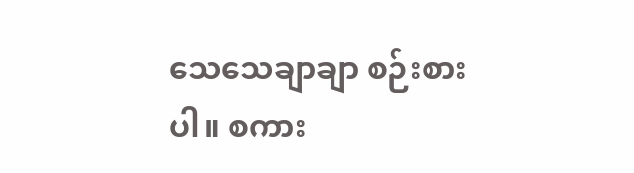သေသေချာချာ စဉ်းစားပါ။ စကား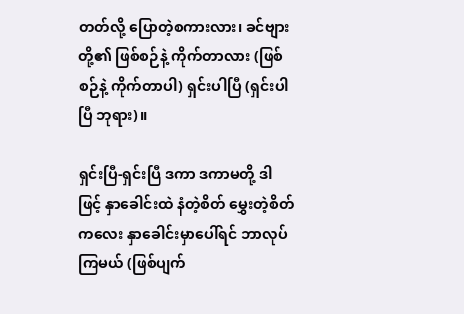တတ်လို့ ပြောတဲ့စကားလား၊ ခင်ဗျားတို့၏ ဖြစ်စဉ်နဲ့ ကိုက်တာလား (ဖြစ်စဉ်နဲ့ ကိုက်တာပါ) ရှင်းပါပြီ (ရှင်းပါပြီ ဘုရား)။

ရှင်းပြီ-ရှင်းပြီ ဒကာ ဒကာမတို့ ဒါဖြင့် နှာခေါင်းထဲ နံတဲ့စိတ် မွှေးတဲ့စိတ်ကလေး နှာခေါင်းမှာပေါ်ရင် ဘာလုပ်ကြမယ် (ဖြစ်ပျက်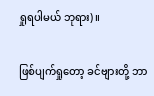ရှုရပါမယ် ဘုရား)။

ဖြစ်ပျက်ရှုတော့ ခင်ဗျားတို့ ဘာ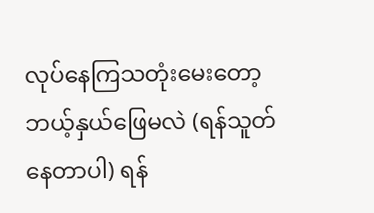လုပ်နေကြသတုံးမေးတော့ ဘယ့်နှယ်ဖြေမလဲ (ရန်သူတ်နေတာပါ) ရန်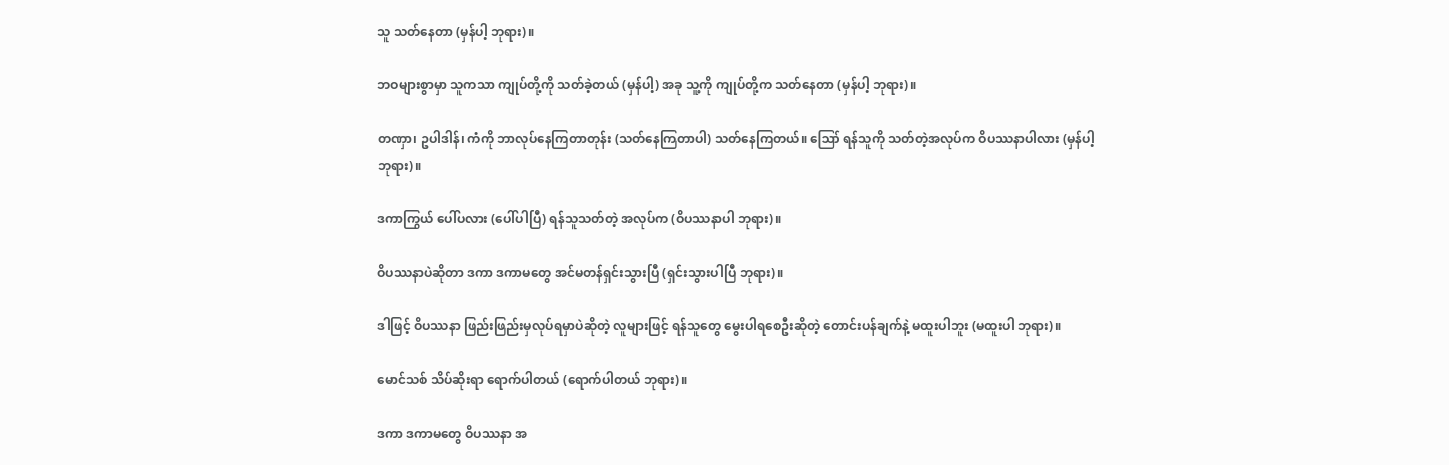သူ သတ်နေတာ (မှန်ပါ့ ဘုရား)။

ဘဝများစွာမှာ သူကသာ ကျုပ်တို့ကို သတ်ခဲ့တယ် (မှန်ပါ့) အခု သူ့ကို ကျုပ်တို့က သတ်နေတာ (မှန်ပါ့ ဘုရား)။

တဏှာ၊ ဥပါဒါန်၊ ကံကို ဘာလုပ်နေကြတာတုန်း (သတ်နေကြတာပါ) သတ်နေကြတယ်။ ဪ ရန်သူကို သတ်တဲ့အလုပ်က ဝိပဿနာပါလား (မှန်ပါ့ ဘုရား)။

ဒကာကြွယ် ပေါ်ပလား (ပေါ်ပါပြီ) ရန်သူသတ်တဲ့ အလုပ်က (ဝိပဿနာပါ ဘုရား)။

ဝိပဿနာပဲဆိုတာ ဒကာ ဒကာမတွေ အင်မတန်ရှင်းသွားပြီ (ရှင်းသွားပါပြီ ဘုရား)။

ဒါဖြင့် ဝိပဿနာ ဖြည်းဖြည်းမှလုပ်ရမှာပဲဆိုတဲ့ လူများဖြင့် ရန်သူတွေ မွေးပါရစေဦးဆိုတဲ့ တောင်းပန်ချက်နဲ့ မထူးပါဘူး (မထူးပါ ဘုရား)။

မောင်သစ် သိပ်ဆိုးရာ ရောက်ပါတယ် (ရောက်ပါတယ် ဘုရား)။

ဒကာ ဒကာမတွေ ဝိပဿနာ အ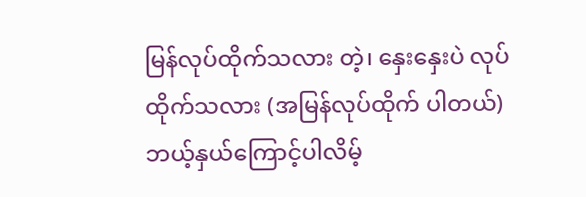မြန်လုပ်ထိုက်သလား တဲ့၊ နှေးနှေးပဲ လုပ်ထိုက်သလား (အမြန်လုပ်ထိုက် ပါတယ်) ဘယ့်နှယ်ကြောင့်ပါလိမ့်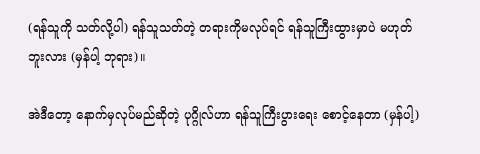(ရန်သူကို သတ်လို့ပါ) ရန်သူသတ်တဲ့ တရားကိုမလုပ်ရင် ရန်သူကြီးထွားမှာပဲ မဟုတ်ဘူးလား (မှန်ပါ့ ဘုရား)။

အဲဒီတော့ နောက်မှလုပ်မည်ဆိုတဲ့ ပုဂ္ဂိုလ်ဟာ ရန်သူကြီးပွားရေး စောင့်နေတာ (မှန်ပါ့)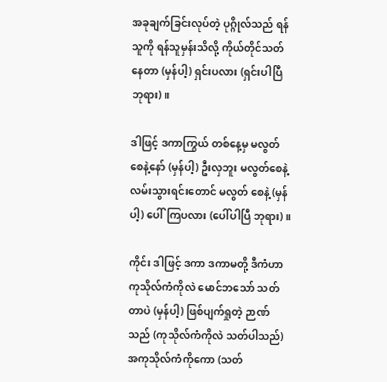အခုချက်ခြင်းလုပ်တဲ့ ပုဂ္ဂိုလ်သည် ရန်သူကို ရန်သူမှန်းသိလို့ ကိုယ်တိုင်သတ်နေတာ (မှန်ပါ့) ရှင်းပလား (ရှင်းပါပြီ ဘုရား)။

ဒါဖြင့် ဒကာကြွယ် တစ်နေ့မှ မလွတ်စေနဲ့နော် (မှန်ပါ့) ဦးလှဘူး မလွတ်စေနဲ့ လမ်းသွားရင်းတောင် မလွတ် စေနဲ့ (မှန်ပါ့) ပေါ်ကြပလား (ပေါ်ပါပြီ ဘုရား)။

ကိုင်း ဒါဖြင့် ဒကာ ဒကာမတို့ ဒီကံဟာ ကုသိုလ်ကံကိုလဲ မောင်ဘသော် သတ်တာပဲ (မှန်ပါ့) ဖြစ်ပျက်ရှုတဲ့ ဉာဏ်သည် (ကုသိုလ်ကံကိုလဲ သတ်ပါသည်) အကုသိုလ်ကံကိုကော (သတ်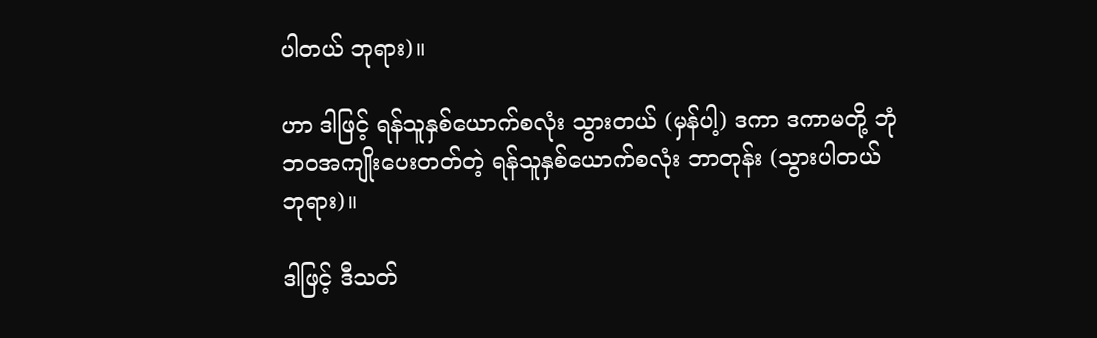ပါတယ် ဘုရား)။

ဟာ ဒါဖြင့် ရန်သူနှစ်ယောက်စလုံး သွားတယ် (မှန်ပါ့) ဒကာ ဒကာမတို့ ဘုံဘဝအကျိုးပေးတတ်တဲ့ ရန်သူနှစ်ယောက်စလုံး ဘာတုန်း (သွားပါတယ် ဘုရား)။

ဒါဖြင့် ဒီသတ်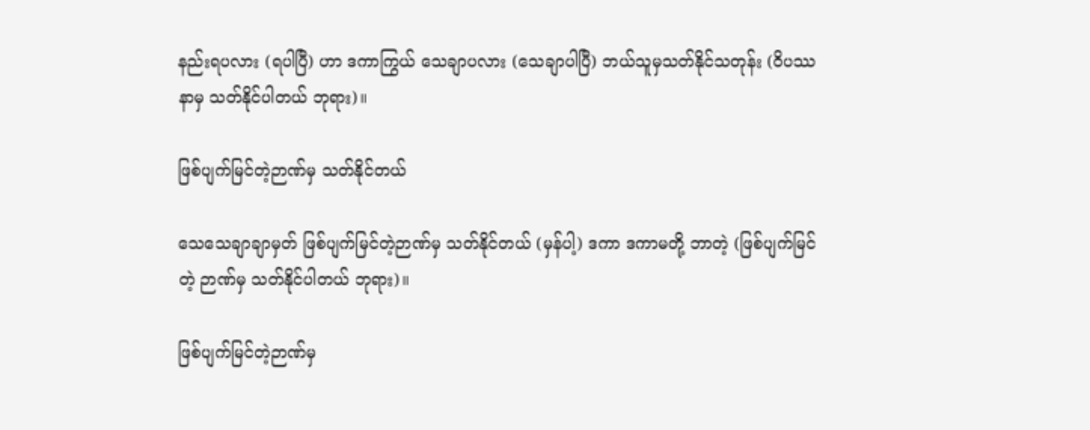နည်းရပလား (ရပါပြီ) ဟာ ဒကာကြွယ် သေချာပလား (သေချာပါပြီ) ဘယ်သူမှသတ်နိုင်သတုန်း (ဝိပဿနာမှ သတ်နိုင်ပါတယ် ဘုရား)။

ဖြစ်ပျက်မြင်တဲ့ဉာဏ်မှ သတ်နိုင်တယ်

သေသေချာချာမှတ် ဖြစ်ပျက်မြင်တဲ့ဉာဏ်မှ သတ်နိုင်တယ် (မှန်ပါ့) ဒကာ ဒကာမတို့ ဘာတဲ့ (ဖြစ်ပျက်မြင်တဲ့ ဉာဏ်မှ သတ်နိုင်ပါတယ် ဘုရား)။

ဖြစ်ပျက်မြင်တဲ့ဉာဏ်မှ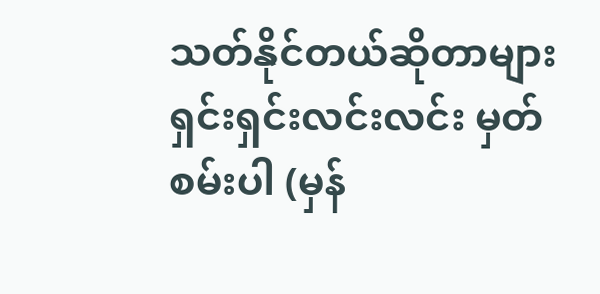သတ်နိုင်တယ်ဆိုတာများ ရှင်းရှင်းလင်းလင်း မှတ်စမ်းပါ (မှန်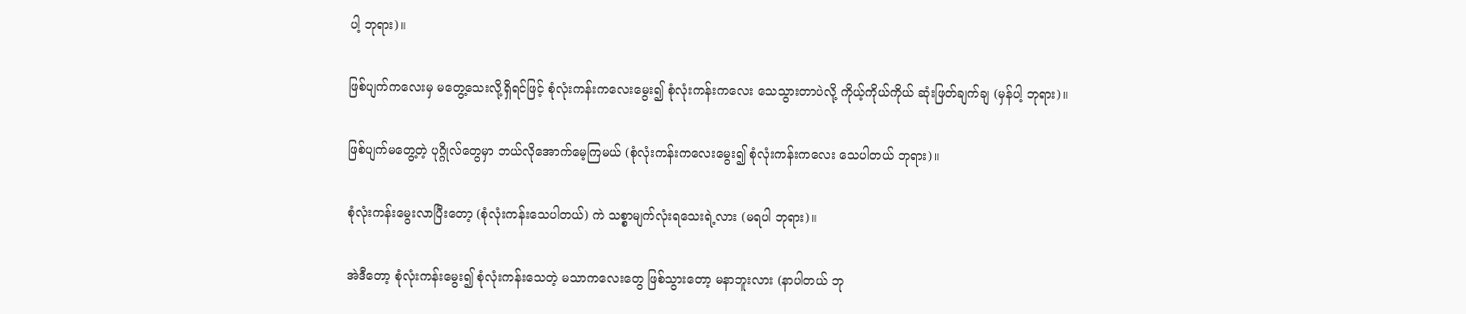ပါ့ ဘုရား)။

ဖြစ်ပျက်ကလေးမှ မတွေ့သေးလို့ရှိရင်ဖြင့် စုံလုံးကန်းကလေးမွေး၍ စုံလုံးကန်းကလေး သေသွားတာပဲလို့ ကိုယ့်ကိုယ်ကိုယ် ဆုံးဖြတ်ချက်ချ (မှန်ပါ့ ဘုရား)။

ဖြစ်ပျက်မတွေ့တဲ့ ပုဂ္ဂိုလ်တွေမှာ ဘယ်လိုအောက်မေ့ကြမယ် (စုံလုံးကန်းကလေးမွေး၍ စုံလုံးကန်းကလေး သေပါတယ် ဘုရား)။

စုံလုံးကန်းမွေးလာပြီးတော့ (စုံလုံးကန်းသေပါတယ်) ကဲ သစ္စာမျက်လုံးရသေးရဲ့လား (မရပါ ဘုရား)။

အဲဒီတော့ စုံလုံးကန်းမွေး၍ စုံလုံးကန်းသေတဲ့ မသာကလေးတွေ ဖြစ်သွားတော့ မနာဘူးလား (နာပါတယ် ဘု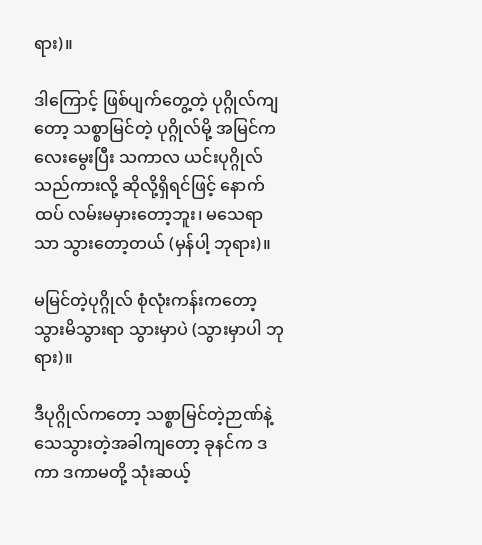ရား)။

ဒါကြောင့် ဖြစ်ပျက်တွေ့တဲ့ ပုဂ္ဂိုလ်ကျတော့ သစ္စာမြင်တဲ့ ပုဂ္ဂိုလ်မို့ အမြင်ကလေးမွေးပြီး သကာလ ယင်းပုဂ္ဂိုလ် သည်ကားလို့ ဆိုလို့ရှိရင်ဖြင့် နောက်ထပ် လမ်းမမှားတော့ဘူး၊ မသေရာသာ သွားတော့တယ် (မှန်ပါ့ ဘုရား)။

မမြင်တဲ့ပုဂ္ဂိုလ် စုံလုံးကန်းကတော့ သွားမိသွားရာ သွားမှာပဲ (သွားမှာပါ ဘုရား)။

ဒီပုဂ္ဂိုလ်ကတော့ သစ္စာမြင်တဲ့ဉာဏ်နဲ့ သေသွားတဲ့အခါကျတော့ ခုနင်က ဒကာ ဒကာမတို့ သုံးဆယ့်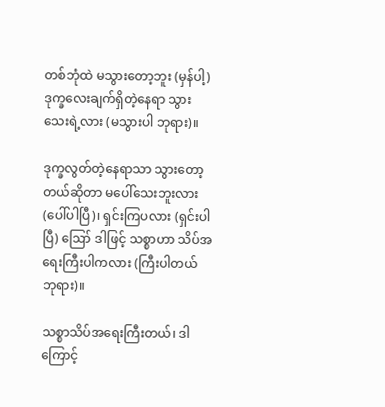တစ်ဘုံထဲ မသွားတော့ဘူး (မှန်ပါ့) ဒုက္ခလေးချက်ရှိတဲ့နေရာ သွားသေးရဲ့လား (မသွားပါ ဘုရား)။

ဒုက္ခလွတ်တဲ့နေရာသာ သွားတော့တယ်ဆိုတာ မပေါ်သေးဘူးလား (ပေါ်ပါပြီ)၊ ရှင်းကြပလား (ရှင်းပါပြီ) ဪ ဒါဖြင့် သစ္စာဟာ သိပ်အရေးကြီးပါကလား (ကြီးပါတယ် ဘုရား)။

သစ္စာသိပ်အရေးကြီးတယ်၊ ဒါကြောင့်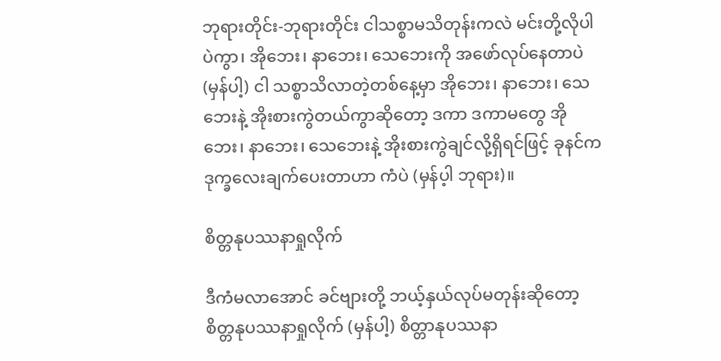ဘုရားတိုင်း-ဘုရားတိုင်း ငါသစ္စာမသိတုန်းကလဲ မင်းတို့လိုပါပဲကွာ၊ အိုဘေး၊ နာဘေး၊ သေဘေးကို အဖော်လုပ်နေတာပဲ (မှန်ပါ့) ငါ သစ္စာသိလာတဲ့တစ်နေ့မှာ အိုဘေး၊ နာဘေး၊ သေဘေးနဲ့ အိုးစားကွဲတယ်ကွာဆိုတော့ ဒကာ ဒကာမတွေ အိုဘေး၊ နာဘေး၊ သေဘေးနဲ့ အိုးစားကွဲချင်လို့ရှိရင်ဖြင့် ခုနင်က ဒုက္ခလေးချက်ပေးတာဟာ ကံပဲ (မှန်ပ့ါ ဘုရား)။

စိတ္တနုပဿနာရှုလိုက်

ဒီကံမလာအောင် ခင်ဗျားတို့ ဘယ့်နှယ်လုပ်မတုန်းဆိုတော့ စိတ္တနုပဿနာရှုလိုက် (မှန်ပါ့) စိတ္တာနုပဿနာ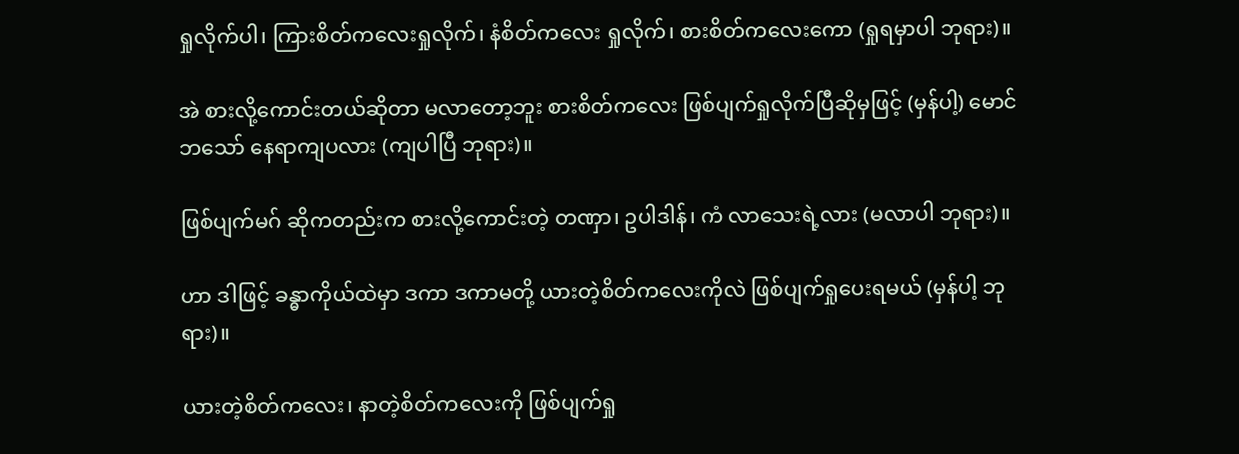ရှုလိုက်ပါ၊ ကြားစိတ်ကလေးရှုလိုက်၊ နံစိတ်ကလေး ရှုလိုက်၊ စားစိတ်ကလေးကော (ရှုရမှာပါ ဘုရား)။

အဲ စားလို့ကောင်းတယ်ဆိုတာ မလာတော့ဘူး စားစိတ်ကလေး ဖြစ်ပျက်ရှုလိုက်ပြီဆိုမှဖြင့် (မှန်ပါ့) မောင်ဘသော် နေရာကျပလား (ကျပါပြီ ဘုရား)။

ဖြစ်ပျက်မဂ် ဆိုကတည်းက စားလို့ကောင်းတဲ့ တဏှာ၊ ဥပါဒါန်၊ ကံ လာသေးရဲ့လား (မလာပါ ဘုရား)။

ဟာ ဒါဖြင့် ခန္ဓာကိုယ်ထဲမှာ ဒကာ ဒကာမတို့ ယားတဲ့စိတ်ကလေးကိုလဲ ဖြစ်ပျက်ရှုပေးရမယ် (မှန်ပါ့ ဘုရား)။

ယားတဲ့စိတ်ကလေး၊ နာတဲ့စိတ်ကလေးကို ဖြစ်ပျက်ရှု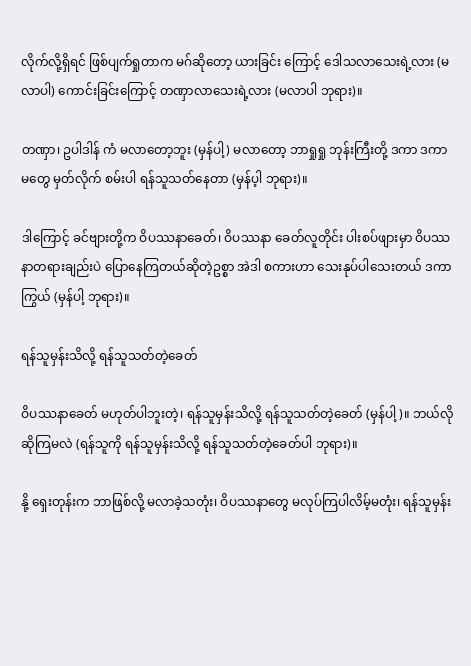လိုက်လို့ရှိရင် ဖြစ်ပျက်ရှုတာက မဂ်ဆိုတော့ ယားခြင်း ကြောင့် ဒေါသလာသေးရဲ့လား (မလာပါ) ကောင်းခြင်းကြောင့် တဏှာလာသေးရဲ့လား (မလာပါ ဘုရား)။

တဏှာ၊ ဥပါဒါန် ကံ မလာတော့ဘူး (မှန်ပါ့) မလာတော့ ဘာရှုရှု ဘုန်းကြီးတို့ ဒကာ ဒကာမတွေ မှတ်လိုက် စမ်းပါ ရန်သူသတ်နေတာ (မှန်ပ့ါ ဘုရား)။

ဒါကြောင့် ခင်ဗျားတို့က ဝိပဿနာခေတ်၊ ဝိပဿနာ ခေတ်လူတိုင်း ပါးစပ်ဖျားမှာ ဝိပဿနာတရားချည်းပဲ ပြောနေကြတယ်ဆိုတဲ့ဥစ္စာ အဲဒါ စကားဟာ သေးနုပ်ပါသေးတယ် ဒကာကြွယ် (မှန်ပါ့ ဘုရား)။

ရန်သူမှန်းသိလို့ ရန်သူသတ်တဲ့ခေတ်

ဝိပဿနာခေတ် မဟုတ်ပါဘူးတဲ့၊ ရန်သူမှန်းသိလို့ ရန်သူသတ်တဲ့ခေတ် (မှန်ပါ့)။ ဘယ်လိုဆိုကြမလဲ (ရန်သူကို ရန်သူမှန်းသိလို့ ရန်သူသတ်တဲ့ခေတ်ပါ ဘုရား)။

နို့ ရှေးတုန်းက ဘာဖြစ်လို့ မလာခဲ့သတုံး၊ ဝိပဿနာတွေ မလုပ်ကြပါလိမ့်မတုံး၊ ရန်သူမှန်း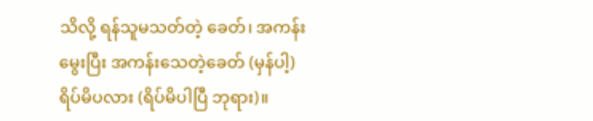သိလို့ ရန်သူမသတ်တဲ့ ခေတ်၊ အကန်းမွေးပြီး အကန်းသေတဲ့ခေတ် (မှန်ပါ့) ရိပ်မိပလား (ရိပ်မိပါပြီ ဘုရား)။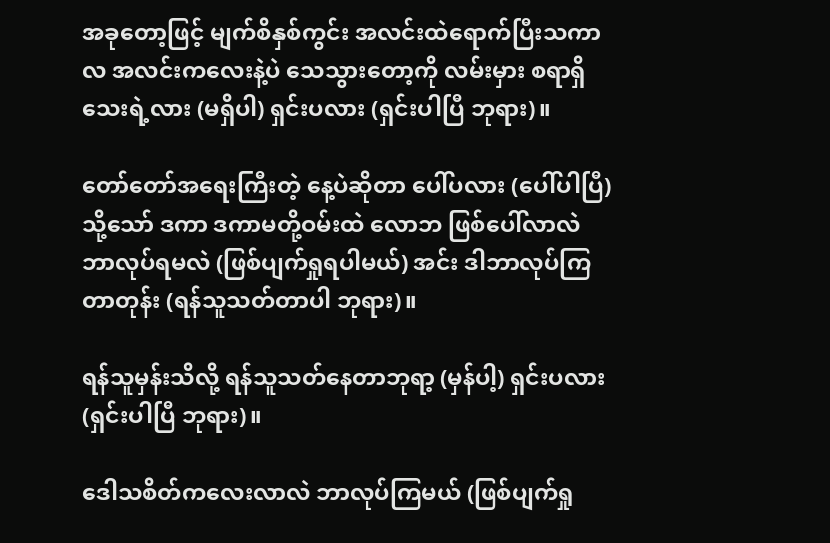အခုတော့ဖြင့် မျက်စိနှစ်ကွင်း အလင်းထဲရောက်ပြီးသကာလ အလင်းကလေးနဲ့ပဲ သေသွားတော့ကို လမ်းမှား စရာရှိသေးရဲ့လား (မရှိပါ) ရှင်းပလား (ရှင်းပါပြီ ဘုရား)။

တော်တော်အရေးကြီးတဲ့ နေ့ပဲဆိုတာ ပေါ်ပလား (ပေါ်ပါပြီ) သို့သော် ဒကာ ဒကာမတို့ဝမ်းထဲ လောဘ ဖြစ်ပေါ်လာလဲ ဘာလုပ်ရမလဲ (ဖြစ်ပျက်ရှုရပါမယ်) အင်း ဒါဘာလုပ်ကြတာတုန်း (ရန်သူသတ်တာပါ ဘုရား)။

ရန်သူမှန်းသိလို့ ရန်သူသတ်နေတာဘုရာ့ (မှန်ပါ့) ရှင်းပလား (ရှင်းပါပြီ ဘုရား)။

ဒေါသစိတ်ကလေးလာလဲ ဘာလုပ်ကြမယ် (ဖြစ်ပျက်ရှု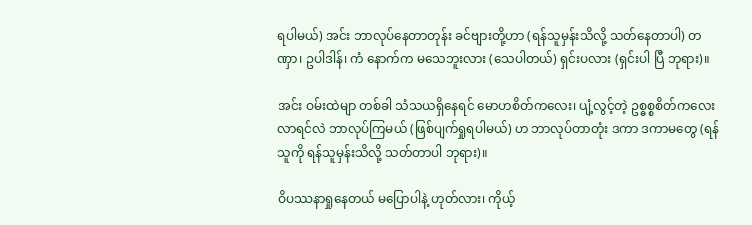ရပါမယ်) အင်း ဘာလုပ်နေတာတုန်း ခင်ဗျားတို့ဟာ (ရန်သူမှန်းသိလို့ သတ်နေတာပါ) တဏှာ၊ ဥပါဒါန်၊ ကံ နောက်က မသေဘူးလား (သေပါတယ်) ရှင်းပလား (ရှင်းပါ ပြီ ဘုရား)။

အင်း ဝမ်းထဲမျာ တစ်ခါ သံသယရှိနေရင် မောဟစိတ်ကလေး၊ ပျံ့လွင့်တဲ့ ဥစ္ဓစ္စစိတ်ကလေး လာရင်လဲ ဘာလုပ်ကြမယ် (ဖြစ်ပျက်ရှုရပါမယ်) ဟ ဘာလုပ်တာတုံး ဒကာ ဒကာမတွေ (ရန်သူကို ရန်သူမှန်းသိလို့ သတ်တာပါ ဘုရား)။

ဝိပဿနာရှုနေတယ် မပြောပါနဲ့ ဟုတ်လား၊ ကိုယ့်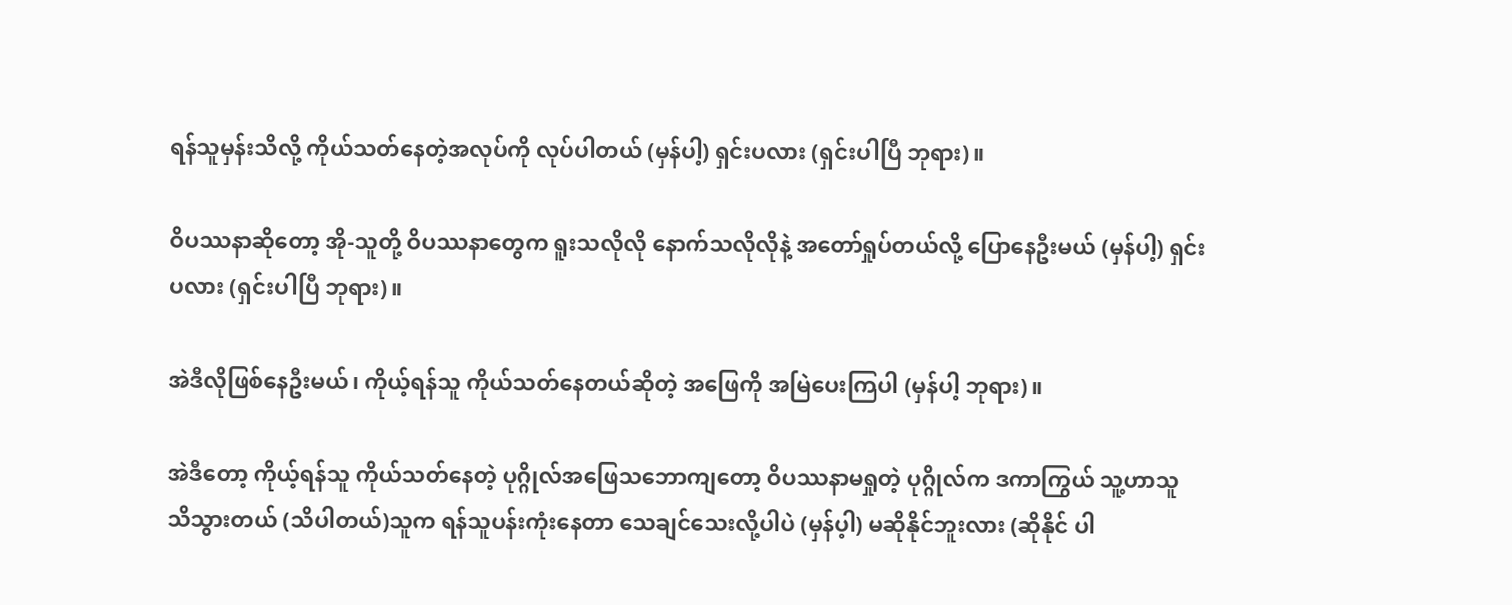ရန်သူမှန်းသိလို့ ကိုယ်သတ်နေတဲ့အလုပ်ကို လုပ်ပါတယ် (မှန်ပါ့) ရှင်းပလား (ရှင်းပါပြီ ဘုရား)။

ဝိပဿနာဆိုတော့ အို-သူတို့ ဝိပဿနာတွေက ရူးသလိုလို နောက်သလိုလိုနဲ့ အတော်ရှုပ်တယ်လို့ ပြောနေဦးမယ် (မှန်ပါ့) ရှင်းပလား (ရှင်းပါပြီ ဘုရား)။

အဲဒီလိုဖြစ်နေဦးမယ်၊ ကိုယ့်ရန်သူ ကိုယ်သတ်နေတယ်ဆိုတဲ့ အဖြေကို အမြဲပေးကြပါ (မှန်ပါ့ ဘုရား)။

အဲဒီတော့ ကိုယ့်ရန်သူ ကိုယ်သတ်နေတဲ့ ပုဂ္ဂိုလ်အဖြေသဘောကျတော့ ဝိပဿနာမရှုတဲ့ ပုဂ္ဂိုလ်က ဒကာကြွယ် သူ့ဟာသူ သိသွားတယ် (သိပါတယ်)သူက ရန်သူပန်းကုံးနေတာ သေချင်သေးလို့ပါပဲ (မှန်ပ့ါ) မဆိုနိုင်ဘူးလား (ဆိုနိုင် ပါ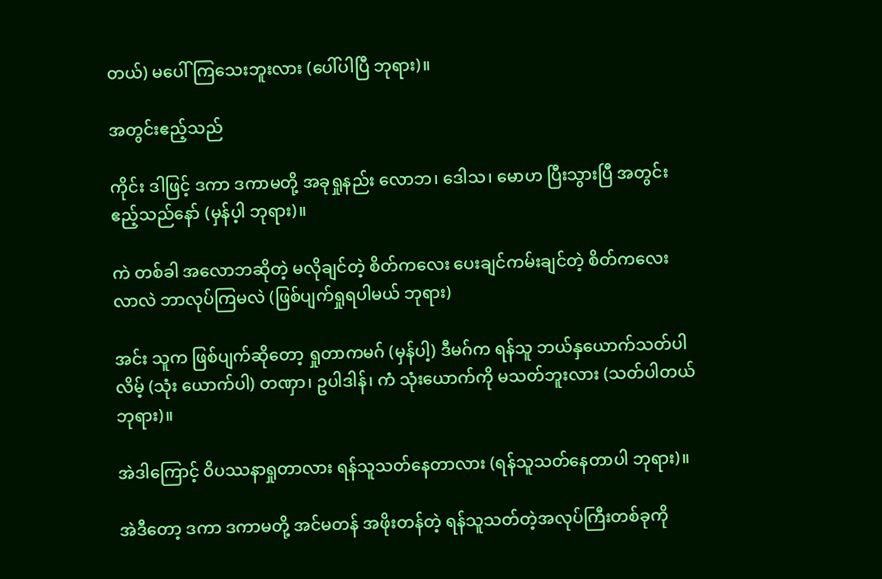တယ်) မပေါ်ကြသေးဘူးလား (ပေါ်ပါပြီ ဘုရား)။

အတွင်းဧည့်သည်

ကိုင်း ဒါဖြင့် ဒကာ ဒကာမတို့ အခုရှုနည်း လောဘ၊ ဒေါသ၊ မောဟ ပြီးသွားပြီ အတွင်းဧည့်သည်နော် (မှန်ပ့ါ ဘုရား)။

ကဲ တစ်ခါ အလောဘဆိုတဲ့ မလိုချင်တဲ့ စိတ်ကလေး ပေးချင်ကမ်းချင်တဲ့ စိတ်ကလေးလာလဲ ဘာလုပ်ကြမလဲ (ဖြစ်ပျက်ရှုရပါမယ် ဘုရား)

အင်း သူက ဖြစ်ပျက်ဆိုတော့ ရှုတာကမဂ် (မှန်ပါ့) ဒီမဂ်က ရန်သူ ဘယ်နှယောက်သတ်ပါလိမ့် (သုံး ယောက်ပါ) တဏှာ၊ ဥပါဒါန်၊ ကံ သုံးယောက်ကို မသတ်ဘူးလား (သတ်ပါတယ် ဘုရား)။

အဲဒါကြောင့် ဝိပဿနာရှုတာလား ရန်သူသတ်နေတာလား (ရန်သူသတ်နေတာပါ ဘုရား)။

အဲဒီတော့ ဒကာ ဒကာမတို့ အင်မတန် အဖိုးတန်တဲ့ ရန်သူသတ်တဲ့အလုပ်ကြီးတစ်ခုကို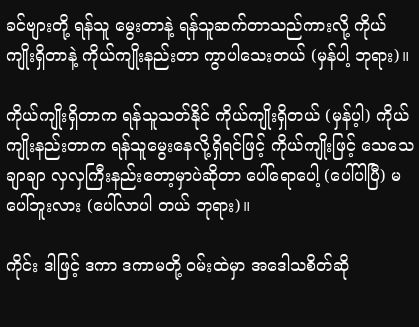ခင်ဗျားတို့ ရန်သူ မွေးတာနဲ့ ရန်သူဆက်တာသည်ကားလို့ ကိုယ်ကျိုးရှိတာနဲ့ ကိုယ်ကျိုးနည်းတာ ကွာပါသေးတယ် (မှန်ပါ့ ဘုရား)။

ကိုယ်ကျိုးရှိတာက ရန်သူသတ်နိုင် ကိုယ်ကျိုးရှိတယ် (မှန်ပ့ါ) ကိုယ်ကျိုးနည်းတာက ရန်သူမွေးနေလို့ရှိရင်ဖြင့် ကိုယ်ကျိုးဖြင့် သေသေချာချာ လှလှကြီးနည်းတော့မှာပဲဆိုတာ ပေါ်ရောပေါ့ (ပေါ်ပါပြီ) မပေါ်ဘူးလား (ပေါ်လာပါ တယ် ဘုရား)။

ကိုင်း ဒါဖြင့် ဒကာ ဒကာမတို့ ဝမ်းထဲမှာ အဒေါသစိတ်ဆို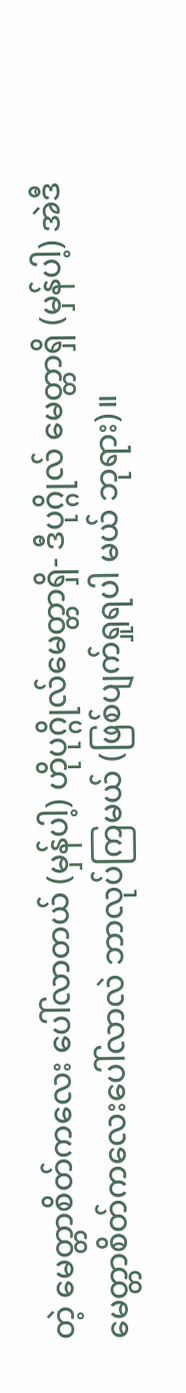တဲ့ မေတ္တာစိတ်ကလေး ပေါ်လာတယ် (မှန်ပါ့) ဟိုပုဂ္ဂိုလ်မေတ္တာရှိ- ဒီပုဂ္ဂိုလ် မေတ္တာရှိ (မှန်ပါ့) အဲဒီမေတ္တာစိတ်ကလေးပေါ်လာလဲ ဘာလုပ်ကြမယ် (ဖြစ်ပျက်ရှုရပါ မယ် ဘုရား)။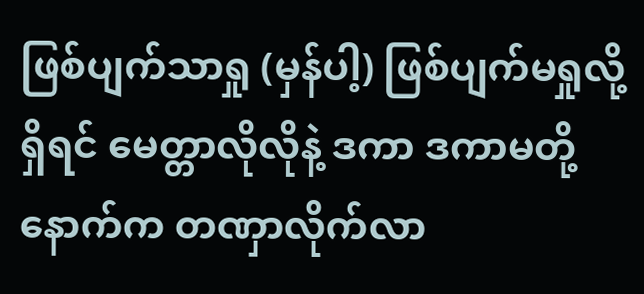ဖြစ်ပျက်သာရှု (မှန်ပါ့) ဖြစ်ပျက်မရှုလို့ရှိရင် မေတ္တာလိုလိုနဲ့ ဒကာ ဒကာမတို့ နောက်က တဏှာလိုက်လာ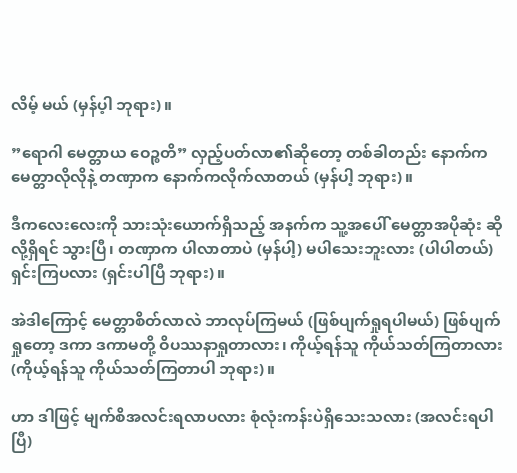လိမ့် မယ် (မှန်ပ့ါ ဘုရား)။

”ရောဂါ မေတ္တာယ ဝေဉ္စတိ” လှည့်ပတ်လာ၏ဆိုတော့ တစ်ခါတည်း နောက်က မေတ္တာလိုလိုနဲ့ တဏှာက နောက်ကလိုက်လာတယ် (မှန်ပါ့ ဘုရား)။

ဒီကလေးလေးကို သားသုံးယောက်ရှိသည့် အနက်က သူ့အပေါ် မေတ္တာအပိုဆုံး ဆိုလို့ရှိရင် သွားပြီ၊ တဏှာက ပါလာတာပဲ (မှန်ပါ့) မပါသေးဘူးလား (ပါပါတယ်) ရှင်းကြပလား (ရှင်းပါပြီ ဘုရား)။

အဲဒါကြောင့် မေတ္တာစိတ်လာလဲ ဘာလုပ်ကြမယ် (ဖြစ်ပျက်ရှုရပါမယ်) ဖြစ်ပျက်ရှုတော့ ဒကာ ဒကာမတို့ ဝိပဿနာရှုတာလား၊ ကိုယ့်ရန်သူ ကိုယ်သတ်ကြတာလား (ကိုယ့်ရန်သူ ကိုယ်သတ်ကြတာပါ ဘုရား)။

ဟာ ဒါဖြင့် မျက်စိအလင်းရလာပလား စုံလုံးကန်းပဲရှိသေးသလား (အလင်းရပါပြီ)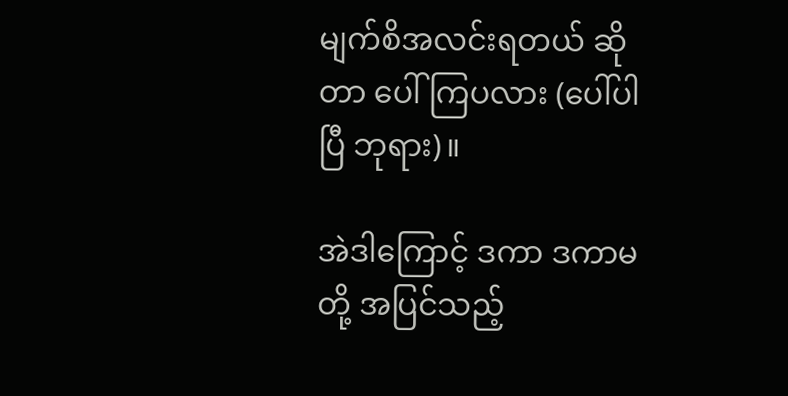မျက်စိအလင်းရတယ် ဆိုတာ ပေါ်ကြပလား (ပေါ်ပါပြီ ဘုရား)။

အဲဒါကြောင့် ဒကာ ဒကာမတို့ အပြင်သည့်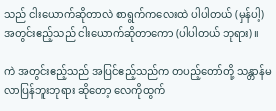သည် ငါးယောက်ဆိုတာလဲ စာရွက်ကလေးထဲ ပါပါတယ် (မှန်ပါ့) အတွင်းဧည့်သည် ငါးယောက်ဆိုတာကော (ပါပါတယ် ဘုရား)။

ကဲ အတွင်းဧည့်သည် အပြင်ဧည့်သည်က တပည့်တော်တို့ သန္တာန်မလာပြန်ဘူးဘုရား ဆိုတော့ လေကိုထွက်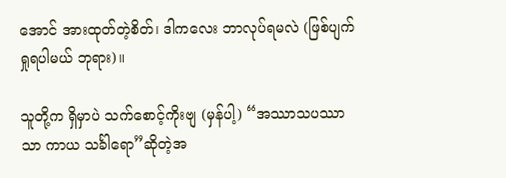အောင် အားထုတ်တဲ့စိတ်၊ ဒါကလေး ဘာလုပ်ရမလဲ (ဖြစ်ပျက်ရှုရပါမယ် ဘုရား)။

သူတို့က ရှိမှာပဲ သက်စောင့်ကိုးဗျ (မှန်ပါ့) “အဿာသပဿာသာ ကာယ သင်္ခါရော”ဆိုတဲ့အ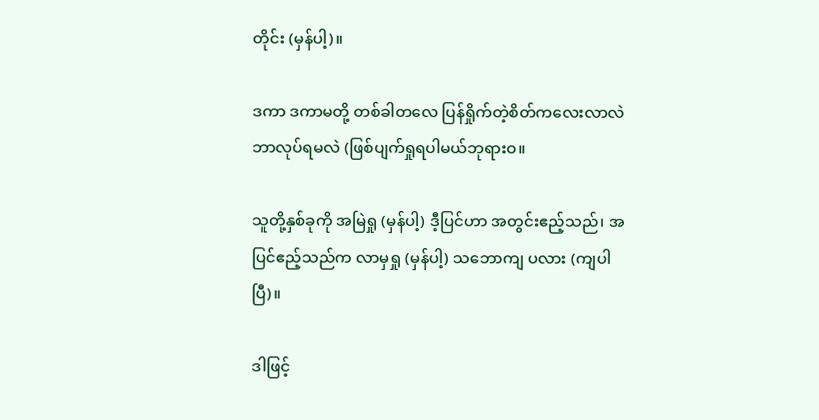တိုင်း (မှန်ပါ့)။

ဒကာ ဒကာမတို့ တစ်ခါတလေ ပြန်ရှိုက်တဲ့စိတ်ကလေးလာလဲ ဘာလုပ်ရမလဲ (ဖြစ်ပျက်ရှုရပါမယ်ဘုရားဝ။

သူတို့နှစ်ခုကို အမြဲရှု (မှန်ပါ့) ဒီ့ပြင်ဟာ အတွင်းဧည့်သည်၊ အပြင်ဧည့်သည်က လာမှရှု (မှန်ပါ့) သဘောကျ ပလား (ကျပါပြီ)။

ဒါဖြင့်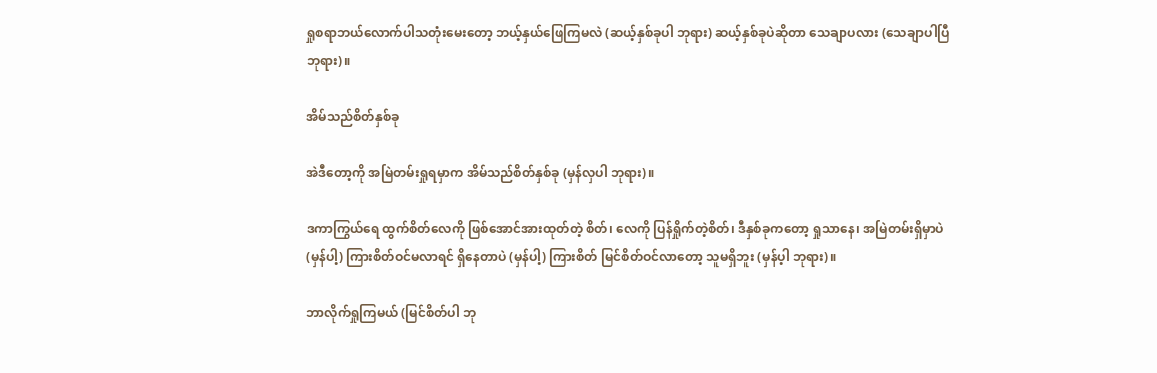ရှုစရာဘယ်လောက်ပါသတုံးမေးတော့ ဘယ့်နှယ်ဖြေကြမလဲ (ဆယ့်နှစ်ခုပါ ဘုရား) ဆယ့်နှစ်ခုပဲဆိုတာ သေချာပလား (သေချာပါပြီ ဘုရား)။

အိမ်သည်စိတ်နှစ်ခု

အဲဒီတော့ကို အမြဲတမ်းရှုရမှာက အိမ်သည်စိတ်နှစ်ခု (မှန်လှပါ ဘုရား)။

ဒကာကြွယ်ရေ ထွက်စိတ်လေကို ဖြစ်အောင်အားထုတ်တဲ့ စိတ်၊ လေကို ပြန်ရှိုက်တဲ့စိတ်၊ ဒီနှစ်ခုကတော့ ရှုသာနေ၊ အမြဲတမ်းရှိမှာပဲ (မှန်ပါ့) ကြားစိတ်ဝင်မလာရင် ရှိနေတာပဲ (မှန်ပါ့) ကြားစိတ် မြင်စိတ်ဝင်လာတော့ သူမရှိဘူး (မှန်ပ့ါ ဘုရား)။

ဘာလိုက်ရှုကြမယ် (မြင်စိတ်ပါ ဘု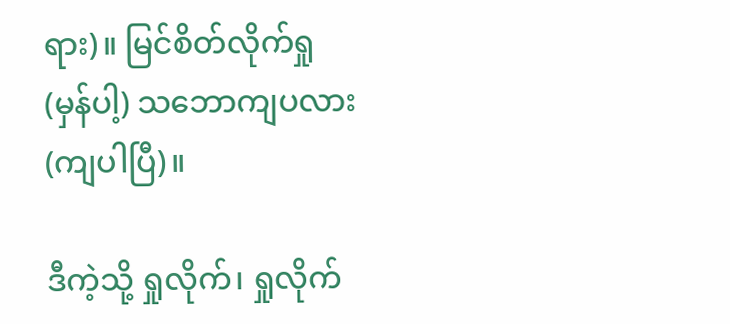ရား)။ မြင်စိတ်လိုက်ရှု (မှန်ပါ့) သဘောကျပလား (ကျပါပြီ)။

ဒီကဲ့သို့ ရှုလိုက်၊ ရှုလိုက်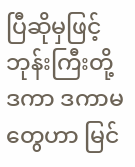ပြီဆိုမှဖြင့် ဘုန်းကြီးတို့ ဒကာ ဒကာမတွေဟာ မြင်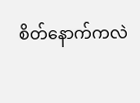စိတ်နောက်ကလဲ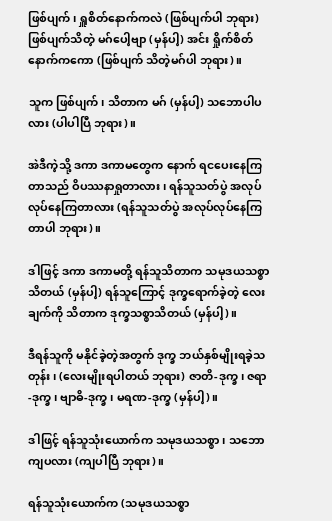ဖြစ်ပျက်၊ ရှူစိတ်နောက်ကလဲ (ဖြစ်ပျက်ပါ ဘုရား) ဖြစ်ပျက်သိတဲ့ မဂ်ပေါ့ဗျာ (မှန်ပါ့) အင်း ရှိုက်စိတ်နောက်ကကော (ဖြစ်ပျက် သိတဲ့မဂ်ပါ ဘုရား)။

သူက ဖြစ်ပျက်၊ သိတာက မဂ် (မှန်ပါ့) သဘောပါပလား (ပါပါပြီ ဘုရား)။

အဲဒီကဲ့သို့ ဒကာ ဒကာမတွေက နောက် ရငပေးနေကြတာသည် ဝိပဿနာရှုတာလား၊ ရန်သူသတ်ပွဲ အလုပ် လုပ်နေကြတာလား (ရန်သူသတ်ပွဲ အလုပ်လုပ်နေကြတာပါ ဘုရား)။

ဒါဖြင့် ဒကာ ဒကာမတို့ ရန်သူသိတာက သမုဒယသစ္စာသိတယ် (မှန်ပါ့) ရန်သူကြောင့် ဒုက္ခရောက်ခဲ့တဲ့ လေးချက်ကို သိတာက ဒုက္ခသစ္စာသိတယ် (မှန်ပါ့)။

ဒီရန်သူကို မနိုင်ခဲ့တဲ့အတွက် ဒုက္ခ ဘယ်နှစ်မျိုးရခဲ့သတုန်း၊ (လေးမျိုးရပါတယ် ဘုရား) ဇာတိ-ဒုက္ခ၊ ဇရာ-ဒုက္ခ၊ ဗျာဓိ-ဒုက္ခ၊ မရဏ-ဒုက္ခ (မှန်ပါ့)။

ဒါဖြင့် ရန်သူသုံးယောက်က သမုဒယသစ္စာ၊ သဘောကျပလား (ကျပါပြီ ဘုရား)။

ရန်သူသုံးယောက်က (သမုဒယသစ္စာ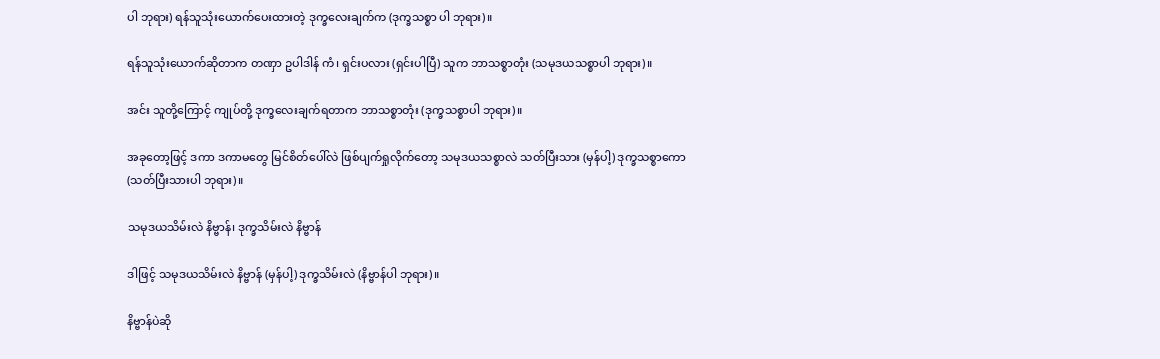ပါ ဘုရား) ရန်သူသုံးယောက်ပေးထားတဲ့ ဒုက္ခလေးချက်က (ဒုက္ခသစ္စာ ပါ ဘုရား)။

ရန်သူသုံးယောက်ဆိုတာက တဏှာ ဥပါဒါန် ကံ၊ ရှင်းပလား (ရှင်းပါပြီ) သူက ဘာသစ္စာတုံး (သမုဒယသစ္စာပါ ဘုရား)။

အင်း သူတို့ကြောင့် ကျုပ်တို့ ဒုက္ခလေးချက်ရတာက ဘာသစ္စာတုံး (ဒုက္ခသစ္စာပါ ဘုရား)။

အခုတော့ဖြင့် ဒကာ ဒကာမတွေ မြင်စိတ်ပေါ်လဲ ဖြစ်ပျက်ရှုလိုက်တော့ သမုဒယသစ္စာလဲ သတ်ပြီးသား (မှန်ပါ့) ဒုက္ခသစ္စာကော (သတ်ပြီးသားပါ ဘုရား)။

သမုဒယသိမ်းလဲ နိဗ္ဗာန်၊ ဒုက္ခသိမ်းလဲ နိဗ္ဗာန်

ဒါဖြင့် သမုဒယသိမ်းလဲ နိဗ္ဗာန် (မှန်ပါ့) ဒုက္ခသိမ်းလဲ (နိဗ္ဗာန်ပါ ဘုရား)။

နိဗ္ဗာန်ပဲဆို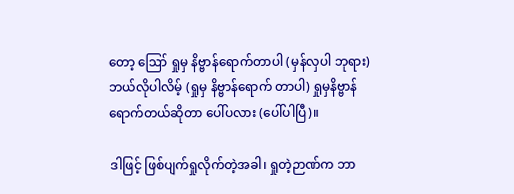တော့ ဪ ရှုမှ နိဗ္ဗာန်ရောက်တာပါ (မှန်လှပါ ဘုရား) ဘယ်လိုပါလိမ့် (ရှုမှ နိဗ္ဗာန်ရောက် တာပါ) ရှုမှနိဗ္ဗာန်ရောက်တယ်ဆိုတာ ပေါ်ပလား (ပေါ်ပါပြီ)။

ဒါဖြင့် ဖြစ်ပျက်ရှုလိုက်တဲ့အခါ၊ ရှုတဲ့ဉာဏ်က ဘာ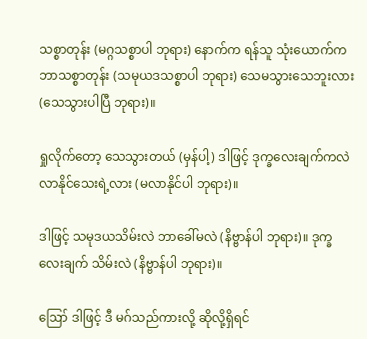သစ္စာတုန်း (မဂ္ဂသစ္စာပါ ဘုရား) နောက်က ရန်သူ သုံးယောက်က ဘာသစ္စာတုန်း (သမုယဒသစ္စာပါ ဘုရား) သေမသွားသေဘူးလား (သေသွားပါပြီ ဘုရား)။

ရှုလိုက်တော့ သေသွားတယ် (မှန်ပါ့) ဒါဖြင့် ဒုက္ခလေးချက်ကလဲ လာနိုင်သေးရဲ့လား (မလာနိုင်ပါ ဘုရား)။

ဒါဖြင့် သမုဒယသိမ်းလဲ ဘာခေါ်မလဲ (နိဗ္ဗာန်ပါ ဘုရား)။ ဒုက္ခလေးချက် သိမ်းလဲ (နိဗ္ဗာန်ပါ ဘုရား)။

ဪ ဒါဖြင့် ဒီ မဂ်သည်ကားလို့ ဆိုလို့ရှိရင်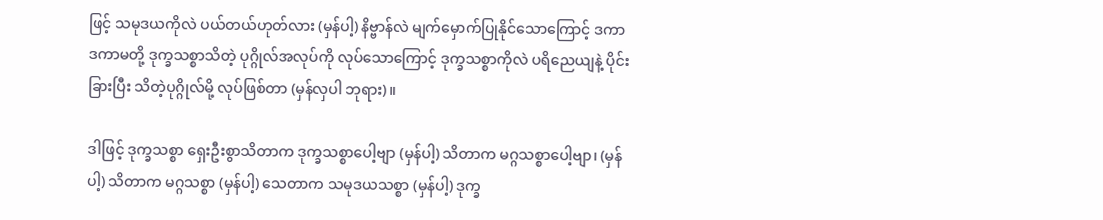ဖြင့် သမုဒယကိုလဲ ပယ်တယ်ဟုတ်လား (မှန်ပါ့) နိဗ္ဗာန်လဲ မျက်မှောက်ပြုနိုင်သောကြောင့် ဒကာ ဒကာမတို့ ဒုက္ခသစ္စာသိတဲ့ ပုဂ္ဂိုလ်အလုပ်ကို လုပ်သောကြောင့် ဒုက္ခသစ္စာကိုလဲ ပရိညေယျနဲ့ ပိုင်းခြားပြီး သိတဲ့ပုဂ္ဂိုလ်မို့ လုပ်ဖြစ်တာ (မှန်လှပါ ဘုရား)။

ဒါဖြင့် ဒုက္ခသစ္စာ ရှေးဦးစွာသိတာက ဒုက္ခသစ္စာပေါ့ဗျာ (မှန်ပါ့) သိတာက မဂ္ဂသစ္စာပေါ့ဗျာ၊ (မှန်ပါ့) သိတာက မဂ္ဂသစ္စာ (မှန်ပါ့) သေတာက သမုဒယသစ္စာ (မှန်ပါ့) ဒုက္ခ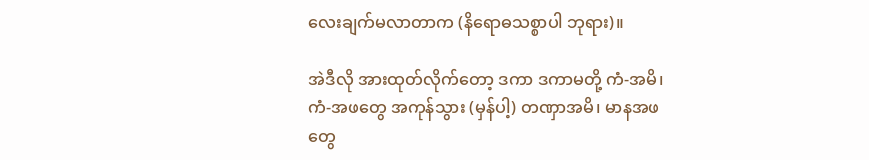လေးချက်မလာတာက (နိရောဓသစ္စာပါ ဘုရား)။

အဲဒီလို အားထုတ်လိုက်တော့ ဒကာ ဒကာမတို့ ကံ-အမိ၊ ကံ-အဖတွေ အကုန်သွား (မှန်ပါ့) တဏှာအမိ၊ မာနအဖတွေ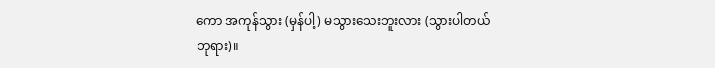ကော အကုန်သွား (မှန်ပါ့) မသွားသေးဘူးလား (သွားပါတယ် ဘုရား)။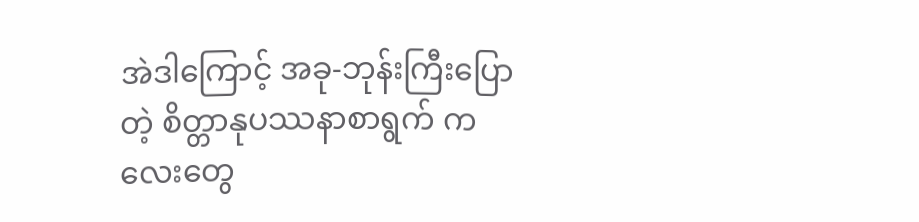အဲဒါကြောင့် အခု-ဘုန်းကြီးပြောတဲ့ စိတ္တာနုပဿနာစာရွက် ကလေးတွေ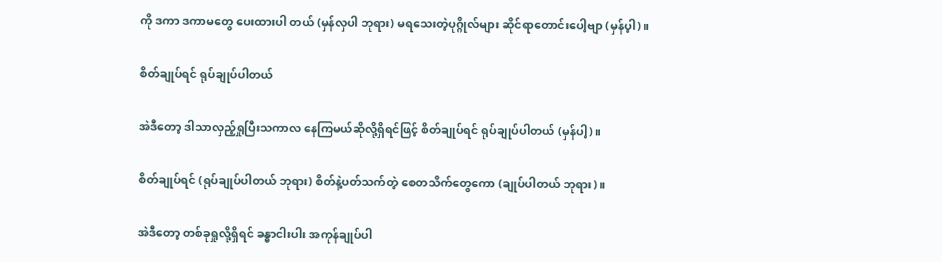ကို ဒကာ ဒကာမတွေ ပေးထားပါ တယ် (မှန်လှပါ ဘုရား) မရသေးတဲ့ပုဂ္ဂိုလ်များ ဆိုင်ရာတောင်းပေါ့ဗျာ (မှန်ပ့ါ)။

စိတ်ချုပ်ရင် ရုပ်ချုပ်ပါတယ်

အဲဒီတော့ ဒါသာလှည့်ရှုပြီးသကာလ နေကြမယ်ဆိုလို့ရှိရင်ဖြင့် စိတ်ချုပ်ရင် ရုပ်ချုပ်ပါတယ် (မှန်ပါ့)။

စိတ်ချုပ်ရင် (ရုပ်ချုပ်ပါတယ် ဘုရား) စိတ်နဲ့ပတ်သက်တဲ့ စေတသိက်တွေကော (ချုပ်ပါတယ် ဘုရား)။

အဲဒီတော့ တစ်ခုရှုလို့ရှိရင် ခန္ဓာငါးပါး အကုန်ချုပ်ပါ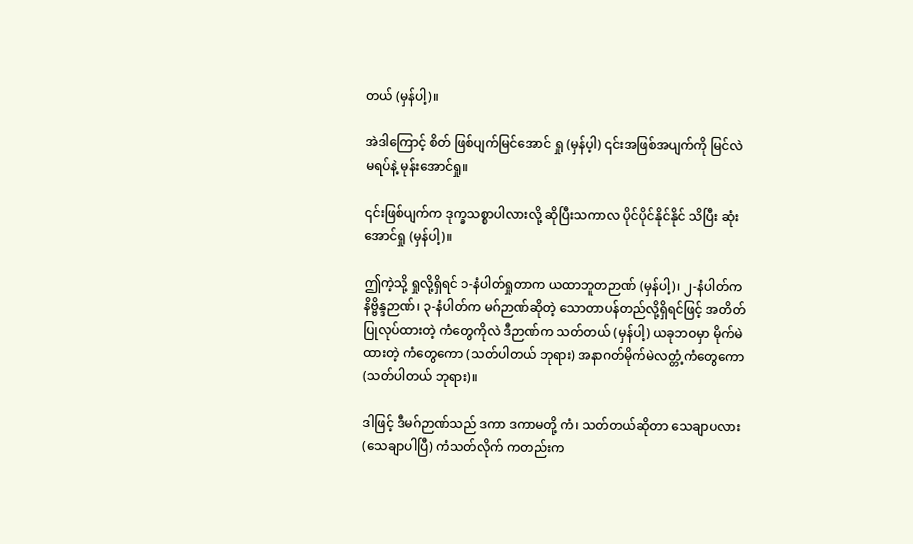တယ် (မှန်ပါ့)။

အဲဒါကြောင့် စိတ် ဖြစ်ပျက်မြင်အောင် ရှု (မှန်ပ့ါ) ၎င်းအဖြစ်အပျက်ကို မြင်လဲ မရပ်နဲ့ မုန်းအောင်ရှု။

၎င်းဖြစ်ပျက်က ဒုက္ခသစ္စာပါလားလို့ ဆိုပြီးသကာလ ပိုင်ပိုင်နိုင်နိုင် သိပြီး ဆုံးအောင်ရှု (မှန်ပါ့)။

ဤကဲ့သို့ ရှုလို့ရှိရင် ၁-နံပါတ်ရှုတာက ယထာဘူတဉာဏ် (မှန်ပါ့)၊ ၂-နံပါတ်က နိဗ္ဗိန္ဒဉာဏ်၊ ၃-နံပါတ်က မဂ်ဉာဏ်ဆိုတဲ့ သောတာပန်တည်လို့ရှိရင်ဖြင့် အတိတ်ပြုလုပ်ထားတဲ့ ကံတွေကိုလဲ ဒီဉာဏ်က သတ်တယ် (မှန်ပါ့) ယခုဘဝမှာ မိုက်မဲထားတဲ့ ကံတွေကော (သတ်ပါတယ် ဘုရား) အနာဂတ်မိုက်မဲလတ္တံ့ကံတွေကော (သတ်ပါတယ် ဘုရား)။

ဒါဖြင့် ဒီမဂ်ဉာဏ်သည် ဒကာ ဒကာမတို့ ကံ၊ သတ်တယ်ဆိုတာ သေချာပလား (သေချာပါပြီ) ကံသတ်လိုက် ကတည်းက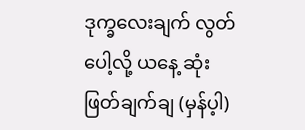ဒုက္ခလေးချက် လွတ်ပေါ့လို့ ယနေ့ ဆုံးဖြတ်ချက်ချ (မှန်ပ့ါ)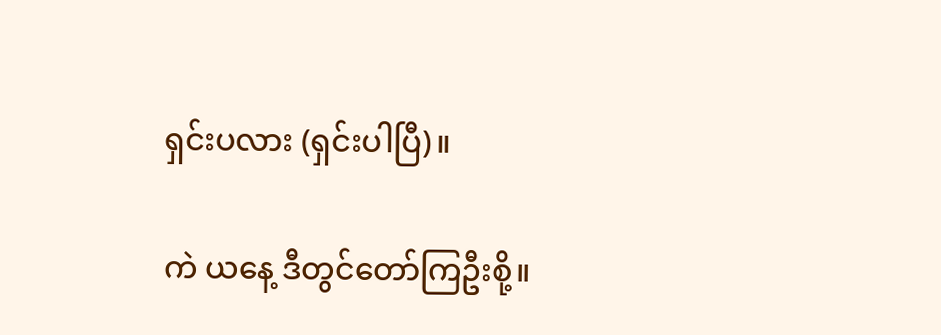ရှင်းပလား (ရှင်းပါပြီ)။

ကဲ ယနေ့ ဒီတွင်တော်ကြဦးစို့။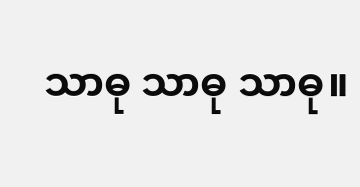သာဓု သာဓု သာဓု။